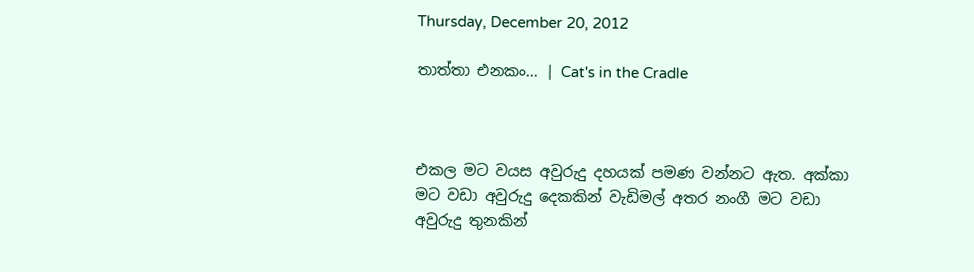Thursday, December 20, 2012

තාත්තා එනකං... | Cat's in the Cradle



එකල මට වයස අවුරුදු දහයක් පමණ වන්නට ඇත. අක්කා මට වඩා අවුරුදු දෙකකින් වැඩිමල් අතර නංගී මට වඩා අවුරුදු තුනකින්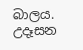බාලය. උදෑසන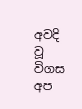අවදි වූ විගස අප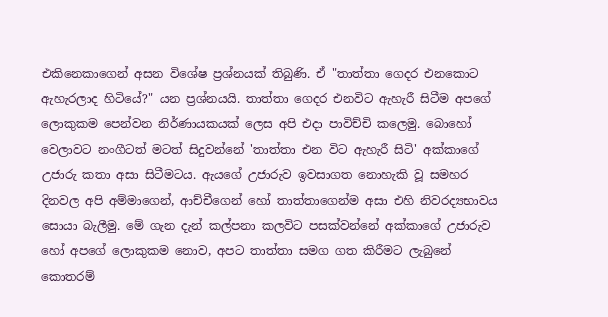එකිනෙකාගෙන් අසන විශේෂ ප්‍රශ්නයක් තිබුණි. ඒ "තාත්තා ගෙදර එනකොට ඇහැරලාද හිටියේ?" යන ප්‍රශ්නයයි. තාත්තා ගෙදර එනවිට ඇහැරී සිටීම අපගේ ලොකුකම පෙන්වන නිර්ණායකයක් ලෙස අපි එදා පාවිච්චි කලෙමු. බොහෝ වෙලාවට නංගීටත් මටත් සිදුවන්නේ 'තාත්තා එන විට ඇහැරී සිටි' අක්කාගේ උජාරු කතා අසා සිටීමටය. ඇයගේ උජාරුව ඉවසාගත නොහැකි වූ සමහර දිනවල අපි අම්මාගෙන්, ආච්චීගෙන් හෝ තාත්තාගෙන්ම අසා එහි නිවරද්‍යභාවය සොයා බැලීමු. මේ ගැන දැන් කල්පනා කලවිට පසක්වන්නේ අක්කාගේ උජාරුව හෝ අපගේ ලොකුකම නොව, අපට තාත්තා සමග ගත කිරීමට ලැබුනේ කොතරම්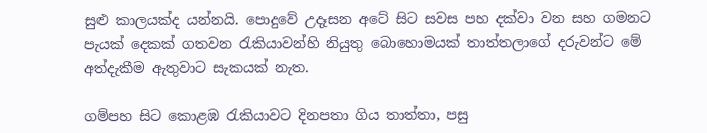සුළු කාලයක්ද යන්නයි. පොදුවේ උදෑසන අටේ සිට සවස පහ දක්වා වන සහ ගමනට පැයක් දෙකක් ගතවන රැකියාවන්හි නියුතු බොහොමයක් තාත්තලාගේ දරුවන්ට මේ අත්දැකීම ඇතුවාට සැකයක් නැත.

ගම්පහ සිට කොළඹ රැකියාවට දිනපතා ගිය තාත්තා, පසු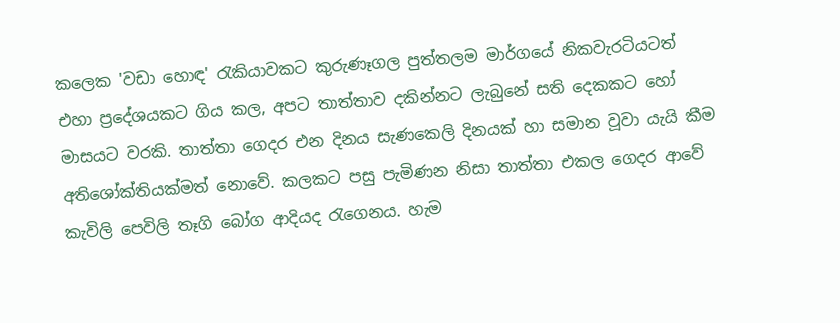කලෙක 'වඩා හොඳ' රැකියාවකට කුරුණෑගල පුත්තලම මාර්ගයේ නිකවැරටියටත් එහා ප්‍රදේශයකට ගිය කල, අපට තාත්තාව දකින්නට ලැබුනේ සති දෙකකට හෝ මාසයට වරකි. තාත්තා ගෙදර එන දිනය සැණකෙලි දිනයක් හා සමාන වූවා ‍යැයි කීම අතිශෝක්තියක්මත් නොවේ. කලකට පසු පැමිණන නිසා තාත්තා එකල ගෙදර ආවේ කැවිලි පෙවිලි තෑගි බෝග ආදියද රැගෙනය. හැම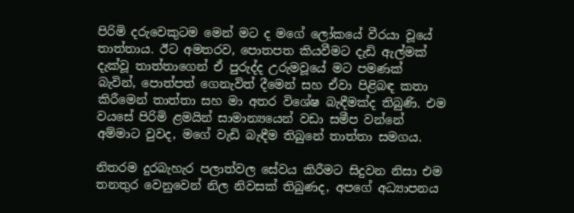පිරිමි දරුවෙකුටම මෙන් මට ද මගේ ලෝකයේ වීරයා වූයේ තාත්තාය. ඊට අමතරව, පොතපත කියවීමට දැඩි ඇල්මක් දැක්වූ තාත්තාගෙන් ඒ පුරුද්ද උරුමවූයේ මට පමණක් බැවින්, පොත්පත් ගෙනැවිත් දීමෙන් සහ ඒවා පිළිබඳ කතා කිරීමෙන් තාත්තා සහ මා අතර විශේෂ බැඳීමක්ද තිබුණි. එම වයසේ පිරිමි ළමයින් සාමාන්‍යයෙන් වඩා සමීප වන්නේ අම්මාට වුවද, මගේ වැඩි බැඳීම තිබුනේ තාත්තා සමගය.

නිතරම දුරබැහැර පලාත්වල සේවය කිරීමට සිදුවන නිසා එම තනතුර වෙනුවෙන් නිල නිවසක් තිබුණද, අපගේ අධ්‍යාපනය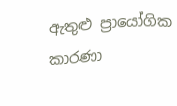ඇතුළු ප්‍රායෝගික කාරණා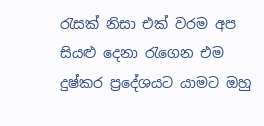රැසක් නිසා එක් වරම අප සියළු දෙනා රැගෙන එම දුෂ්කර ප්‍රදේශයට යාමට ඔහු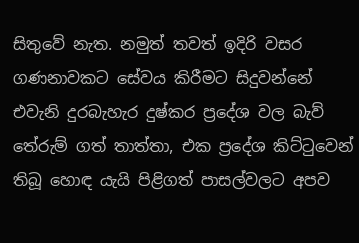සිතුවේ නැත. නමුත් තවත් ඉදිරි වසර ගණනාවකට සේවය කිරීමට සිදුවන්නේ එවැනි දුරබැහැර දුෂ්කර ප්‍රදේශ වල බැව් තේරුම් ගත් තාත්තා, එක ප්‍රදේශ කිට්ටුවෙන් තිබූ හොඳ යැයි පිළිගත් පාසල්වලට අපව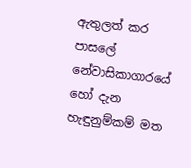ඇතුලත් කර පාසලේ නේවාසිකාගාරයේ හෝ දැන හැඳුනුම්කම් මත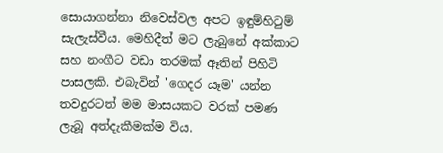සොයාගන්නා නිවෙස්වල අපට ඉඳුම්හිටුම් සැලැස්වීය. මෙහිදීත් මට ලැබුනේ අක්කාට සහ නංගීට වඩා තරමක් ඈතින් පිහිටි පාසලකි. එබැවින් 'ගෙදර යෑම' යන්න තවදුරටත් මම මාසයකට වරක් පමණ ලැබූ අත්දැකීමක්ම විය.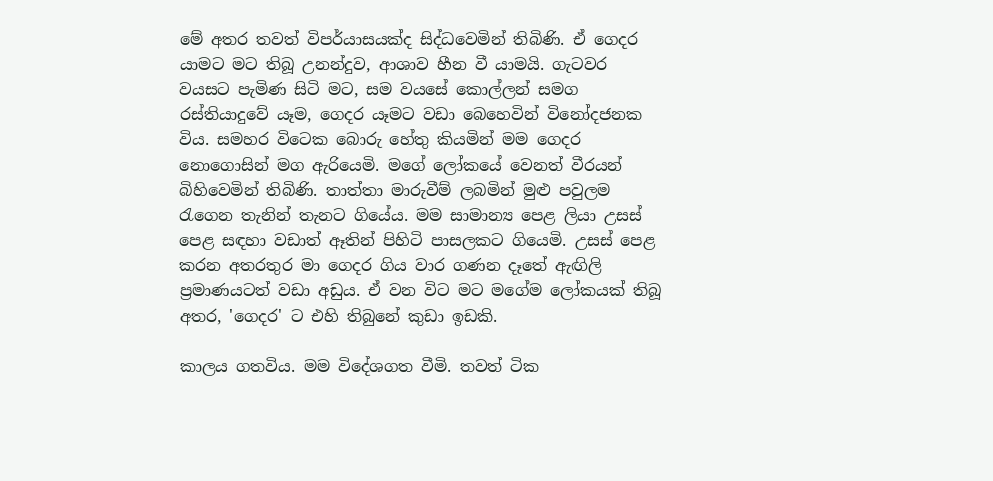මේ අතර තවත් විපර්යාසයක්ද සිද්ධවෙමින් තිබිණි. ඒ ගෙදර යාමට මට තිබූ උනන්දුව, ආශාව හීන වී යාමයි. ගැටවර වයසට පැමිණ සිටි මට, සම වයසේ කොල්ලන් සමග රස්තියාදුවේ යෑම, ගෙදර යෑමට වඩා බෙහෙවින් විනෝදජනක විය. සමහර විටෙක බොරු හේතු කියමින් මම ගෙදර නොගොසින් මග ඇරියෙමි. මගේ ලෝකයේ වෙනත් වීරයන් බිහිවෙමින් තිබිණි. තාත්තා මාරුවීම් ලබමින් මුළු පවුලම රැගෙන තැනින් තැනට ගියේය. මම සාමාන්‍ය පෙළ ලියා උසස් පෙළ සඳහා වඩාත් ඈතින් පිහිටි පාසලකට ගියෙමි. උසස් පෙළ කරන අතරතුර මා ගෙදර ගිය වාර ගණන දෑතේ ඇඟිලි ප්‍රමාණයටත් වඩා අඩුය. ඒ වන විට මට මගේම ලෝකයක් තිබූ අතර, 'ගෙදර' ට එහි තිබුනේ කුඩා ඉඩකි.

කාලය ගතවිය. මම විදේශගත වීමි. තවත් ටික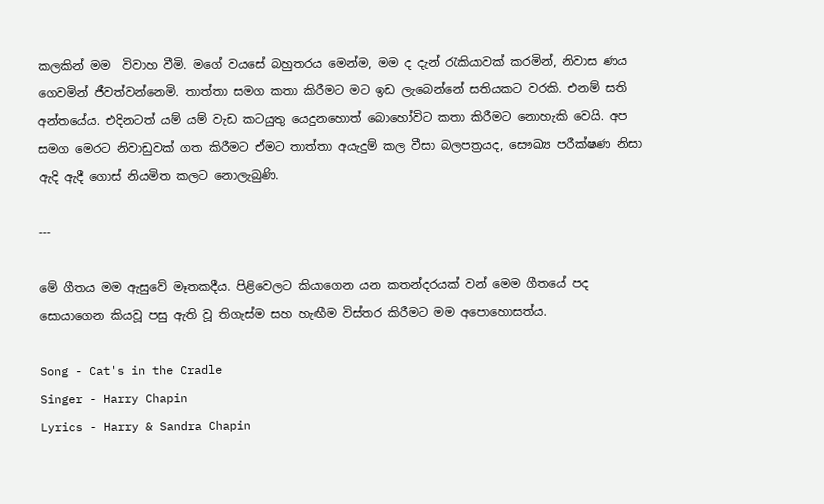කලකින් මම  විවාහ වීමි. මගේ වයසේ බහුතරය මෙන්ම, මම ද දැන් රැකියාවක් කරමින්, නිවාස ණය ගෙවමින් ජීවත්වන්නෙමි. තාත්තා සමග කතා කිරීමට මට ඉඩ ලැබෙන්නේ සතියකට වරකි. එනම් සති අන්තයේය. එදිනටත් යම් යම් වැඩ කටයුතු යෙදුනහොත් බොහෝවිට කතා කිරීමට නොහැකි වෙයි. අප සමග මෙරට නිවාඩුවක් ගත කිරීමට ඒමට තාත්තා අයැදුම් කල වීසා බලපත්‍රයද, සෞඛ්‍ය පරීක්ෂණ නිසා ඇදි ඇදී ගොස් නියමිත කලට නොලැබුණි.

---

මේ ගීතය මම ඇසුවේ මෑතකදීය. පිළිවෙලට කියාගෙන යන කතන්දරයක් වන් මෙම ගීතයේ පද සොයාගෙන කියවූ පසු ඇති වූ තිගැස්ම සහ හැඟීම විස්තර කිරීමට මම අපොහොසත්ය.

Song - Cat's in the Cradle
Singer - Harry Chapin
Lyrics - Harry & Sandra Chapin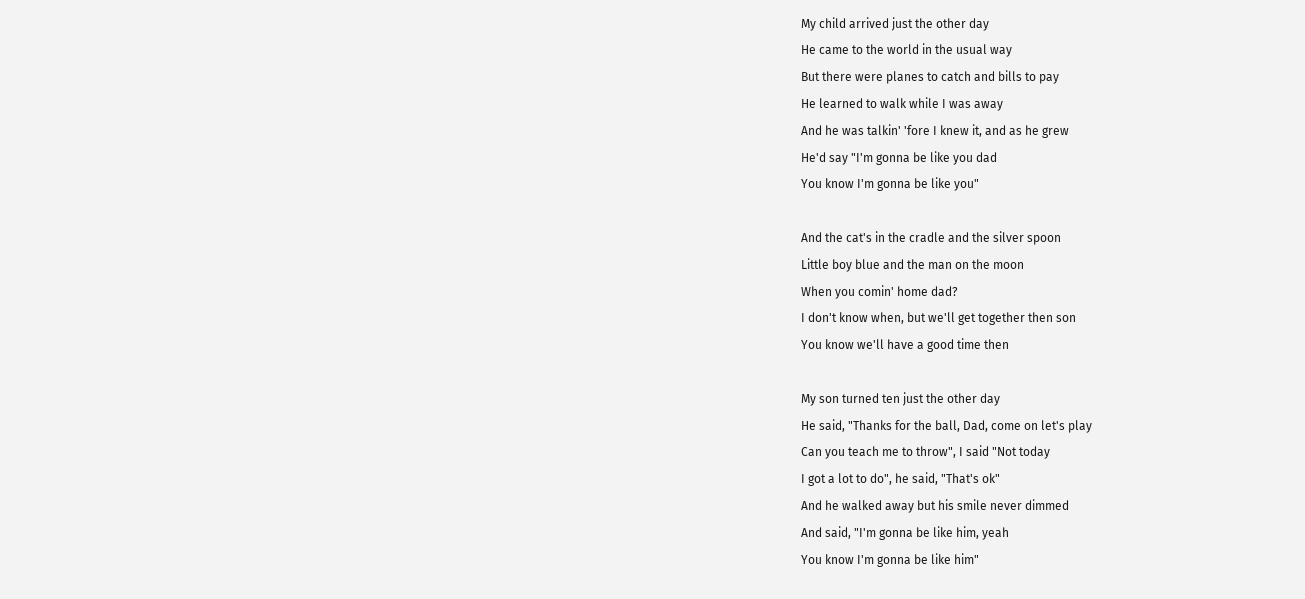My child arrived just the other day
He came to the world in the usual way
But there were planes to catch and bills to pay
He learned to walk while I was away
And he was talkin' 'fore I knew it, and as he grew
He'd say "I'm gonna be like you dad
You know I'm gonna be like you"

And the cat's in the cradle and the silver spoon
Little boy blue and the man on the moon
When you comin' home dad?
I don't know when, but we'll get together then son
You know we'll have a good time then

My son turned ten just the other day
He said, "Thanks for the ball, Dad, come on let's play
Can you teach me to throw", I said "Not today
I got a lot to do", he said, "That's ok"
And he walked away but his smile never dimmed
And said, "I'm gonna be like him, yeah
You know I'm gonna be like him"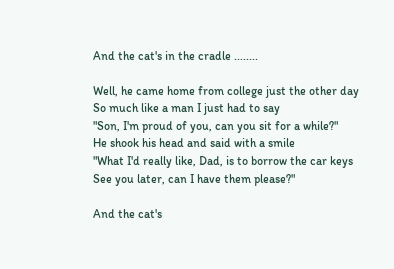And the cat's in the cradle ........

Well, he came home from college just the other day
So much like a man I just had to say
"Son, I'm proud of you, can you sit for a while?"
He shook his head and said with a smile
"What I'd really like, Dad, is to borrow the car keys
See you later, can I have them please?"

And the cat's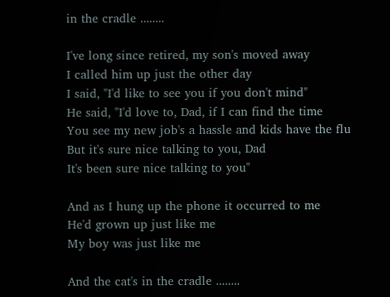in the cradle ........

I've long since retired, my son's moved away
I called him up just the other day
I said, "I'd like to see you if you don't mind"
He said, "I'd love to, Dad, if I can find the time
You see my new job's a hassle and kids have the flu
But it's sure nice talking to you, Dad
It's been sure nice talking to you"

And as I hung up the phone it occurred to me
He'd grown up just like me
My boy was just like me

And the cat's in the cradle ........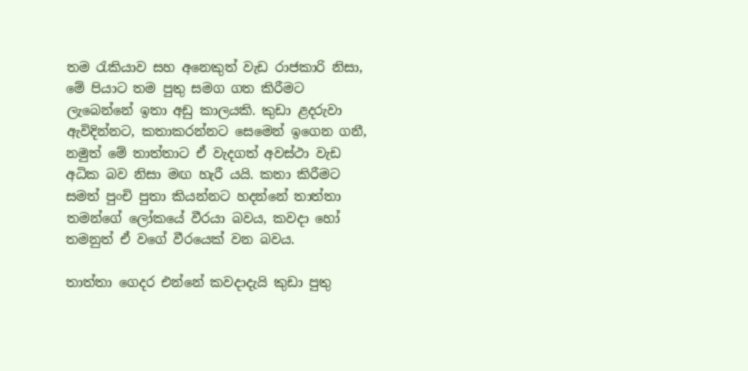තම රැකියාව සහ අනෙකුත් වැඩ රාජකාරි නිසා, මේ පියාට තම පුතු සමග ගත කිරීමට ලැබෙන්නේ ඉතා අඩු කාලයකි. කුඩා ළදරුවා ඇවිදින්නට, කතාකරන්නට සෙමෙන් ඉගෙන ගනී, නමුත් මේ තාත්තාට ඒ වැදගත් අවස්ථා වැඩ අධික බව නිසා මඟ හැරී යයි. කතා කිරීමට සමත් පුංචි පුතා කියන්නට හදන්නේ තාත්තා තමන්ගේ ලෝකයේ වීරයා බවය, කවදා හෝ තමනුත් ඒ වගේ වීරයෙක් වන බවය.

තාත්තා ගෙදර එන්නේ කවදාදැ‍යි කුඩා පුතු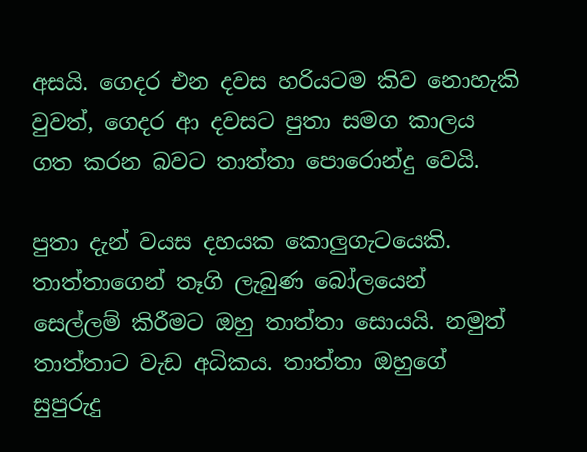අසයි. ගෙදර එන දවස හරියටම කිව නොහැකි වුවත්, ගෙදර ආ දවසට පුතා සමග කාලය ගත කරන බවට තාත්තා පොරොන්දු වෙයි.

පුතා දැන් වයස දහයක කොලුගැටයෙකි. තාත්තාගෙන් තෑගි ලැබුණ බෝලයෙන් සෙල්ලම් කිරීමට ඔහු තාත්තා සොයයි. නමුත් තාත්තාට වැඩ අධිකය. තාත්තා ඔහුගේ සුපුරුදු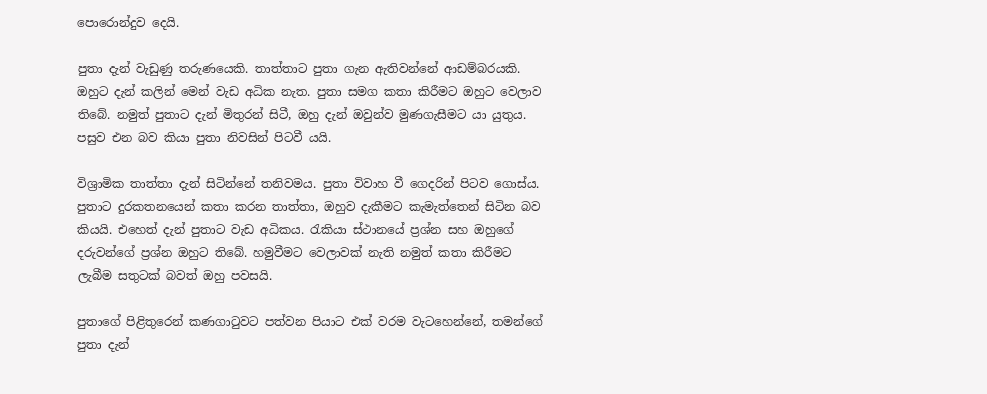පොරොන්දුව දෙයි.

පුතා දැන් වැඩුණු තරුණයෙකි. තාත්තාට පුතා ගැන ඇතිවන්නේ ආඩම්බරයකි. ඔහුට දැන් කලින් මෙන් වැඩ අධික නැත. පුතා සමග කතා කිරීමට ඔහුට වෙලාව තිබේ. නමුත් පුතාට දැන් මිතුරන් සිටී, ඔහු දැන් ඔවුන්ව මුණගැසීමට යා යුතුය. පසුව එන බව කියා පුතා නිවසින් පිටවී යයි.

විශ්‍රාමික තාත්තා දැන් සිටින්නේ තනිවමය. පුතා විවාහ වී ගෙදරින් පිටව ගොස්ය. පුතාට දුරකතනයෙන් කතා කරන තාත්තා, ඔහුව දැකීමට කැමැත්තෙන් සිටින බව කියයි. එහෙත් දැන් පුතාට වැඩ අධිකය. රැකියා ස්ථානයේ ප්‍රශ්න සහ ඔහුගේ දරුවන්ගේ ප්‍රශ්න ඔහුට තිබේ. හමුවීමට වෙලාවක් නැති නමුත් කතා කිරීමට ලැබීම සතුටක් බවත් ඔහු පවසයි.

පුතාගේ පිළිතුරෙන් කණගාටුවට පත්වන පියාට එක් වරම වැටහෙන්නේ, තමන්ගේ පුතා දැන්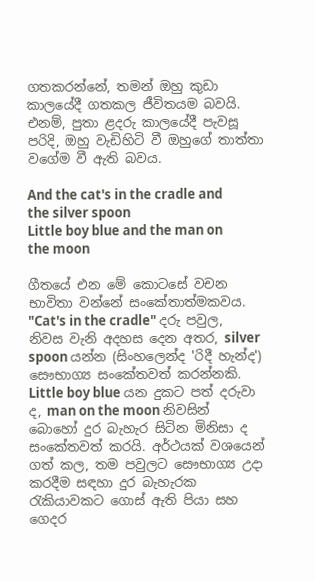ගතකරන්නේ, තමන් ඔහු කුඩා කාලයේදී ගතකල ජීවිතයම බවයි. එනම්, පුතා ළදරු කාලයේදී පැවසූ පරිදි, ඔහු වැඩිහිටි වී ඔහුගේ තාත්තා වගේම වී ඇති බවය.

And the cat's in the cradle and the silver spoon
Little boy blue and the man on the moon

ගීතයේ එන මේ කොටසේ වචන භාවිතා වන්නේ සංකේතාත්මකවය. "Cat's in the cradle" දරු පවුල, නිවස වැනි අදහස දෙන අතර, silver spoon යන්න (සිංහලෙන්ද 'රිදී හැන්ද') සෞභාග්‍ය සංකේතවත් කරන්නකි. Little boy blue යන දුකට පත් දරුවා ද, man on the moon නිවසින් බොහෝ දුර බැහැර සිටින මිනිසා ද සංකේතවත් කරයි. අර්ථයක් වශයෙන් ගත් කල, තම පවුලට සෞභාග්‍ය උදා කරදීම සඳහා දුර බැහැරක රැකියාවකට ගොස් ඇති පියා සහ ගෙදර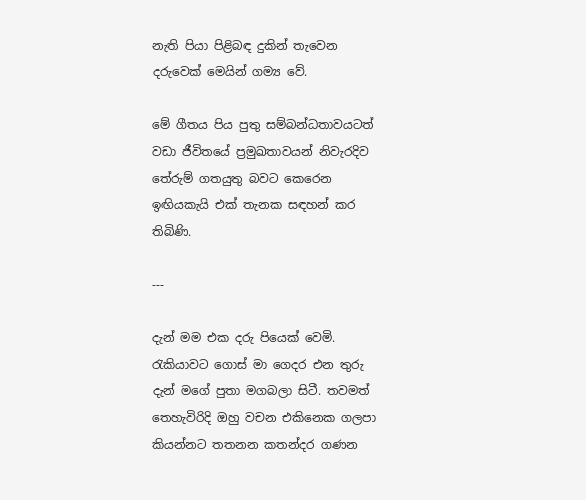නැති පියා පිළිබඳ දුකින් තැවෙන දරුවෙක් මෙයින් ගම්‍ය වේ.

මේ ගීතය පිය පුතු සම්බන්ධතාවයටත් වඩා ජීවිතයේ ප්‍රමුඛතාවයන් නිවැරදිව තේරුම් ගතයුතු බවට කෙරෙන ඉඟියකැයි එක් තැනක සඳහන් කර තිබිණි.

---

දැන් මම එක දරු පියෙක් වෙමි. රැකියාවට ගොස් මා ගෙදර එන තුරු දැන් මගේ පුතා මගබලා සිටී. තවමත් තෙහැවිරිදි ඔහු වචන එකිනෙක ගලපා කියන්නට තතනන කතන්දර ගණන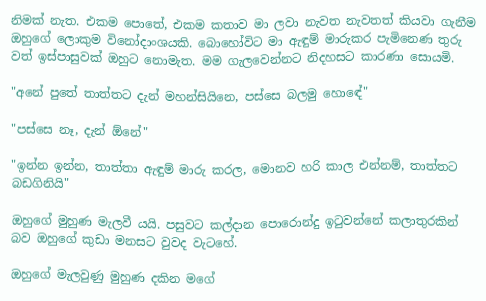නිමක් නැත. එකම පොතේ, එකම කතාව මා ලවා නැවත නැවතත් කියවා ගැනීම ඔහුගේ ලොකුම විනෝදාංශයකි. බොහෝවිට මා ඇඳුම් මාරුකර පැමිනෙණ තුරු වත් ඉස්පාසුවක් ඔහුට නොමැත. මම ගැලවෙන්නට නිදහසට කාරණා සොයමි.

"අනේ පුතේ තාත්තට දැන් මහන්සියිනෙ, පස්සෙ බලමු හොඳේ"

"පස්සෙ නෑ, දැන් ඕනේ"

"ඉන්න ඉන්න, තාත්තා ඇඳුම් මාරු කරල, මොනව හරි කාල එන්නම්, තාත්තට බඩගිනියි"

ඔහුගේ මුහුණ මැලවී යයි. පසුවට කල්දාන පොරොන්දු ඉටුවන්නේ කලාතුරකින් බව ඔහුගේ කුඩා මනසට වුවද වැටහේ.

ඔහුගේ මැලවුණු මුහුණ දකින මගේ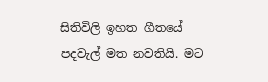සිතිවිලි ඉහත ගීතයේ පදවැල් මත නවතියි. මට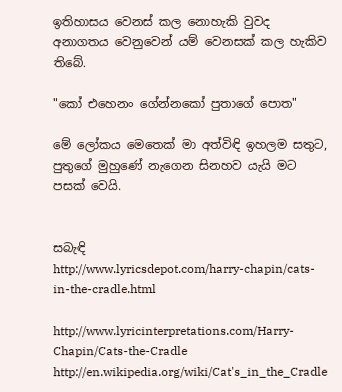ඉතිහාසය වෙනස් කල නොහැකි වුවද අනාගතය වෙනුවෙන් යම් වෙනසක් කල හැකිව තිබේ.

"කෝ එහෙනං ගේන්නකෝ පුතාගේ පොත"

මේ ලෝකය මෙතෙක් මා අත්විඳි ඉහලම සතුට, පුතුගේ මුහුණේ නැගෙන සිනහව යැයි මට පසක් වෙයි.


සබැඳි
http://www.lyricsdepot.com/harry-chapin/cats-in-the-cradle.html

http://www.lyricinterpretations.com/Harry-Chapin/Cats-the-Cradle
http://en.wikipedia.org/wiki/Cat's_in_the_Cradle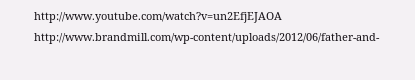http://www.youtube.com/watch?v=un2EfjEJAOA
http://www.brandmill.com/wp-content/uploads/2012/06/father-and-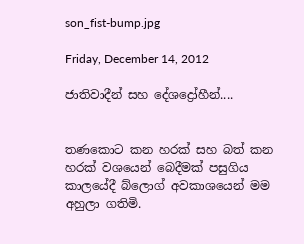son_fist-bump.jpg

Friday, December 14, 2012

ජාතිවාදීන් සහ දේශද්‍රෝහීන්....


තණකොට කන හරක් සහ බත් කන හරක් වශයෙන් බෙදීමක් පසුගිය කාලයේදී බ්ලොග් අවකාශයෙන් මම අහුලා ගතිමි.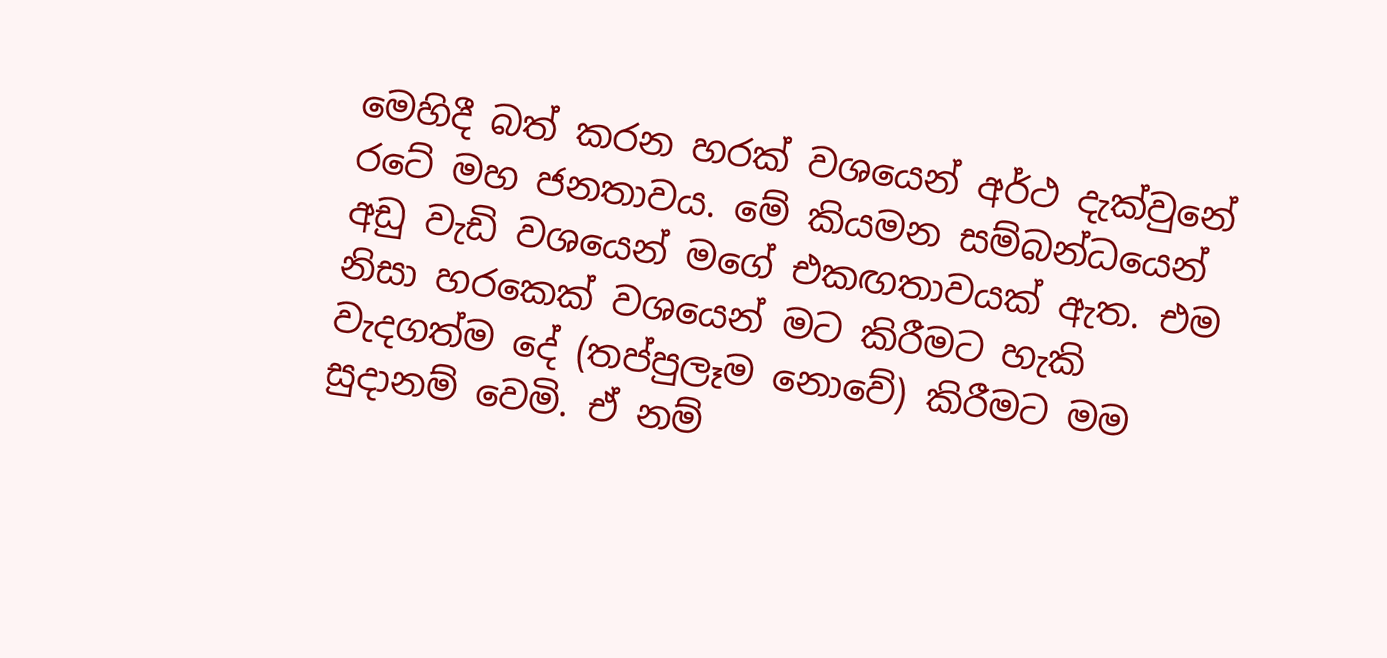මෙහිදී බත් කරන හරක් වශයෙන් අර්ථ දැක්වුනේ රටේ මහ ජනතාවය. මේ කියමන සම්බන්ධයෙන් අඩු වැඩි වශයෙන් මගේ එකඟතාවයක් ඇත. එම නිසා හරකෙක් වශයෙන් මට කිරීමට හැකි වැදගත්ම දේ (තප්පුලෑම නොවේ) කිරීමට මම සුදානම් වෙමි. ඒ නම්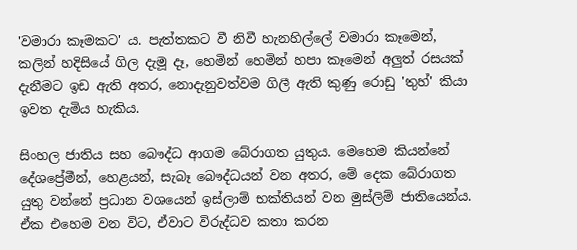'වමාරා කෑමකට' ය. පැත්තකට වී නිවී හැනහිල්ලේ වමාරා කෑමෙන්, කලින් හදිසියේ ගිල දැමූ දෑ, හෙමින් හෙමින් හපා කෑමෙන් අලුත් රසයක් දැනීමට ඉඩ ඇති අතර, නොදැනුවත්වම ගිලී ඇති කුණු රොඩු 'තුහ්' කියා ඉවත දැමිය හැකිය.

සිංහල ජාතිය සහ බෞද්ධ ආගම බේරාගත යුතුය. මෙහෙම කියන්නේ දේශප්‍රේමීන්, හෙළයන්, සැබෑ බෞද්ධයන් වන අතර, මේ දෙක බේරාගත යුතු වන්නේ ප්‍රධාන වශයෙන් ඉස්ලාම් භක්තියන් වන මුස්ලිම් ජාතියෙන්ය. ඒක එහෙම වන විට, ඒවාට විරුද්ධව කතා කරන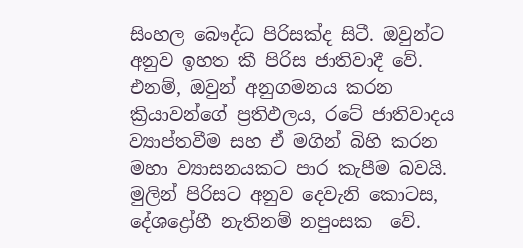සිංහල බෞද්ධ පිරිසක්ද සිටී. ඔවුන්ට අනුව ඉහත කී පිරිස ජාතිවාදී වේ. එනම්, ඔවුන් අනුගමනය කරන ක්‍රියාවන්ගේ ප්‍රතිඵලය, රටේ ජාතිවාදය ව්‍යාප්තවීම සහ ඒ මගින් බිහි කරන මහා ව්‍යාසනයකට පාර කැපීම බවයි. මුලින් පිරිසට අනුව දෙවැනි කොටස, දේශද්‍රෝහී නැතිනම් නපුංසක  වේ.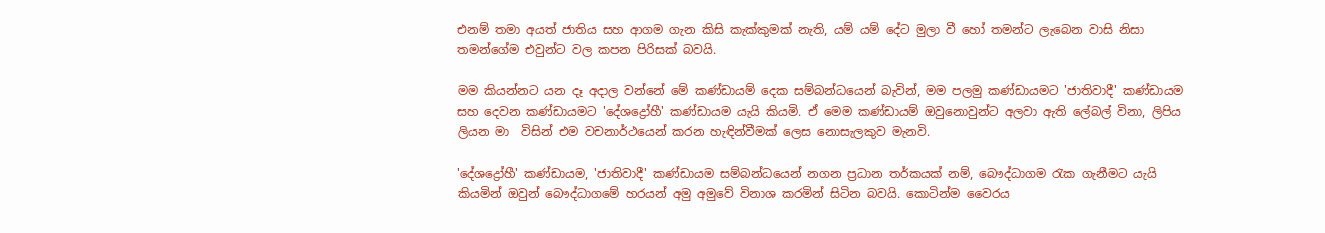එනම් තමා අයත් ජාතිය සහ ආගම ගැන කිසි කැක්කුමක් නැති, යම් යම් දේට මුලා වී හෝ තමන්ට ලැබෙන වාසි නිසා තමන්ගේම එවුන්ට වල කපන පිරිසක් බවයි.

මම කියන්නට යන දෑ අදාල වන්නේ මේ කණ්ඩායම් දෙක සම්බන්ධයෙන් බැවින්, මම පලමු කණ්ඩායමට 'ජාතිවාදී' කණ්ඩායම සහ දෙවන කණ්ඩායමට 'දේශද්‍රෝහී' කණ්ඩායම යැයි කියමි. ඒ මෙම කණ්ඩායම් ඔවුනොවුන්ට අලවා ඇති ලේබල් විනා, ලිපිය ලියන මා  විසින් එම වචනාර්ථයෙන් කරන හැඳින්වීමක් ලෙස නොසැලකුව මැනවි.

'දේශද්‍රෝහී' කණ්ඩායම, 'ජාතිවාදී' කණ්ඩායම සම්බන්ධයෙන් නගන ප්‍රධාන තර්කයක් නම්, බෞද්ධාගම රැක ගැනීමට යැයි කියමින් ඔවුන් බෞද්ධාගමේ හරයන් අමු අමුවේ විනාශ කරමින් සිටින බවයි. කොටින්ම වෛරය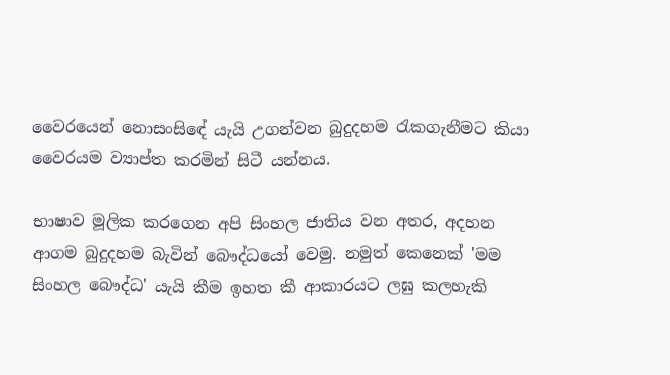වෛරයෙන් නොසංසිඳේ යැයි උගන්වන බුදුදහම රැකගැනීමට කියා වෛරයම ව්‍යාප්ත කරමින් සිටී යන්නය.

භාෂාව මූලික කරගෙන අපි සිංහල ජාතිය වන අතර, අදහන ආගම බුදුදහම බැවින් බෞද්ධයෝ වෙමු. නමුත් කෙනෙක් 'මම සිංහල බෞද්ධ' යැයි කීම ඉහත කී ආකාරයට ලඝු කලහැකි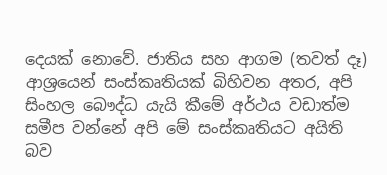දෙයක් නොවේ. ජාතිය සහ ආගම (තවත් දෑ) ආශ්‍රයෙන් සංස්කෘතියක් බිහිවන අතර, අපි සිංහල බෞද්ධ යැයි කීමේ අර්ථය වඩාත්ම සමීප වන්නේ අපි මේ සංස්කෘතියට අයිති බව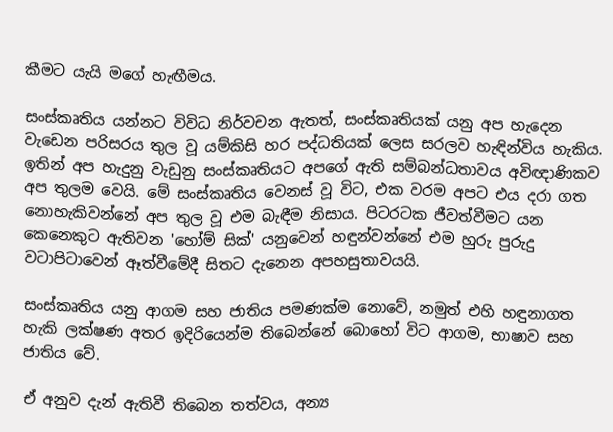කීමට යැයි මගේ හැඟීමය.

සංස්කෘතිය යන්නට විවිධ නිර්වචන ඇතත්, සංස්කෘතියක් යනු අප හැදෙන වැඩෙන පරිසරය තුල වූ යම්කිසි හර පද්ධතියක් ලෙස සරලව හැඳින්විය හැකිය. ඉතින් අප හැදුනු වැඩුනු සංස්කෘතියට අපගේ ඇති සම්බන්ධතාවය අවිඥාණිකව අප තුලම වෙයි. මේ සංස්කෘතිය වෙනස් වූ විට, එක වරම අපට එය දරා ගත නොහැකිවන්නේ අප තුල වූ එම බැඳීම නිසාය. පිටරටක ජීවත්වීමට යන කෙනෙකුට ඇතිවන 'හෝම් සික්' යනුවෙන් හඳුන්වන්නේ එම හුරු පුරුදු වටාපිටාවෙන් ඈත්වීමේදී සිතට දැනෙන අපහසුතාවයයි.

සංස්කෘතිය යනු ආගම සහ ජාතිය පමණක්ම නොවේ, නමුත් එහි හඳුනාගත හැකි ලක්ෂණ අතර ඉදිරියෙන්ම තිබෙන්නේ බොහෝ විට ආගම, භාෂාව සහ ජාතිය වේ.

ඒ අනුව දැන් ඇතිවී තිබෙන තත්වය, අන්‍ය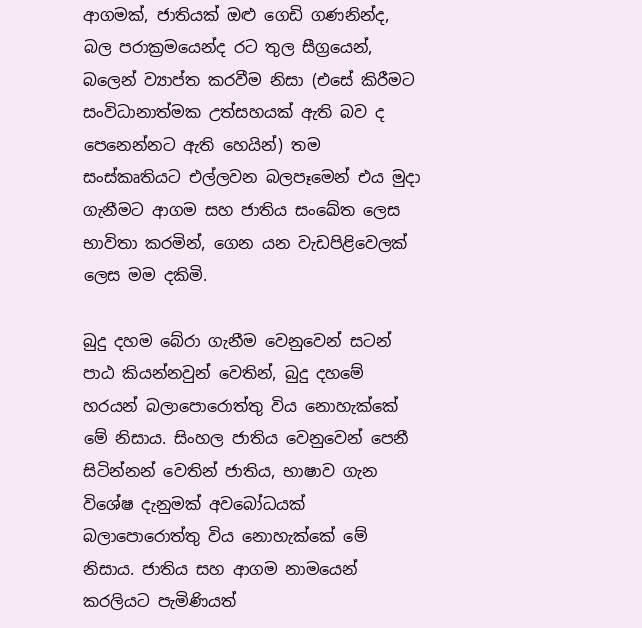ආගමක්, ජාතියක් ඔළු ගෙඩි ගණනින්ද, බල පරාක්‍රමයෙන්ද රට තුල සීග්‍රයෙන්, බලෙන් ව්‍යාප්ත කරවීම නිසා (එසේ කිරීමට සංවිධානාත්මක උත්සහයක් ඇති බව ද පෙනෙන්නට ඇති හෙයින්) තම සංස්කෘතියට එල්ලවන බලපෑමෙන් එය මුදා ගැනීමට ආගම සහ ජාතිය සංඛේත ලෙස භාවිතා කරමින්, ගෙන යන වැඩපිළිවෙලක් ලෙස මම දකිමි.

බුදු දහම බේරා ගැනීම වෙනුවෙන් සටන් පා‍ඨ කියන්නවුන් වෙතින්, බුදු දහමේ හරයන් බලාපොරොත්තු විය නොහැක්කේ මේ නිසාය. සිංහල ජාතිය වෙනුවෙන් පෙනී සිටින්නන් වෙතින් ජාතිය, භාෂාව ගැන විශේෂ දැනුමක් අවබෝධයක් බලාපොරොත්තු විය නොහැක්කේ මේ නිසාය. ජාතිය සහ ආගම නාමයෙන් කරලියට පැමිණියත්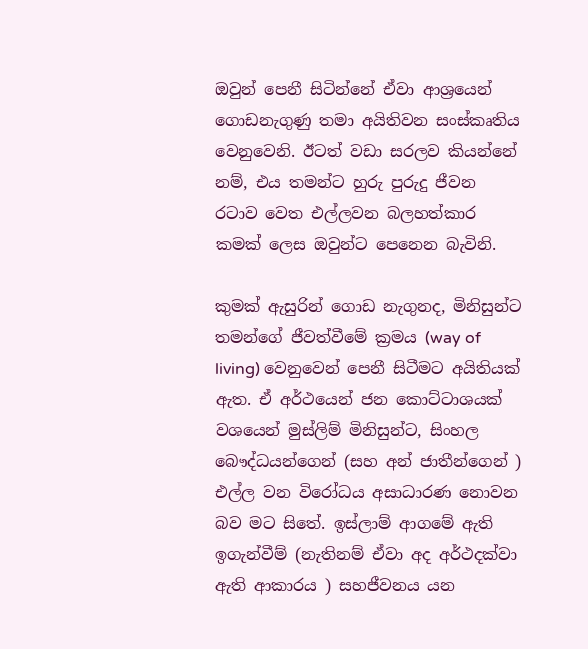ඔවුන් පෙනී සිටින්නේ ඒවා ආශ්‍රයෙන් ගොඩනැගුණු තමා අයිතිවන සංස්කෘතිය වෙනුවෙනි. ඊටත් වඩා සරලව කියන්නේ නම්, එය තමන්ට හුරු පුරුදු ජීවන රටාව වෙත එල්ලවන බලහත්කාර කමක් ලෙස ඔවුන්ට පෙනෙන බැවිනි.

කුමක් ඇසුරින් ගොඩ නැගුනද, මිනිසුන්ට තමන්ගේ ජීවත්වීමේ ක්‍රමය (way of living) වෙනුවෙන් පෙනී සිටීමට අයිතියක් ඇත. ඒ අර්ථයෙන් ජන කොට්ටාශයක් වශයෙන් මුස්ලිම් මිනිසුන්ට, සිංහල බෞද්ධයන්ගෙන් (සහ අන් ජාතීන්ගෙන් ) එල්ල වන විරෝධය අසාධාරණ නොවන බව මට සිතේ. ඉස්ලාම් ආගමේ ඇති ඉගැන්වීම් (නැතිනම් ඒවා අද අර්ථදක්වා ඇති ආකාරය ) සහජීවනය යන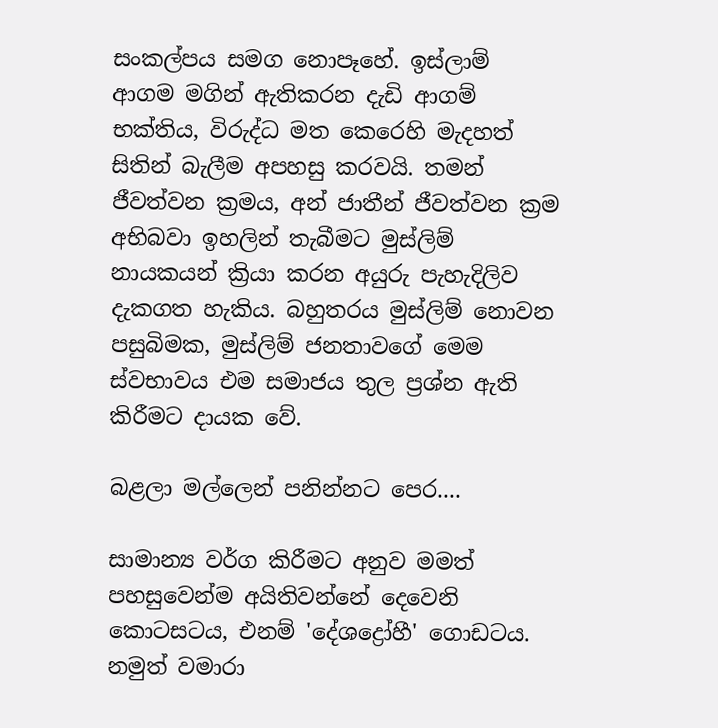සංකල්පය සමග නොපෑහේ. ඉස්ලාම් ආගම මගින් ඇතිකරන දැඩි ආගම් භක්තිය, විරුද්ධ මත කෙරෙහි මැදහත් සිතින් බැලීම අපහසු කරවයි. තමන් ජීවත්වන ක්‍රමය, අන් ජාතීන් ජීවත්වන ක්‍රම අභිබවා ඉහලින් තැබීමට මුස්ලිම් නායකයන් ක්‍රියා කරන අයුරු පැහැදිලිව දැකගත හැකිය. බහුතරය මුස්ලිම් නොවන පසුබිමක, මුස්ලිම් ජනතාවගේ මෙම ස්වභාවය එම සමාජය තුල ප්‍රශ්න ඇති කිරීමට දායක වේ.

බළලා මල්ලෙන් පනින්නට පෙර....

සාමාන්‍ය වර්ග කිරීමට අනුව මමත් පහසුවෙන්ම අයිතිවන්නේ දෙවෙනි කොටසටය, එනම් 'දේශද්‍රෝහී' ගොඩටය. නමුත් වමාරා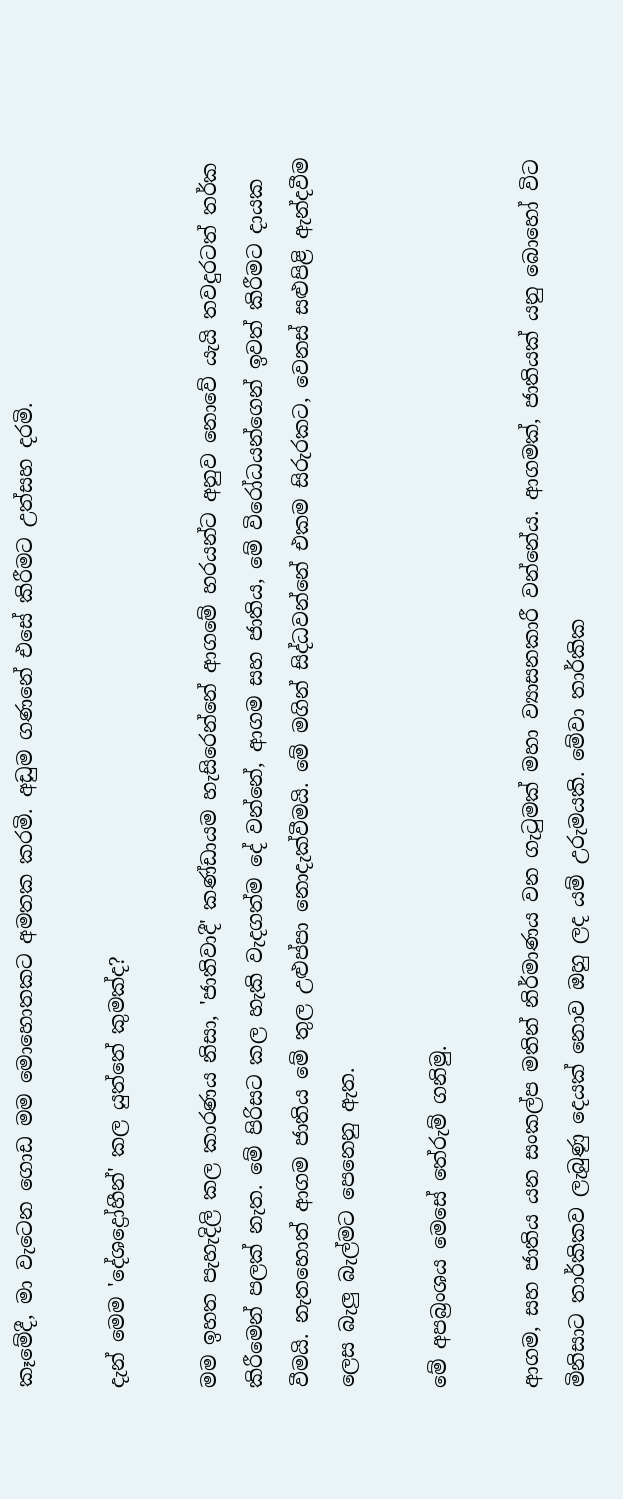කෑමේදී, මා වැටෙන ගොඩ මම මොහොතකට අමතක කරමි. අඩුම ගණනේ එසේ කිරීමට උත්සහ දරමි.

දැන් මෙම 'දේශද්‍රෝහීන්' කල යුත්තේ කුමක්ද?

මම ඉහත පැහැදිලි කල කාරණය නිසා, 'ජාතිවාදී' කණ්ඩායම හැසිරෙන්නේ ආගමේ හරයන්ට අනුව නොවේ යැයි තවදුරටත් තර්ක කිරීමෙන් පලක් නැත. මේ පිරිසට කල හැකි වැදගත්ම දේ වන්නේ, ආගම සහ ජාතිය, මේ විරෝධයන්ගෙන් ඉවත් කිරීමට දායක වීමයි. නැතහොත් ආගම ජාතිය මේ තුල උළුප්පා නොදැක්වීමයි. මේ මගින් සිද්ධවන්නේ එකම සිරුරකට, වෙනස් සළුපිළි ඇන්දවීම ලෙස බැලු බැල්මට පෙනෙනු ඇත.

මේ අපබ්‍රංශය මෙසේ තේරුම් ගනිමු.

ආගම, සහ ජාතිය යන සංකල්ප මතින් නිර්මාණය වන ගැටුමක් මහා ව්‍යාසනකාරී වන්නේය. ආගමක්, ජාතියක් යනු බොහෝ විට මිනිසාට තාර්කිකව ලැබුණු දෙයක් නොව ඔහු ලද යම් උරුමයකි. මේවා තාර්කික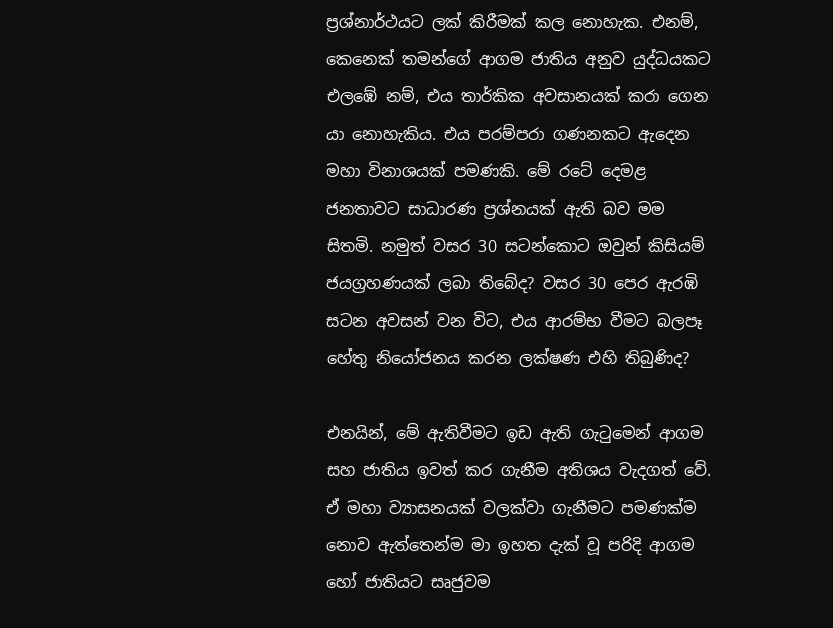ප්‍රශ්නාර්ථයට ලක් කිරීමක් කල නොහැක. එනම්, කෙනෙක් තමන්ගේ ආගම ජාතිය අනුව යුද්ධයකට එලඹේ නම්, එය තාර්කික අවසානයක් කරා ගෙන යා නොහැකිය. එය පරම්පරා ගණනකට ඇදෙන මහා විනාශයක් පමණකි. මේ රටේ දෙමළ ජනතාවට සාධාරණ ප්‍රශ්නයක් ඇති බව මම සිතමි. නමුත් වසර 30 සටන්කොට ඔවුන් කිසියම් ජයග්‍රහණයක් ලබා තිබේද? වසර 30 පෙර ඇරඹි සටන අවසන් වන විට, එය ආරම්භ වීමට බලපෑ හේතු නියෝජනය කරන ලක්ෂණ එහි තිබුණිද?

එනයින්, මේ ඇතිවීමට ඉඩ ඇති ගැටුමෙන් ආගම සහ ජාතිය ඉවත් කර ගැනීම අතිශය වැදගත් වේ. ඒ මහා ව්‍යාසනයක් වලක්වා ගැනීමට පමණක්ම නොව ඇත්තෙන්ම මා ඉහත දැක් වූ පරිදි ආගම හෝ ජාතියට සෘජුවම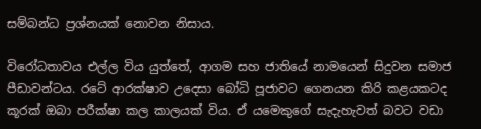සම්බන්ධ ප්‍රශ්නයක් නොවන නිසාය.

විරෝධතාවය එල්ල විය යුත්තේ, ආගම සහ ජාතියේ නාමයෙන් සිදුවන සමාජ පීඩාවන්ටය. රටේ ආරක්ෂාව උදෙසා බෝධි පූජාවට ගෙනයන කිරි කළයකටද කූරක් ඔබා පරීක්ෂා කල කාලයක් විය. ඒ යමෙකුගේ සැදැහැවත් බවට වඩා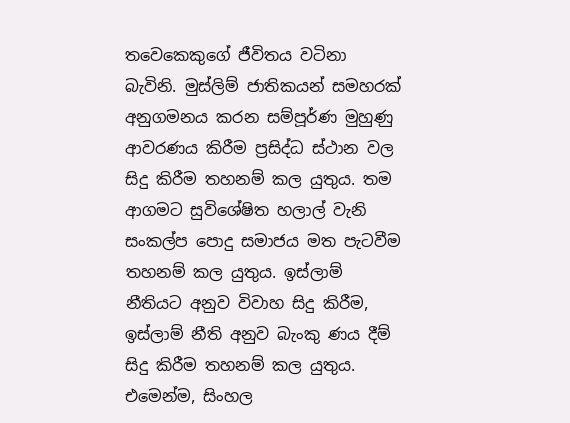තවෙකෙකුගේ ජීවිතය වටිනා බැවිනි. මුස්ලිම් ජාතිකයන් සමහරක් අනුගමනය කරන සම්පූර්ණ මුහුණු ආවරණය කිරීම ප්‍රසිද්ධ ස්ථාන වල සිදු කිරීම තහනම් කල යුතුය. තම ආගමට සුවිශේෂිත හලාල් වැනි සංකල්ප පොදු සමාජය මත පැටවීම තහනම් කල යුතුය. ඉස්ලාම් නීතියට අනුව විවාහ සිදු කිරීම, ඉස්ලාම් නීති අනුව බැංකු ණය දීම් සිදු කිරීම තහනම් කල යුතුය. එමෙන්ම, සිංහල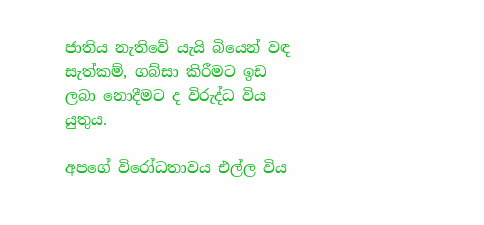ජාතිය නැතිවේ යැ‍යි බියෙන් වඳ සැත්කම්, ගබ්සා කිරීමට ඉඩ ලබා නොදීමට ද විරුද්ධ විය යුතුය.

අපගේ විරෝධතාවය එල්ල විය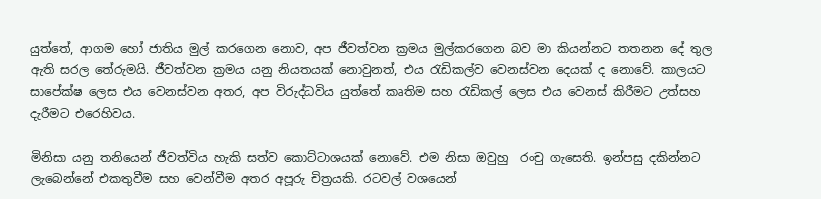යුත්තේ, ආගම හෝ ජාතිය මුල් කරගෙන නොව, අප ජීවත්වන ක්‍රමය මුල්කරගෙන බව මා කියන්නට තතනන දේ තුල ඇති සරල තේරුමයි. ජීවත්වන ක්‍රමය යනු නියතයක් නොවුනත්, එය රැඩිකල්ව වෙනස්වන දෙයක් ද නොවේ. කාලයට සාපේක්ෂ ලෙස එය වෙනස්වන අතර, අප විරුද්ධවිය යුත්තේ කෘතිම සහ රැඩිකල් ලෙස එය වෙනස් කිරීමට උත්සහ දැරීමට එරෙහිවය.

මිනිසා යනු තනියෙන් ජීවත්විය හැකි සත්ව කොට්ටාශයක් නොවේ. එම නිසා ඔවුහු  රංචු ගැසෙති. ඉන්පසු දකින්නට ලැබෙන්නේ එකතුවීම සහ වෙන්වීම අතර අපූරු චිත්‍රයකි. රටවල් වශයෙන්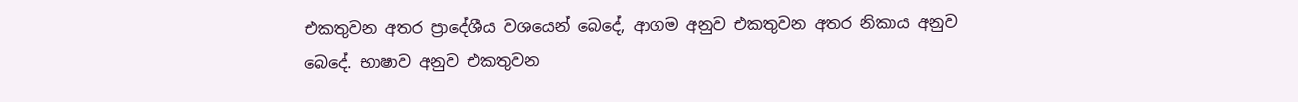එකතුවන අතර ප්‍රාදේශීය වශයෙන් බෙදේ, ආගම අනුව එකතුවන අතර නිකාය අනුව බෙදේ. භාෂාව අනුව එකතුවන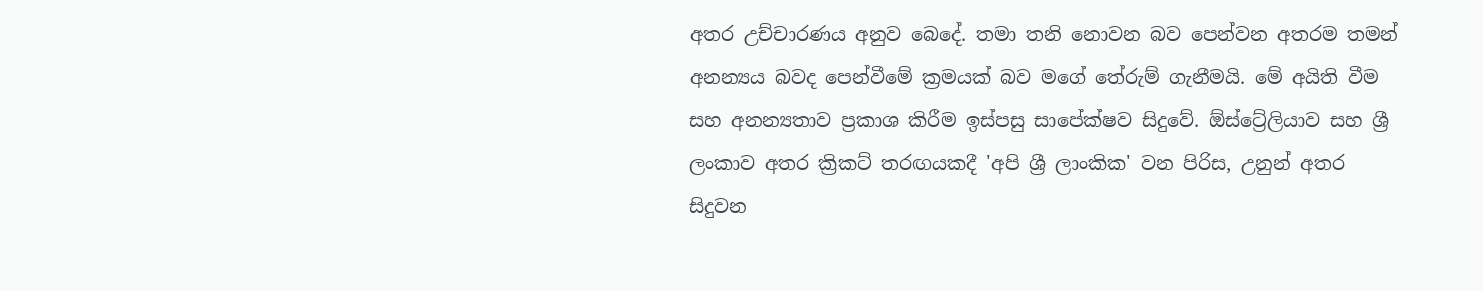අතර උච්චාරණය අනුව බෙදේ. තමා තනි නොවන බව පෙන්වන අතරම තමන් අනන්‍යය බවද පෙන්වීමේ ක්‍රමයක් බව මගේ තේරුම් ගැනීමයි. මේ අයිති වීම සහ අනන්‍යතාව ප්‍රකාශ කිරීම ඉස්පසු සාපේක්ෂව සිදුවේ. ඕස්ට්‍රේලියාව සහ ශ්‍රී ලංකාව අතර ක්‍රිකට් තරඟයකදී 'අපි ශ්‍රී ලාංකික' වන පිරිස, උනුන් අතර සිදුවන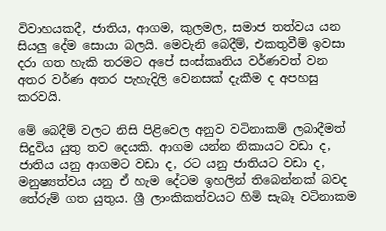විවාහයකදී, ජාතිය, ආගම, කුලමල, සමාජ තත්වය යන සියලු දේම සොයා බලයි. මෙවැනි බෙදීම්, එකතුවීම් ඉවසා දරා ගත හැකි තරමට අපේ සංස්කෘතිය වර්ණවත් වන අතර වර්ණ අතර පැහැදිලි වෙනසක් දැකීම ද අපහසු කරවයි.

මේ බෙදීම් වලට නිසි පිළිවෙල අනුව වටිනාකම් ලබාදීමත් සිදුවිය යුතු තව දෙයකි. ආගම යන්න නිකායට වඩා ද, ජාතිය යනු ආගමට වඩා ද, රට යනු ජාතියට වඩා ද, මනුෂ්‍යත්වය යනු ඒ හැම දේටම ඉහලින් තිබෙන්නක් බවද තේරුම් ගත යුතුය. ශ්‍රී ලාංකිකත්වයට හිමි සැබෑ වටිනාකම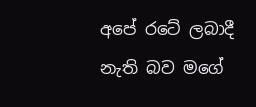අපේ රටේ ලබාදී නැති බව මගේ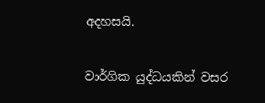අදහසයි.

වාර්ගික යුද්ධයකින් වසර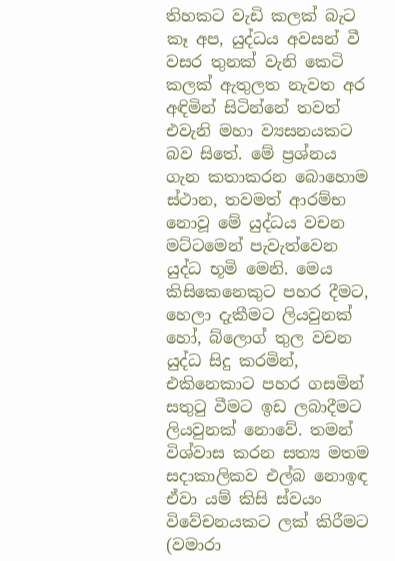තිහකට වැඩි කලක් බැට කෑ අප, යුද්ධය අවසන් වී වසර තුනක් වැනි කෙටි කලක් ඇතුලත නැවත අර අඳිමින් සිටින්නේ තවත් එවැනි මහා ව්‍යසනයකට බව සිතේ. මේ ප්‍රශ්නය ගැන කතාකරන බොහොම ස්ථාන, තවමත් ආරම්භ නොවූ මේ යුද්ධය වචන මට්ටමෙන් පැවැත්වෙන යුද්ධ භූමි මෙනි. මෙය කිසිකෙනෙකුට පහර දීමට, හෙලා දැකීමට ලියවුනක් හෝ, බ්ලොග් තුල වචන යුද්ධ සිදු කරමින්, එකිනෙකාට පහර ගසමින් සතුටු වීමට ඉඩ ලබාදීමට ලියවුනක් නොවේ. තමන් විශ්වාස කරන සත්‍ය මතම සදාකාලිකව එල්බ නොඉඳ ඒවා යම් කිසි ස්වයං විවේචනයකට ලක් කිරීමට (වමාරා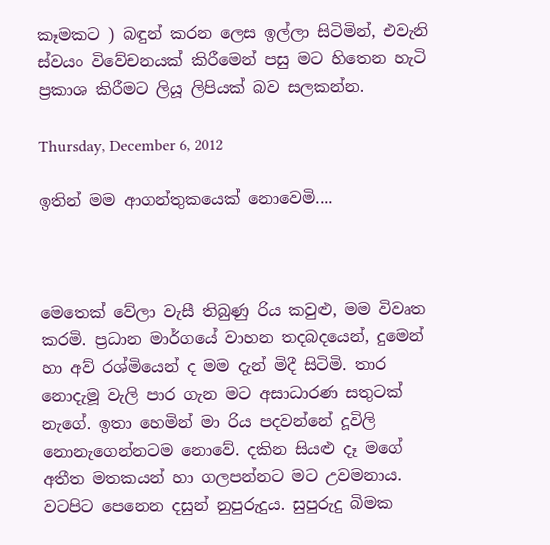කෑමකට ) බඳුන් කරන ලෙස ඉල්ලා සිටිමින්, එවැනි ස්වයං විවේචනයක් කිරීමෙන් පසු මට හිතෙන හැටි ප්‍රකාශ කිරීමට ලියූ ලිපියක් බව සලකන්න.

Thursday, December 6, 2012

ඉතින් මම ආගන්තුකයෙක් නොවෙමි....



මෙතෙක් වේලා වැසී තිබුණු රිය කවුළු, මම විවෘත කරමි. ප්‍රධාන මාර්ගයේ වාහන තදබදයෙන්, දුමෙන් හා අව් රශ්මියෙන් ද මම දැන් මිදී සිටිමි. තාර නොදැමූ වැලි පාර ගැන මට අසාධාරණ සතුටක් නැගේ. ඉතා හෙමින් මා රිය පදවන්නේ දූවිලි නොනැගෙන්නටම නොවේ. දකින සියළු දෑ මගේ අතීත මතකයන් හා ගලපන්නට මට උවමනාය. වටපිට පෙනෙන දසුන් නුපුරුදුය. සුපුරුදු බිමක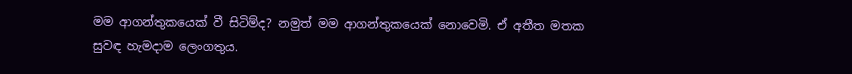මම ආගන්තුකයෙක් වී සිටිම්ද? නමුත් මම ආගන්තුකයෙක් නොවෙමි. ඒ අතීත මතක සුවඳ හැමදාම ලෙංගතුය.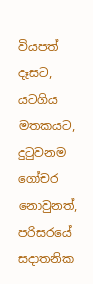වියපත් දෑසට, යටගිය මතකයට, දුටුවනම ගෝචර නොවුනත්, පරිසරයේ සදාතනික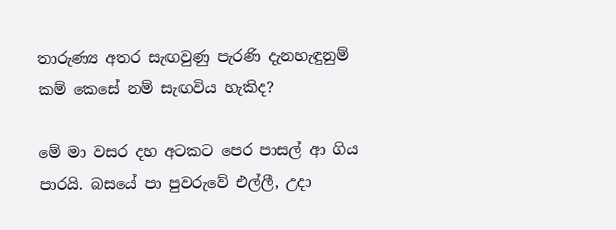තාරුණ්‍ය අතර සැඟවුණු පැරණි දැනහැඳුනුම් කම් කෙසේ නම් සැඟවිය හැකිද?

මේ මා වසර දහ අටකට පෙර පාසල් ආ ගිය පාරයි. බසයේ පා පුවරුවේ එල්ලී, උදා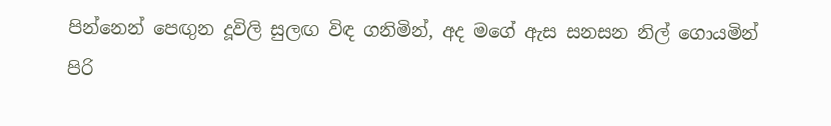පින්නෙන් පෙඟුන දූවිලි සුලඟ විඳ ගනිමින්, අද මගේ ඇස සනසන නිල් ගොයමින් පිරි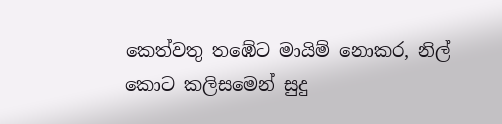කෙත්වතු තඹේට මායිම් නොකර, නිල් කොට කලිසමෙන් සුදු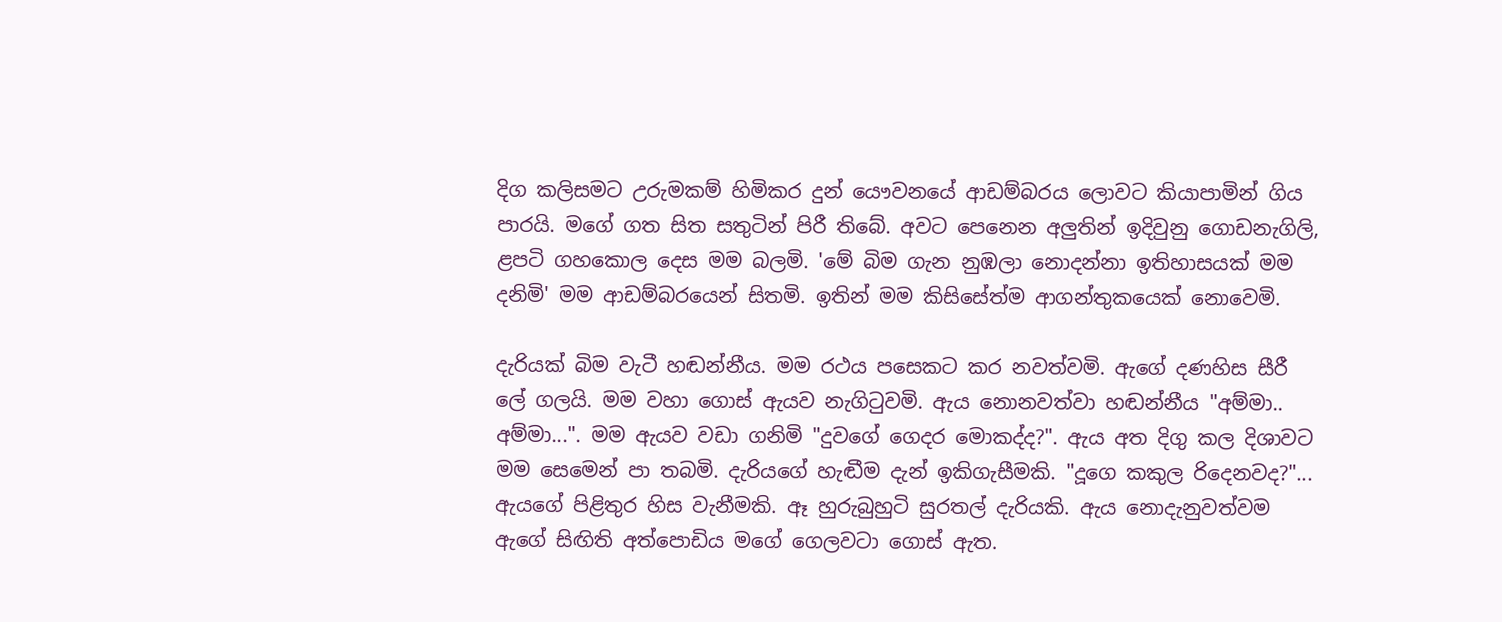දිග කලිසමට උරුමකම් හිමිකර දුන් යෞවනයේ ආඩම්බරය ලොවට කියාපාමින් ගිය පාරයි. මගේ ගත සිත සතුටින් පිරී තිබේ. අවට පෙනෙන අලුතින් ඉදිවුනු ගොඩනැගිලි, ළපටි ගහකොල දෙස මම බලමි. 'මේ බිම ගැන නුඹලා නොදන්නා ඉතිහාසයක් මම දනිමි' මම ආඩම්බරයෙන් සිතමි. ඉතින් මම කිසිසේත්ම ආගන්තුකයෙක් නොවෙමි.

දැරියක් බිම වැටී හඬන්නීය. මම රථය පසෙකට කර නවත්වමි. ඇගේ දණහිස සීරී ලේ ගලයි. මම වහා ගොස් ඇයව නැගිටුවමි. ඇය නොනවත්වා හඬන්නීය "අම්මා.. අම්මා...". මම ඇයව වඩා ගනිමි "දුවගේ ගෙදර මොකද්ද?". ඇය අත දිගු කල දිශාවට මම සෙමෙන් පා තබමි. දැරියගේ හැඬීම දැන් ඉකිගැසීමකි. "දූගෙ කකුල රිදෙනවද?"... ඇයගේ පිළිතුර හිස වැනීමකි. ඈ හුරුබුහුටි සුරතල් දැරියකි. ඇය නොදැනුවත්වම ඇගේ සිඟිති අත්පොඩිය මගේ ගෙලවටා ගොස් ඇත.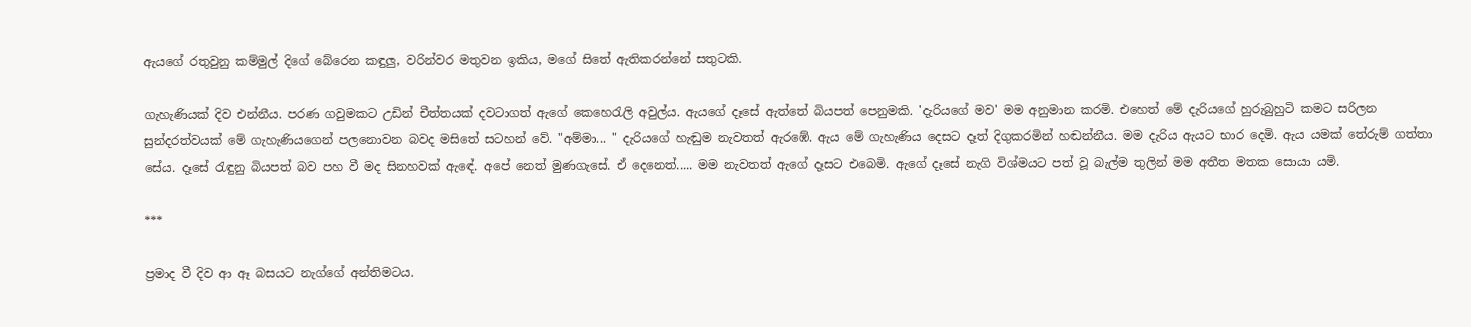ඇයගේ රතුවුනු කම්මුල් දිගේ බේරෙන කඳුලු, වරින්වර මතුවන ඉකිය, මගේ සිතේ ඇතිකරන්නේ සතුටකි.

ගැහැණියක් දිව එන්නීය. පරණ ගවුමකට උඩින් චීත්තයක් දවටාගත් ඇගේ කෙහෙරැලි අවුල්ය. ඇයගේ දෑසේ ඇත්තේ බියපත් පෙනුමකි. 'දැරියගේ මව' මම අනුමාන කරමි. එහෙත් මේ දැරියගේ හුරුබුහුටි කමට සරිලන සුන්දරත්වයක් මේ ගැහැණියගෙන් පලනොවන බවද මසිතේ සටහන් වේ. "අම්මා... " දැරියගේ හැඬුම නැවතත් ඇරඹේ. ඇය මේ ගැහැණිය දෙසට දෑත් දිගුකරමින් හඬන්නීය. මම දැරිය ඇයට භාර දෙමි. ඇය යමක් තේරුම් ගත්තා සේය. දෑසේ රැඳුනු බියපත් බව පහ වී මද සිනහවක් ඇඳේ. අපේ නෙත් මුණගැසේ. ඒ දෙනෙත්..... මම නැවතත් ඇගේ දෑසට එබෙමි. ඇගේ දෑසේ නැගි විශ්මයට පත් වූ බැල්ම තුලින් මම අතීත මතක සොයා යමි.

***

ප්‍රමාද වී දිව ආ ඈ බසයට නැග්ගේ අන්තිමටය.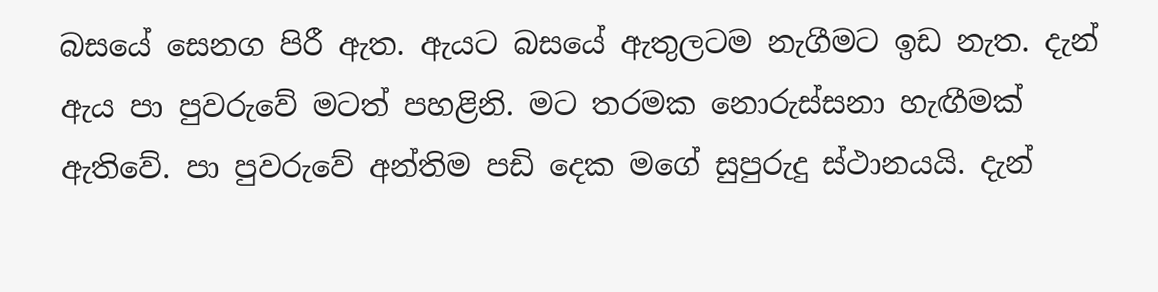බසයේ සෙනග පිරී ඇත. ඇයට බසයේ ඇතුලටම නැගීමට ඉඩ නැත. දැන් ඇය පා පුවරුවේ මටත් පහළිනි. මට තරමක නොරුස්සනා හැඟීමක් ඇතිවේ. පා පුවරුවේ අන්තිම පඩි දෙක මගේ සුපුරුදු ස්ථානයයි. දැන්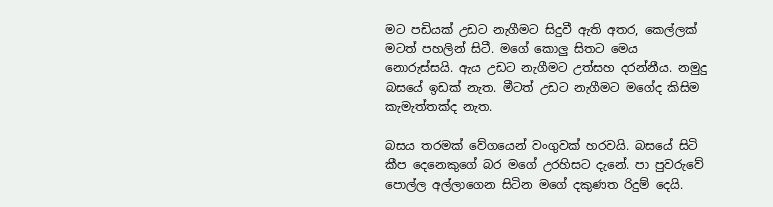මට පඩියක් උඩට නැගීමට සිදුවී ඇති අතර, කෙල්ලක් මටත් පහලින් සිටී. මගේ කොලු සිතට මෙය නොරුස්සයි. ඇය උඩට නැගීමට උත්සහ දරන්නීය. නමුදු බසයේ ඉඩක් නැත. මීටත් උඩට නැගීමට මගේද කිසිම කැමැත්තක්ද නැත.

බසය තරමක් වේගයෙන් වංගුවක් හරවයි. බසයේ සිටි කීප දෙනෙකුගේ බර මගේ උරහිසට දැනේ. පා පුවරුවේ පොල්ල අල්ලාගෙන සිටින මගේ දකුණත රිදුම් දෙයි.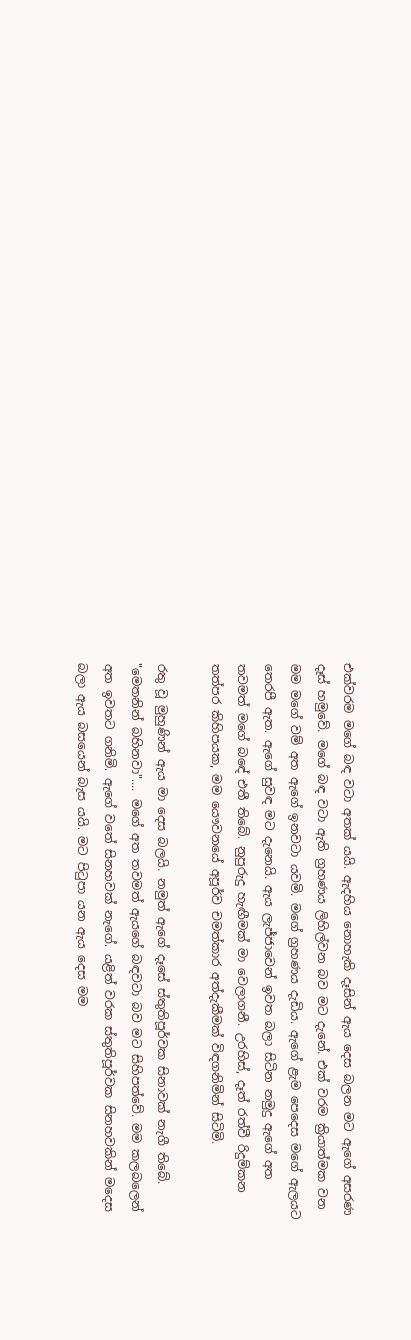එක්වරම මගේ බඳ වටා අතක් යයි. ඇදහිය නොහැකි දෑසින් ඇය දෙස බලන මට ඇගේ අසරණ දෑස් හමුවේ. මගේ බඳ වටා ඇති ග්‍රහණය ලිහිල්වන බව මට දැනේ. එක් වරම ක්‍රියාත්මක වන මම මගේ වම් අත ඇගේ ඉනවටා යවමි. මගේ ග්‍රහණය දැඩිය. ඇගේ ළැම පෙදෙස මගේ ඇලයට තෙරපී ඇත. ඇගේ සුවඳ මට දැනෙයි. ඇය ලැජ්ජාවෙන් ඉවත බලා සිටින නමුදු ඇගේ අත තවමත් මගේ බඳේ එතී තිබේ. නුපුරුදු හැඟීමක් මා වෙලාගනී. උරහිස්, දෑත් රත්වී රිදුම්කන තත්පර කිහිපයක, මම යෞවනයේ අපූර්ව චමත්කාර අත්දැකීමක් විඳගනිමින් සිටිමි.

රතු වූ මුහුණින් ඇය මා දෙස බලයි. නමුත් ඇගේ දෑසේ ස්තුතිපූර්වක සිනාවක් නැගී තිබේ. "මෙතනින් බහිනවා".... මගේ අත තවමත් ඇයගේ බඳවටා බව මට සිහිපත්වේ. මම කලබලෙන් අත ඉවතට ගනිමි. ඇගේ වතේ සිනහවක් නැගේ. යළිත් වරක ස්තුතිපූර්වක සිනහවකින් මදෙස බලා ඇය බසයෙන් බැස යයි. මට පිටුපා යන ඇය දෙස මම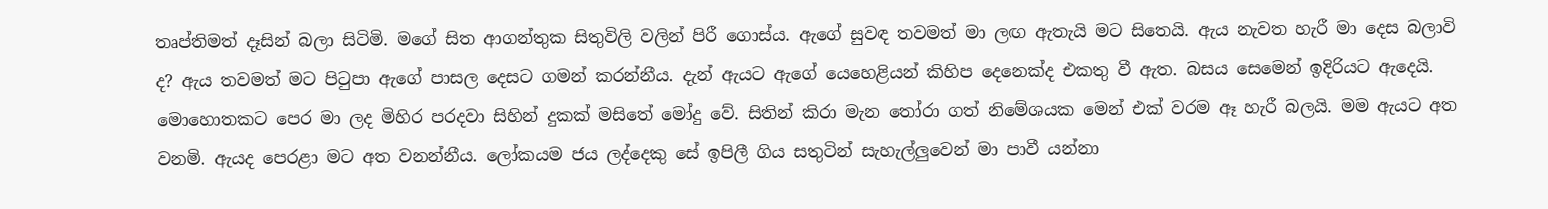තෘප්තිමත් දෑසින් බලා සිටිමි. මගේ සිත ආගන්තුක සිතුවිලි වලින් පිරී ගොස්ය. ඇගේ සුවඳ තවමත් මා ලඟ ඇතැයි මට සිතෙයි. ඇය නැවත හැරී මා දෙස බලාවි ද? ඇය තවමත් මට පිටුපා ඇගේ පාසල දෙසට ගමන් කරන්නීය. දැන් ඇයට ඇගේ යෙහෙළියන් කිහිප දෙනෙක්ද එකතු වී ඇත. බසය සෙමෙන් ඉදිරියට ඇදෙයි. මොහොතකට පෙර මා ලද මිහිර පරදවා සිහින් දුකක් මසිතේ මෝදු වේ. සිතින් කිරා මැන තෝරා ගත් නිමේශයක මෙන් එක් වරම ඈ හැරී බලයි. මම ඇයට අත වනමි. ඇයද පෙරළා මට අත වනන්නීය. ලෝකයම ජය ලද්දෙකු සේ ඉපිලී ගිය සතුටින් සැහැල්ලුවෙන් මා පාවී යන්නා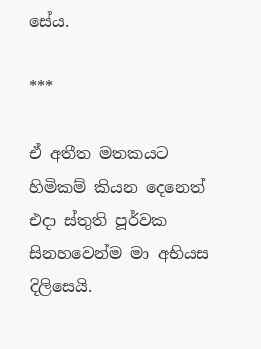සේය.

***

ඒ අතීත මතකයට හිමිකම් කියන දෙනෙත් එදා ස්තුති පූර්වක සිනහවෙන්ම මා අභියස දිලිසෙයි.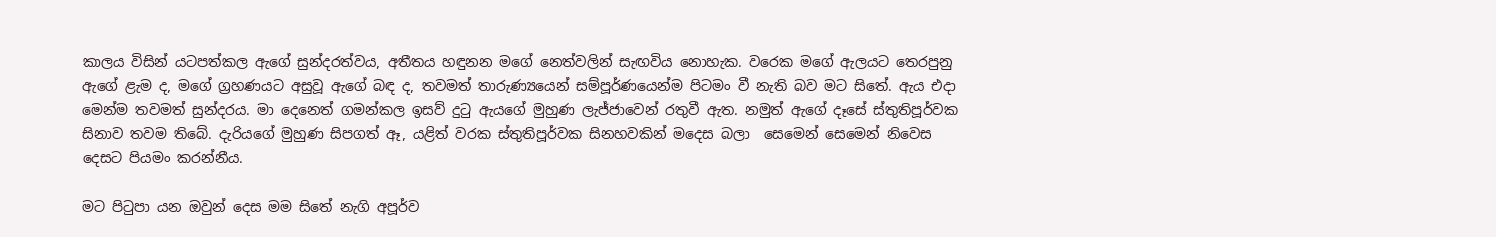කාලය විසින් යටපත්කල ඇගේ සුන්දරත්වය, අතීතය හඳුනන මගේ නෙත්වලින් සැඟවිය නොහැක. වරෙක මගේ ඇලයට තෙරපුනු ඇගේ ළැම ද, මගේ ග්‍රහණයට අසුවූ ඇගේ බඳ ද, තවමත් තාරුණ්‍යයෙන් සම්පූර්ණයෙන්ම පිටමං වී නැති බව මට සිතේ. ඇය එදා මෙන්ම තවමත් සුන්දරය. මා දෙනෙත් ගමන්කල ඉසව් දුටු ඇයගේ මුහුණ ලැජ්ජාවෙන් රතුවී ඇත. නමුත් ඇගේ දෑසේ ස්තුතිපූර්වක සිනාව තවම තිබේ. දැරියගේ මුහුණ සිපගත් ඈ, යළිත් වරක ස්තුතිපූර්වක සිනහවකින් මදෙස බලා  සෙමෙන් සෙමෙන් නිවෙස දෙසට පියමං කරන්නීය.

මට පිටුපා යන ඔවුන් දෙස මම සිතේ නැගි අපූර්ව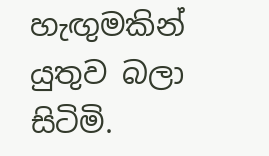හැඟුමකින් යුතුව බලා සිටිමි.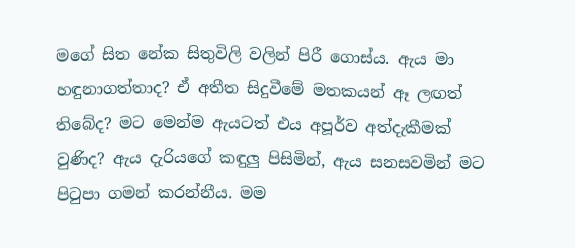මගේ සිත නේක සිතුවිලි වලින් පිරී ගොස්ය. ඇය මා හඳුනාගත්තාද? ඒ අතීත සිදුවීමේ මතකයන් ඈ ලඟත් තිබේද? මට මෙන්ම ඇයටත් එය අපූර්ව අත්දැකීමක් වුණිද? ඇය දැරියගේ කඳුලු පිසිමින්, ඇය සනසවමින් මට පිටුපා ගමන් කරන්නීය. මම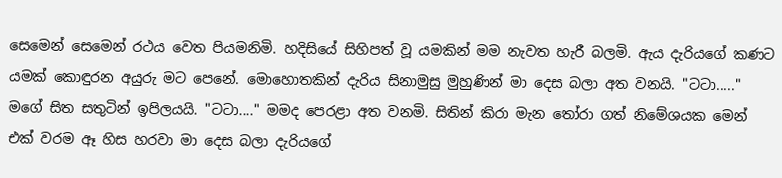සෙමෙන් සෙමෙන් රථය වෙත පියමනිමි. හදිසියේ සිහිපත් වූ යමකින් මම නැවත හැරී බලමි. ඇය දැරියගේ කණට යමක් කොඳුරන අයුරු මට පෙනේ. මොහොතකින් දැරිය සිනාමුසු මුහුණින් මා දෙස බලා අත වනයි. "ටටා....." මගේ සිත සතුටින් ඉපිලයයි. "ටටා...." මමද පෙරළා අත වනමි. සිතින් කිරා මැන තෝරා ගත් නිමේශයක මෙන් එක් වරම ඈ හිස හරවා මා දෙස බලා දැරියගේ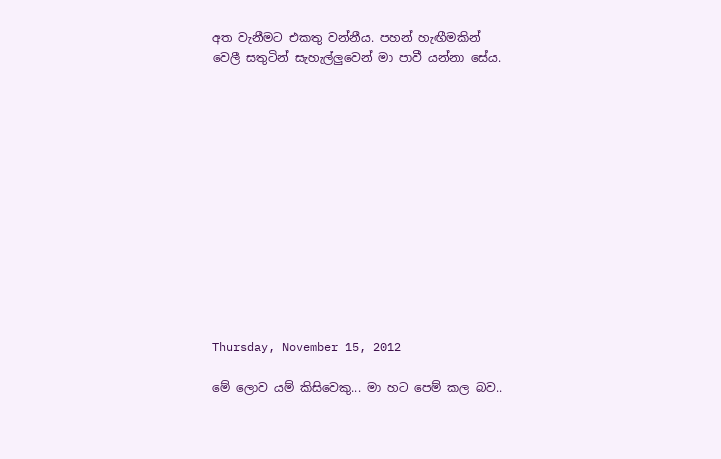අත වැනීමට එකතු වන්නීය. පහන් හැඟීමකින් වෙලී සතුටින් සැහැල්ලුවෙන් මා පාවී යන්නා සේය.













Thursday, November 15, 2012

මේ ලොව යම් කිසිවෙකු... මා හට පෙම් කල බව..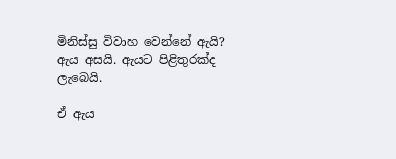මිනිස්සු විවාහ වෙන්නේ ඇයි? ඇය අසයි. ඇයට පිළිතුරක්ද ලැබෙයි.

ඒ ඇය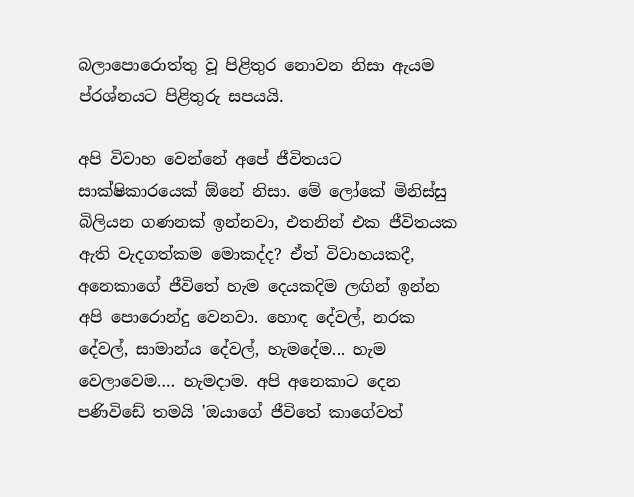බලාපොරොත්තු වූ පිළිතුර නොවන නිසා ඇයම ප්රශ්නයට පිළිතුරු සපයයි.

අපි විවාහ වෙන්නේ අපේ ජීවිතයට සාක්ෂිකාරයෙක් ඕනේ නිසා. මේ ලෝකේ මිනිස්සු බිලියන ගණනක් ඉන්නවා, එතනින් එක ජීවිතයක ඇති වැදගත්කම මොකද්ද? ඒත් විවාහයකදී, අනෙකාගේ ජීවිතේ හැම දෙයකදිම ලඟින් ඉන්න අපි පොරොන්දු වෙනවා. හොඳ දේවල්, නරක දේවල්, සාමාන්ය දේවල්, හැමදේම... හැම වෙලාවෙම…. හැමදාම. අපි අනෙකාට දෙන පණිවිඩේ තමයි 'ඔයාගේ ජීවිතේ කාගේවත්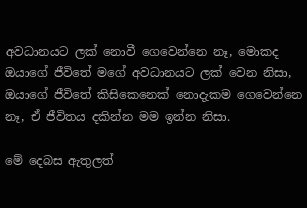අවධානයට ලක් නොවී ගෙවෙන්නෙ නෑ, මොකද ඔයාගේ ජීවිතේ මගේ අවධානයට ලක් වෙන නිසා, ඔයාගේ ජීවිතේ කිසිකෙනෙක් නොදැකම ගෙවෙන්නෙ නෑ, ඒ ජීවිතය දකින්න මම ඉන්න නිසා.

මේ දෙබස ඇතුලත්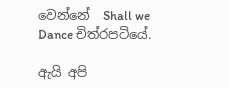වෙන්නේ  Shall we Dance චිත්රපටියේ.

ඇයි අපි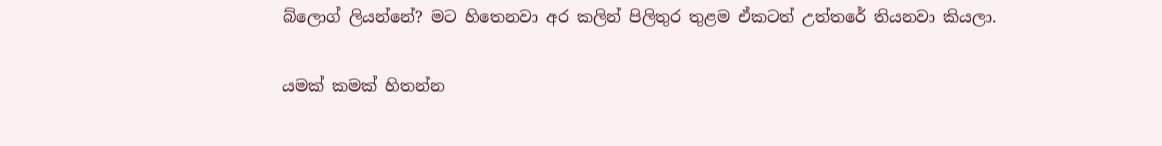බ්ලොග් ලියන්නේ? මට හිතෙනවා අර කලින් පිලිතුර තුළම ඒකටත් උත්තරේ තියනවා කියලා.

යමක් කමක් හිතන්න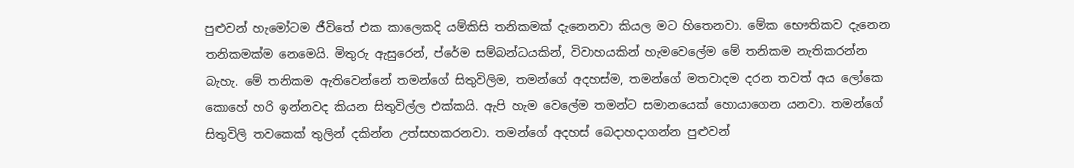පුළුවන් හැමෝටම ජීවිතේ එක කාලෙකදි යම්කිසි තනිකමක් දැනෙනවා කියල මට හිතෙනවා. මේක භෞතිකව දැනෙන තනිකමක්ම නෙමෙයි. මිතුරු ඇසුරෙන්, ප්රේම සම්බන්ධයකින්, විවාහයකින් හැමවෙලේම මේ තනිකම නැතිකරන්න බැහැ. මේ තනිකම ඇතිවෙන්නේ තමන්ගේ සිතුවිලිම, තමන්ගේ අදහස්ම, තමන්ගේ මතවාදම දරන තවත් අය ලෝකෙ කොහේ හරි ඉන්නවද කියන සිතුවිල්ල එක්කයි. ඇපි හැම වෙලේම තමන්ට සමානයෙක් හොයාගෙන යනවා. තමන්ගේ සිතුවිලි තවකෙක් තුලින් දකින්න උත්සහකරනවා. තමන්ගේ අදහස් බෙදාහදාගන්න පුළුවන්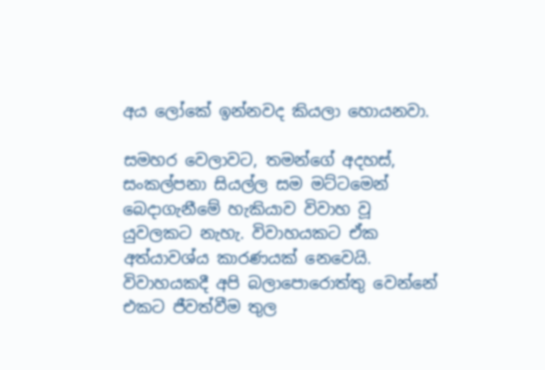අය ලෝකේ ඉන්නවද කියලා හොයනවා.

සමහර වෙලාවට, තමන්ගේ අදහස්, සංකල්පනා සියල්ල සම මට්ටමෙන් බෙදාගැනීමේ හැකියාව විවාහ වූ යුවලකට නැහැ. විවාහයකට ඒක අත්යාවශ්ය කාරණයක් නෙවෙයි. විවාහයකදී අපි බලාපොරොත්තු වෙන්නේ එකට ජීවත්වීම තුල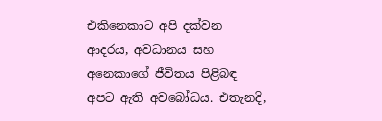එකිනෙකාට අපි දක්වන ආදරය, අවධානය සහ අනෙකාගේ ජීවිතය පිළිබඳ අපට ඇති අවබෝධය. එතැනදි,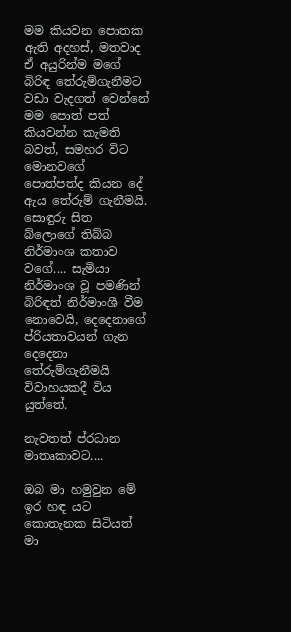මම කියවන පොතක ඇති අදහස්, මතවාද ඒ අයුරින්ම මගේ බිරිඳ තේරුම්ගැනීමට වඩා වැදගත් වෙන්නේ මම පොත් පත් කියවන්න කැමති බවත්, සමහර විට මොනවගේ පොත්පත්ද කියන දේ ඇය තේරුම් ගැනීමයි. සොඳුරු සිත බ්ලොගේ තිබ්බ නිර්මාංශ කතාව වගේ.... සැමියා නිර්මාංශ වූ පමණින් බිරිඳත් නිර්මාංශී වීම නොවෙයි, දෙදෙනාගේ ප්රියතාවයන් ගැන දෙදෙනා තේරුම්ගැනීමයි විවාහයකදී විය යුත්තේ.

නැවතත් ප්රධාන මාතෘකාවට....

ඔබ මා හමුවුන මේ ඉර හඳ යට
කොතැනක සිටියත් මා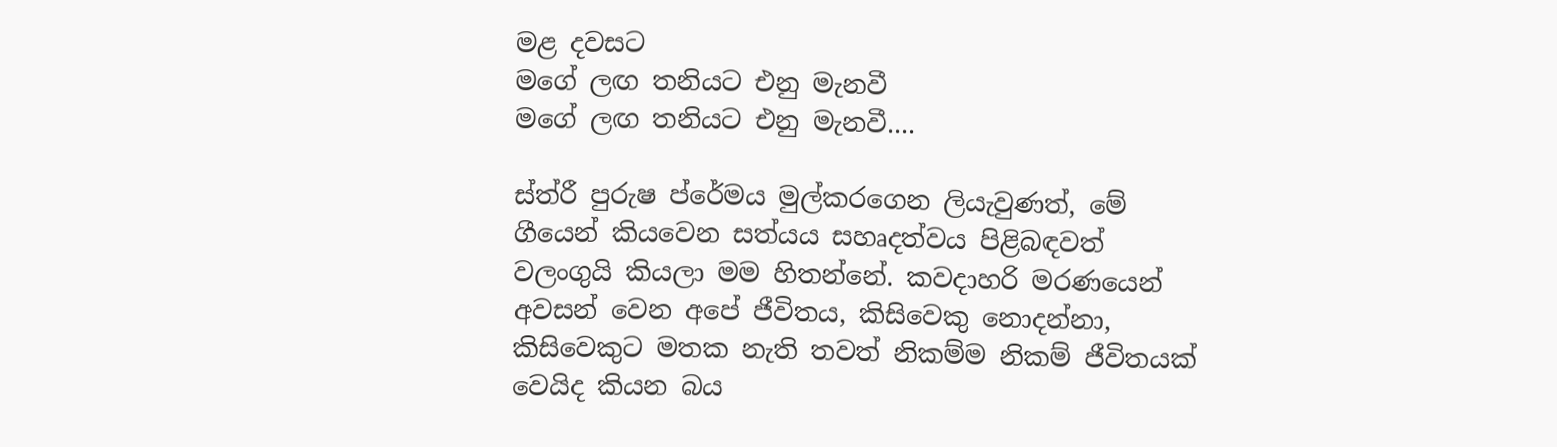මළ දවසට
මගේ ලඟ තනියට එනු මැනවී
මගේ ලඟ තනියට එනු මැනවී....

ස්ත්රී පුරුෂ ප්රේමය මුල්කරගෙන ලියැවුණත්, මේ ගීයෙන් කියවෙන සත්යය සහෘදත්වය පිළිබඳවත් වලංගුයි කියලා මම හිතන්නේ. කවදාහරි මරණයෙන් අවසන් වෙන අපේ ජීවිතය, කිසිවෙකු නොදන්නා, කිසිවෙකුට මතක නැති තවත් නිකම්ම නිකම් ජීවිතයක් වෙයිද කියන බය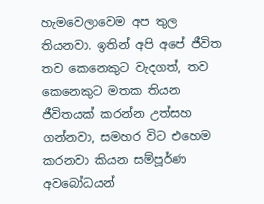හැමවෙලාවෙම අප තුල තියනවා. ඉතින් අපි අපේ ජීවිත තව කෙනෙකුට වැදගත්, තව කෙනෙකුට මතක තියන ජීවිතයක් කරන්න උත්සහ ගන්නවා, සමහර විට එහෙම කරනවා කියන සම්පූර්ණ අවබෝධයන්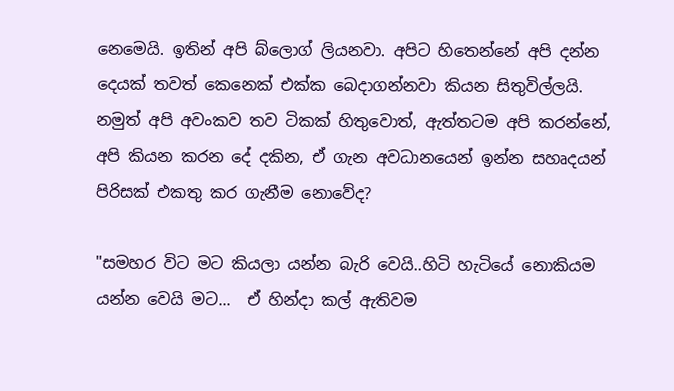නෙමෙයි. ඉතින් අපි බ්ලොග් ලියනවා. අපිට හිතෙන්නේ අපි දන්න දෙයක් තවත් කෙනෙක් එක්ක බෙදාගන්නවා කියන සිතුවිල්ලයි. නමුත් අපි අවංකව තව ටිකක් හිතුවොත්, ඇත්තටම අපි කරන්නේ, අපි කියන කරන දේ දකින, ඒ ගැන අවධානයෙන් ඉන්න සහෘදයන් පිරිසක් එකතු කර ගැනීම නොවේද?

"සමහර විට මට කියලා යන්න බැරි වෙයි..හිටි හැටියේ නොකියම යන්න වෙයි මට...  ඒ හින්දා කල් ඇතිවම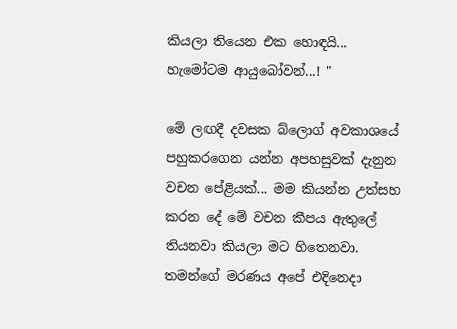කියලා තියෙන එක හොඳයි... හැමෝටම ආයුබෝවන්...! "

මේ ලඟදී දවසක බ්ලොග් අවකාශයේ පහුකරගෙන යන්න අපහසුවක් දැනුන වචන පේළියක්... මම කියන්න උත්සහ කරන දේ මේ වචන කීපය ඇතුලේ තියනවා කියලා මට හිතෙනවා. තමන්ගේ මරණය අපේ එදිනෙදා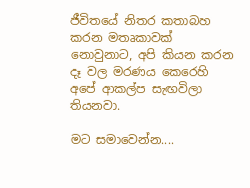ජීවිතයේ නිතර කතාබහ කරන මතෘකාවක් නොවුනාට, අපි කියන කරන දෑ වල මරණය කෙරෙහි අපේ ආකල්ප සැඟවිලා තියනවා.

මට සමාවෙන්න....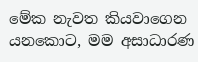මේක නැවත කියවාගෙන යනකොට, මම අසාධාරණ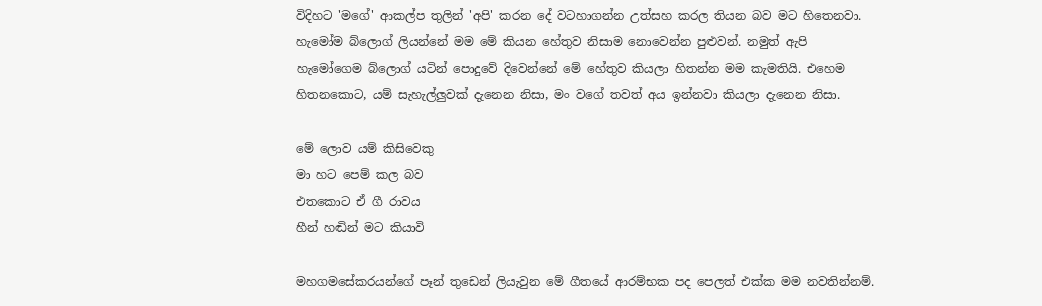විදිහට 'මගේ' ආකල්ප තුලින් 'අපි' කරන දේ වටහාගන්න උත්සහ කරල තියන බව මට හිතෙනවා. හැමෝම බ්ලොග් ලියන්නේ මම මේ කියන හේතුව නිසාම නොවෙන්න පුළුවන්. නමුත් ඇපි හැමෝගෙම බ්ලොග් යටින් පොදුවේ දිවෙන්නේ මේ හේතුව කියලා හිතන්න මම කැමතියි. එහෙම හිතනකොට, යම් සැහැල්ලුවක් දැනෙන නිසා, මං වගේ තවත් අය ඉන්නවා කියලා දැනෙන නිසා.

මේ ලොව යම් කිසිවෙකු
මා හට පෙම් කල බව
එතකොට ඒ ගී රාවය
හීන් හඬින් මට කියාවි

මහගමසේකරයන්ගේ පෑන් තුඩෙන් ලියැවුන මේ ගීතයේ ආරම්භක පද පෙලත් එක්ක මම නවතින්නම්.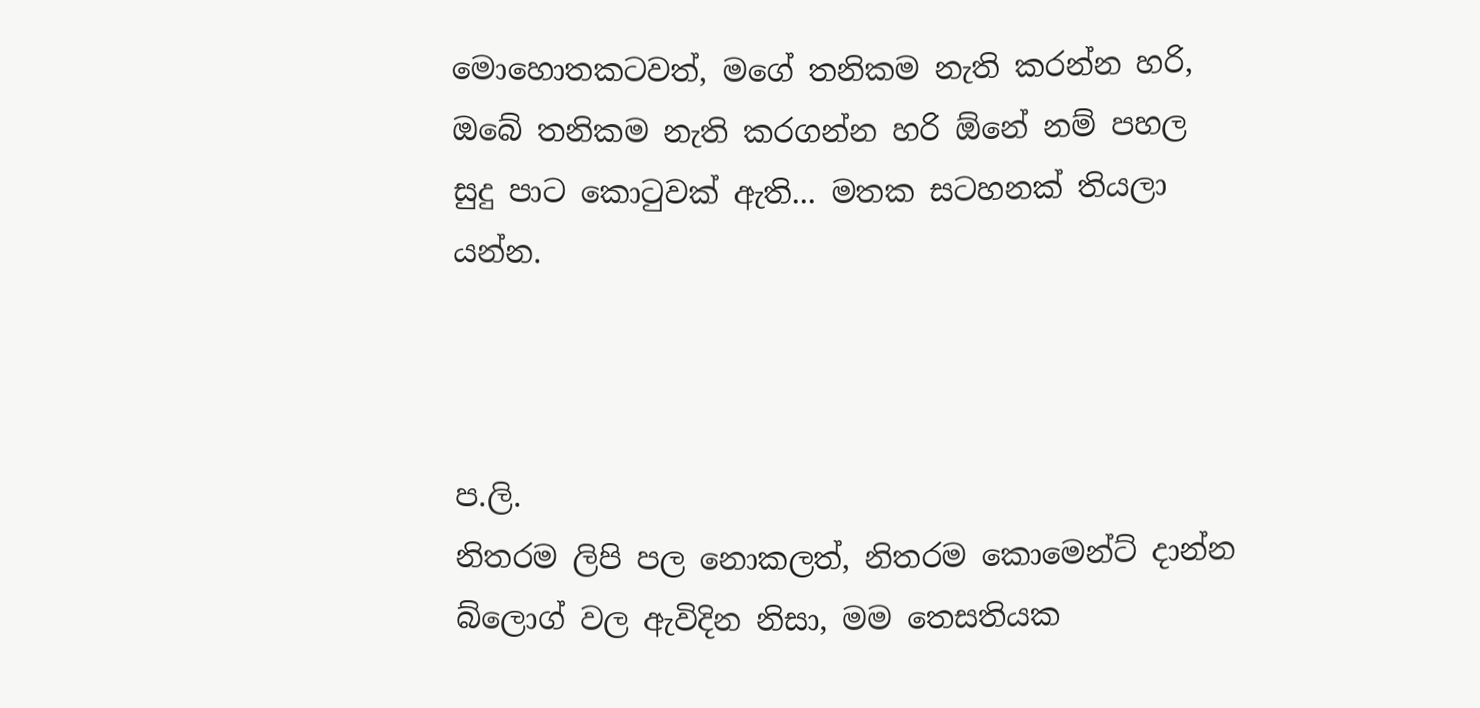මොහොතකටවත්, මගේ තනිකම නැති කරන්න හරි, ඔබේ තනිකම නැති කරගන්න හරි ඕනේ නම් පහල සුදු පාට කොටුවක් ඇති... මතක සටහනක් තියලා යන්න.



ප.ලි.
නිතරම ලිපි පල නොකලත්, නිතරම කොමෙන්ට් දාන්න බ්ලොග් වල ඇවිදින නිසා, මම තෙසතියක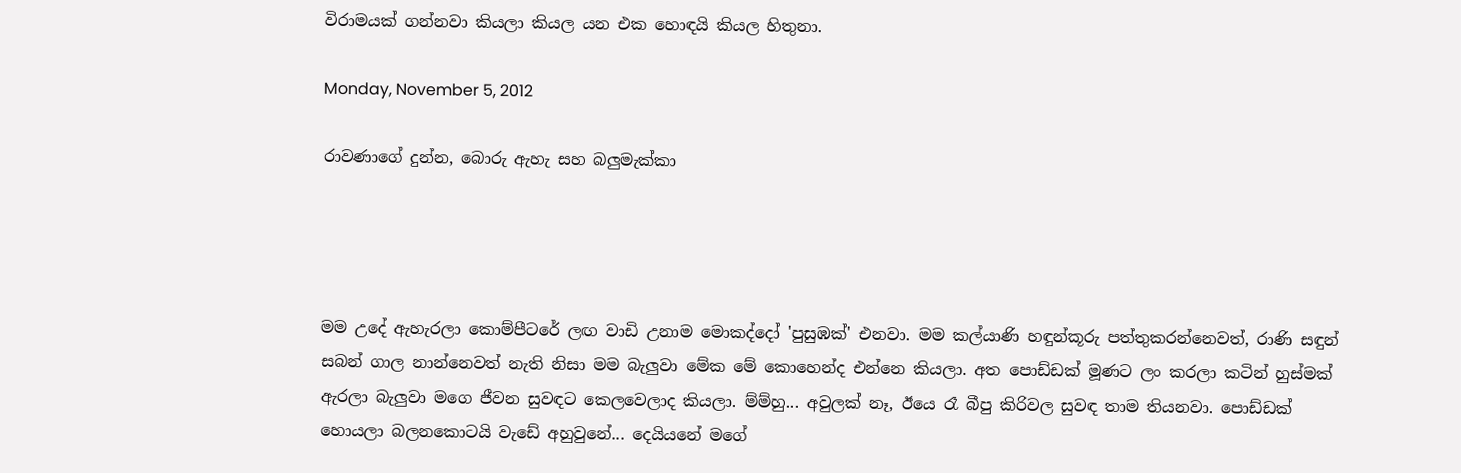විරාමයක් ගන්නවා කියලා කියල යන එක හොඳයි කියල හිතුනා.

Monday, November 5, 2012

රාවණාගේ දුන්න, බොරු ඇහැ සහ බලුමැක්කා




මම උදේ ඇහැරලා කොම්පීටරේ ලඟ වාඩි උනාම මොකද්දෝ 'පුසුඹක්' එනවා. මම කල්යාණි හඳුන්කූරු පත්තුකරන්නෙවත්, රාණි සඳුන් සබන් ගාල නාන්නෙවත් නැති නිසා මම බැලුවා මේක මේ කොහෙන්ද එන්නෙ කියලා. අත පොඩ්ඩක් මූණට ලං කරලා කටින් හුස්මක් ඇරලා බැලුවා මගෙ ජීවන සුවඳට කෙලවෙලාද කියලා. ම්ම්හු... අවුලක් නෑ, ඊයෙ රෑ බීපු කිරිවල සුවඳ තාම තියනවා. පොඩ්ඩක් හොයලා බලනකොටයි වැඩේ අහුවුනේ... දෙයියනේ මගේ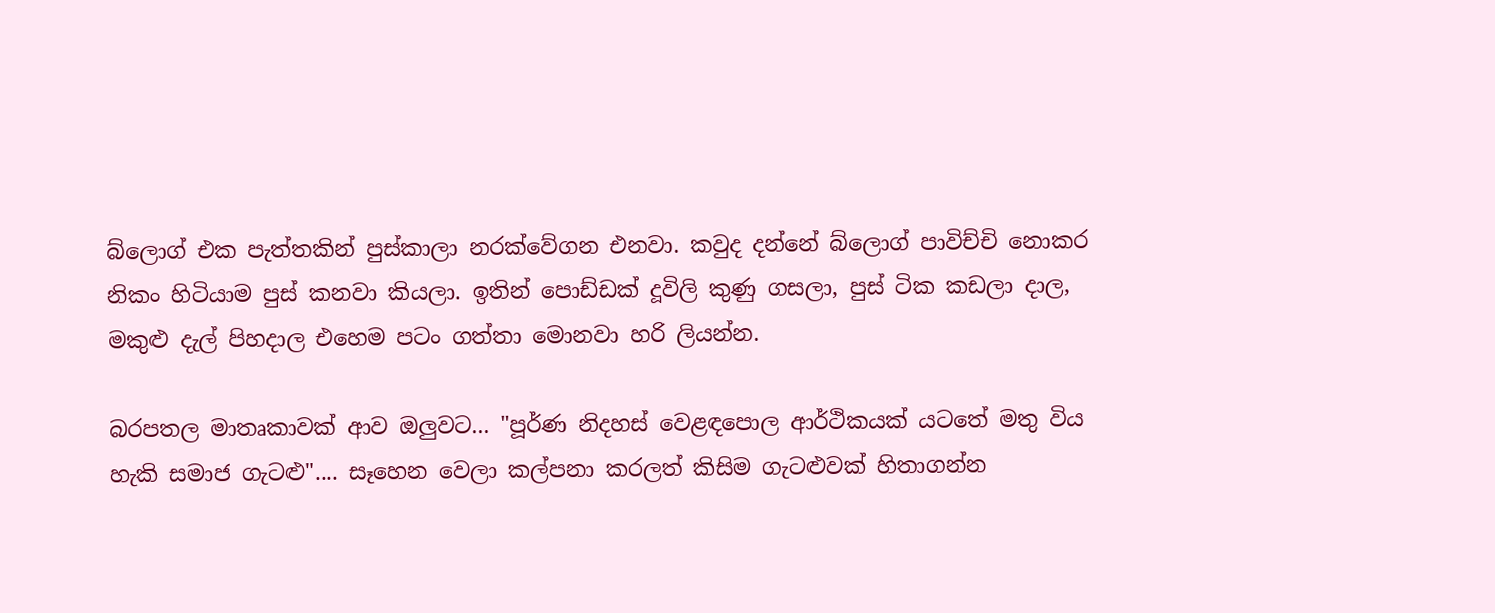බ්ලොග් එක පැත්තකින් පුස්කාලා නරක්වේගන එනවා. කවුද දන්නේ බ්ලොග් පාවිච්චි නොකර නිකං හිටියාම පුස් කනවා කියලා. ඉතින් පොඩ්ඩක් දූවිලි කුණු ගසලා, පුස් ටික කඩලා දාල, මකුළු දැල් පිහදාල එහෙම පටං ගත්තා මොනවා හරි ලියන්න.

බරපතල මාතෘකාවක් ආව ඔලුවට... "පූර්ණ නිදහස් වෙළඳපොල ආර්ථිකයක් යටතේ මතු විය හැකි සමාජ ගැටළු".... සෑහෙන වෙලා කල්පනා කරලත් කිසිම ගැටළුවක් හිතාගන්න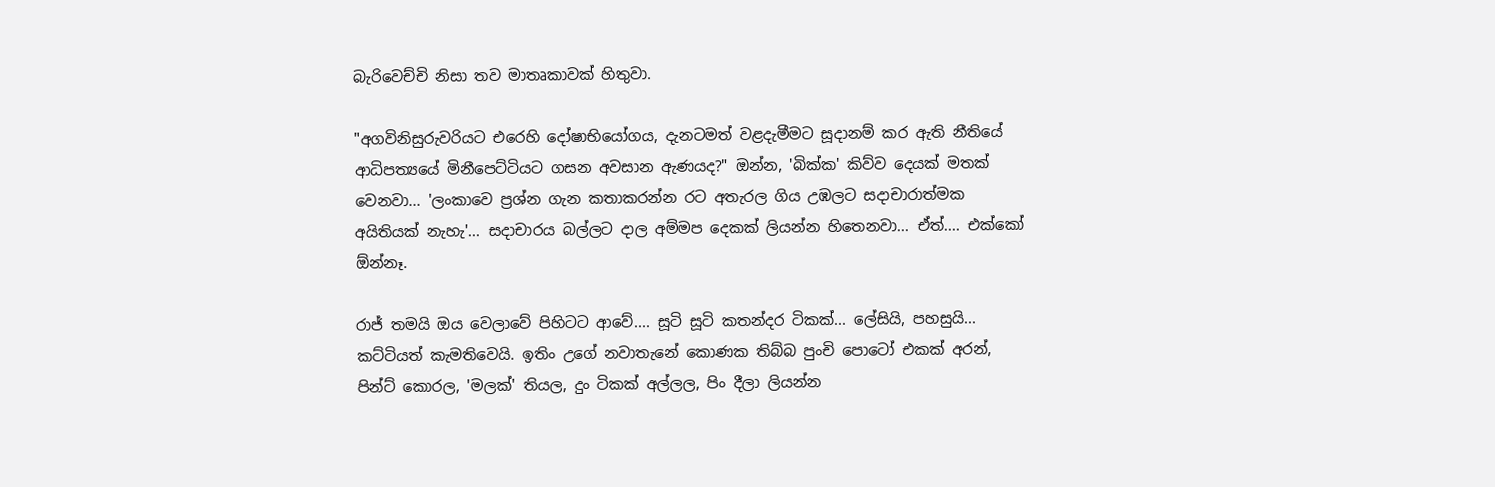බැරිවෙච්චි නිසා තව මාතෘකාවක් හිතුවා.

"අගවිනිසුරුවරියට එරෙහි දෝෂාභියෝගය, දැනටමත් වළදැමීමට සූදානම් කර ඇති නීතියේ ආධිපත්‍යයේ මිනීපෙට්ටියට ගසන අවසාන ඇණයද?" ඔන්න, 'බික්ක' කිව්ව දෙයක් මතක් වෙනවා... 'ලංකාවෙ ප්‍රශ්න ගැන කතාකරන්න රට අතැරල ගිය උඹලට සදාචාරාත්මක අයිතියක් නැහැ'... සදාචාරය බල්ලට දාල අම්මප දෙකක් ලියන්න හිතෙනවා... ඒත්.... එක්කෝ ඕන්නෑ.

රාජ් තමයි ඔය වෙලාවේ පිහිටට ආවේ.... සූටි සූටි කතන්දර ටිකක්... ලේසියි, පහසුයි... කට්ටියත් කැමතිවෙයි. ඉතිං උගේ නවාතැනේ කොණක තිබ්බ පුංචි පොටෝ එකක් අරන්, පින්ට් කොරල, 'මලක්' තියල, දුං ටිකක් අල්ලල, පිං දීලා ලියන්න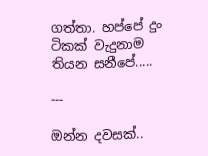ගත්තා. හප්පේ දුං ටිකක් වැදුනාම තියන සනීපේ.....

---

ඔන්න දවසක්..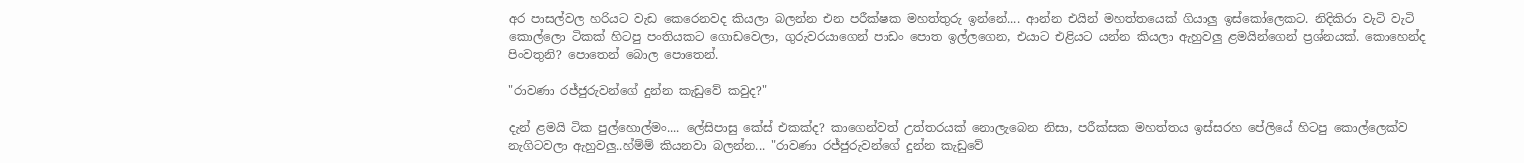අර පාසල්වල හරියට වැඩ කෙරෙනවද කියලා බලන්න එන පරීක්ෂක මහත්තුරු ඉන්නේ.... ආන්න එයින් මහත්තයෙක් ගියාලු ඉස්කෝලෙකට. නිදිකිරා වැටි වැටි කොල්ලො ටිකක් හිටපු පංතියකට ගොඩවෙලා, ගුරුවරයාගෙන් පාඩං පොත ඉල්ලගෙන, එයාට එළියට යන්න කියලා ඇහුවලු ළමයින්ගෙන් ප්‍රශ්නයක්. කොහෙන්ද පිංවතුනි? පොතෙන් බොල පොතෙන්.

"රාවණා රජ්ජුරුවන්ගේ දුන්න කැඩුවේ කවුද?"

දැන් ළමයි ටික පුල්හොල්මං.... ලේසිපාසු කේස් එකක්ද? කාගෙන්වත් උත්තරයක් නොලැබෙන නිසා, පරීක්සක මහත්තය ඉස්සරහ පේලියේ හිටපු කොල්ලෙක්ව නැගිටවලා ඇහුවලු..හ්ම්ම් කියනවා බලන්න... "රාවණා රජ්ජුරුවන්ගේ දුන්න කැඩුවේ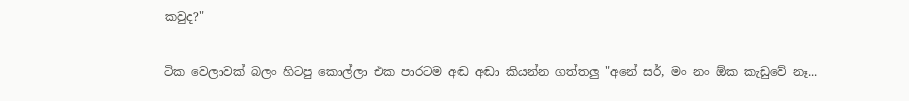කවුද?"

ටික වෙලාවක් බලං හිටපු කොල්ලා එක පාරටම අඬ අඬා කියන්න ගත්තලු "අනේ සර්, මං නං ඕක කැඩුවේ නෑ...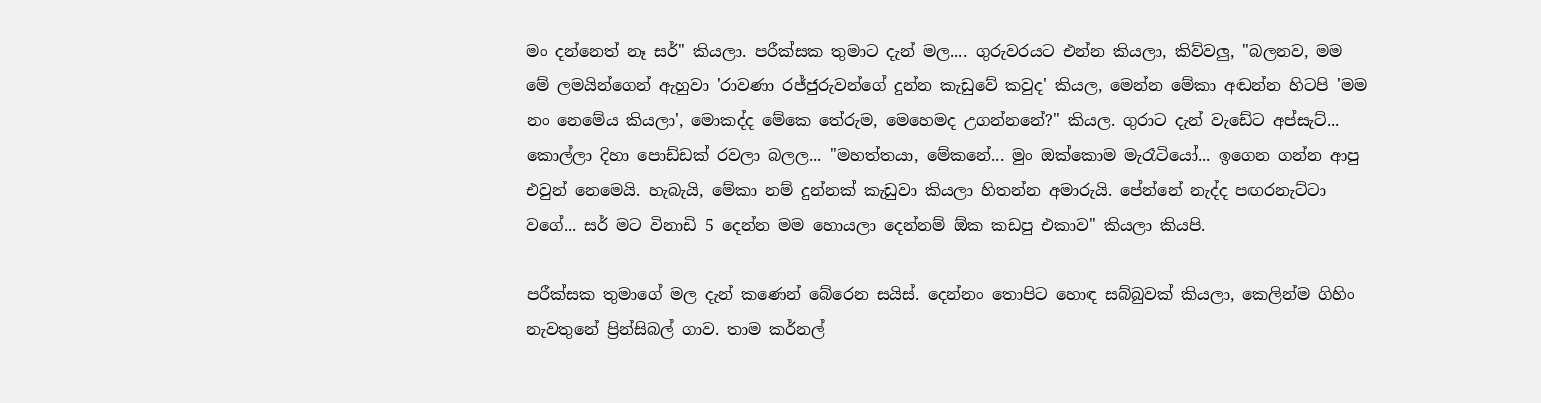මං දන්නෙත් නෑ සර්" කියලා. පරීක්සක තුමාට දැන් මල.... ගුරුවරයට එන්න කියලා, කිව්වලු, "බලනව, මම මේ ලමයින්ගෙන් ඇහුවා 'රාවණා රජ්ජුරුවන්ගේ දුන්න කැඩුවේ කවුද' කියල, මෙන්න මේකා අඬන්න හිටපි 'මම නං නෙමේය කියලා', මොකද්ද මේකෙ තේරුම, මෙහෙමද උගන්නනේ?" කියල. ගුරාට දැන් වැඩේට අප්සැට්... කොල්ලා දිහා පොඩ්ඩක් රවලා බලල... "මහත්තයා, මේකනේ... මුං ඔක්කොම මැරෑටියෝ... ඉගෙන ගන්න ආපු එවුන් නෙමෙයි. හැබැ‍යි, මේකා නම් දුන්නක් කැඩුවා කියලා හිතන්න අමාරුයි. පේන්නේ නැද්ද පඟරනැට්ටා වගේ... සර් මට විනාඩි 5 දෙන්න මම හොයලා දෙන්නම් ඕක කඩපු එකාව" කියලා කියපි.

පරීක්සක තුමාගේ මල දැන් කණෙන් බේරෙන සයිස්. දෙන්නං තොපිට හොඳ සබ්බුවක් කියලා, කෙලින්ම ගිහිං නැවතුනේ ප්‍රින්සිබල් ගාව. තාම කර්නල්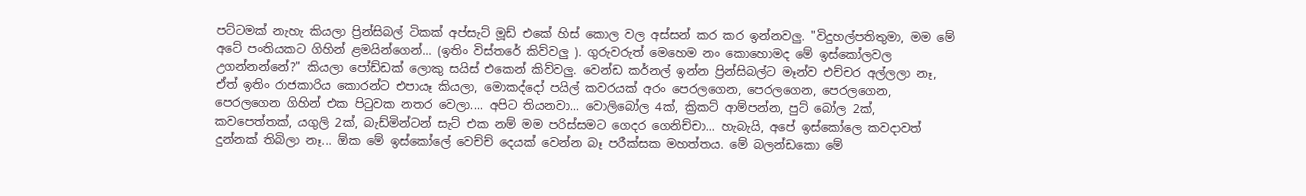පට්ටමක් නැහැ කියලා ප්‍රින්සිබල් ටිකක් අප්සැට් මූඩ් එකේ හිස් කොල වල අස්සන් කර කර ඉන්නවලු. "විදුහල්පතිතුමා, මම මේ අටේ පංතියකට ගිහින් ළමයින්ගෙන්... (ඉතිං විස්තරේ කිව්වලු ). ගුරුවරුත් මෙහෙම නං කොහොමද මේ ඉස්කෝලවල උගන්නන්නේ?" කියලා පෝඩ්ඩක් ලොකු සයිස් එකෙන් කිව්වලු. වෙන්ඩ කර්නල් ඉන්න ප්‍රින්සිබල්ට මෑන්ව එච්චර අල්ලලා නෑ, ඒත් ඉතිං රාජකාරිය කොරන්ට එපායෑ කියලා, මොකද්දෝ පයිල් කවරයක් අරං පෙරලගෙන, පෙරලගෙන, පෙරලගෙන, පෙරලගෙන ගිහින් එක පිටුවක නතර වෙලා.... අපිට තියනවා... වොලිබෝල 4ක්, ක්‍රිකට් ආම්පන්න, පුට් බෝල 2ක්, කවපෙත්තක්, යගුලි 2ක්, බැඩ්මින්ටන් සැට් එක නම් මම පරිස්සමට ගෙදර ගෙනිච්චා... හැබැයි, අපේ ඉස්කෝලෙ කවදාවත් දුන්නක් තිබිලා නෑ... ඕක මේ ඉස්කෝලේ වෙච්ච් දෙයක් වෙන්න බෑ පරීක්සක මහත්තය. මේ බලන්ඩකො මේ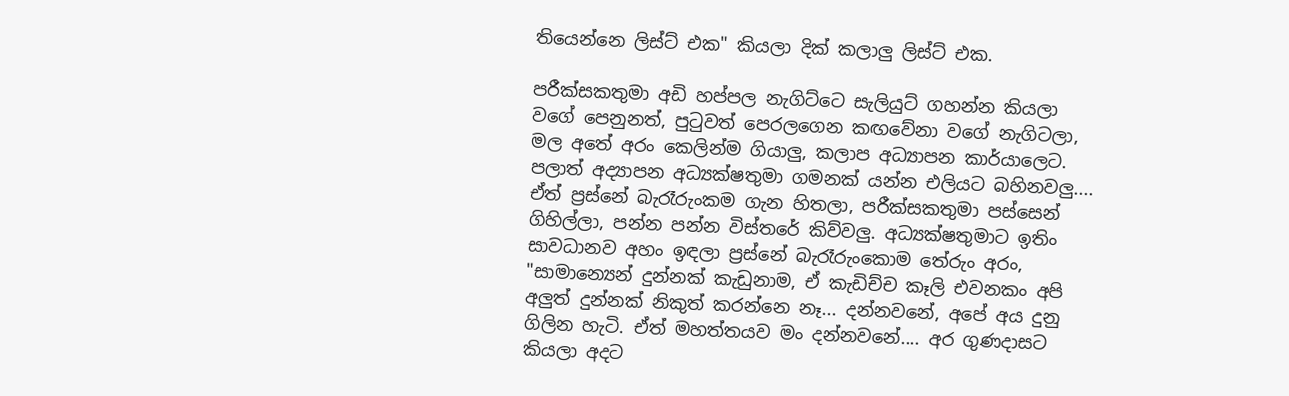තියෙන්නෙ ලිස්ට් එක" කියලා දික් කලාලු ලිස්ට් එක.

පරීක්සකතුමා අඩි හප්පල නැගිට්ටෙ සැලියුට් ගහන්න කියලා වගේ පෙනුනත්, පුටුවත් පෙරලගෙන කඟවේනා වගේ නැගිටලා, මල අතේ අරං කෙලින්ම ගියාලු, කලාප අධ්‍යාපන කාර්යාලෙට. පලාත් අද්‍යාපන අධ්‍යක්ෂතුමා ගමනක් යන්න එලියට බහිනවලු.... ඒත් ප්‍රස්නේ බැරෑරුංකම ගැන හිතලා, පරීක්සකතුමා පස්සෙන් ගිහිල්ලා, පන්න පන්න විස්තරේ කිව්වලු. අධ්‍යක්ෂතුමාට ඉතිං සාවධානව අහං ඉඳලා ප්‍රස්නේ බැරෑරුංකොම තේරුං අරං, "සාමාන්‍යෙන් දුන්නක් කැඩුනාම, ඒ කැඩිච්ච කෑලි එවනකං අපි අලුත් දුන්නක් නිකුත් කරන්නෙ නෑ... දන්නවනේ, අපේ අය දුනු ගිලින හැටි. ඒත් මහත්තයව මං දන්නවනේ.... අර ගුණදාසට කියලා අදට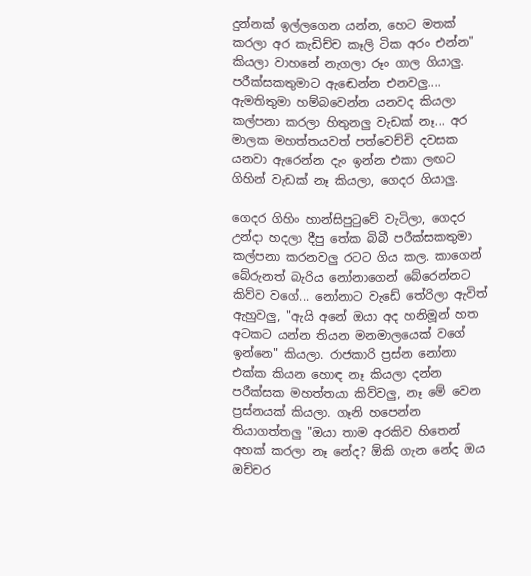දුන්නක් ඉල්ලගෙන යන්න, හෙට මතක් කරලා අර කැඩිච්ච කෑලි ටික අරං එන්න" කියලා වාහනේ නැගලා රූං ගාල ගියාලු. පරීක්සකතුමාට ඇඬෙන්න එනවලු.... ඇමතිතුමා හම්බවෙන්න යනවද කියලා කල්පනා කරලා හිතුනලු වැඩක් නෑ... අර මාලක මහත්තයවත් පත්වෙච්චි දවසක යනවා ඇරෙන්න දැං ඉන්න එකා ලඟට ගිහින් වැඩක් නෑ කියලා, ගෙදර ගියාලු.

ගෙදර ගිහිං හාන්සිපුටුවේ වැටිලා, ගෙදර උන්දා හදලා දීපු තේක බිබී පරීක්සකතුමා කල්පනා කරනවලු රටට ගිය කල. කාගෙන් බේරුනත් බැරිය නෝනාගෙන් බේරෙන්නට කිව්ව වගේ... නෝනාට වැඩේ තේරිලා ඇවිත් ඇහුවලු, "ඇයි අනේ ඔයා අද හනිමූන් හත අටකට යන්න තියන මනමාලයෙක් වගේ ඉන්නෙ" කියලා. රාජකාරි ප්‍රස්න නෝනා එක්ක කියන හොඳ නෑ කියලා දන්න පරීක්සක මහත්තයා කිව්වලු, නෑ මේ වෙන ප්‍රස්නයක් කියලා. ගෑනි හපෙන්න තියාගත්තලු "ඔයා තාම අරකිව හිතෙන් අහක් කරලා නෑ නේද? ඕකි ගැන නේද ඔය ඔච්චර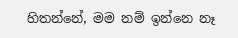හිතන්නේ, මම නම් ඉන්නෙ නෑ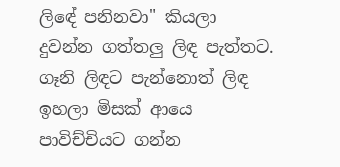ලිඳේ පනිනවා" කියලා දුවන්න ගත්තලු ලිඳ පැත්තට. ගෑනි ලිඳට පැන්නොත් ලිඳ ඉහලා මිසක් ආයෙ පාවිච්චියට ගන්න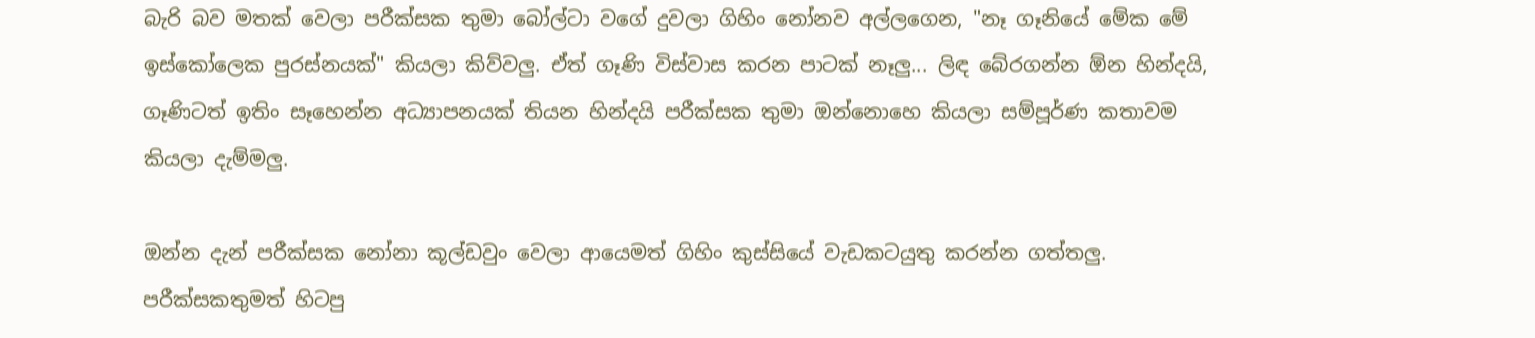බැරි බව මතක් වෙලා පරීක්සක තුමා බෝල්ටා වගේ දුවලා ගිහිං නෝනව අල්ලගෙන, "නෑ ගෑනියේ මේක මේ ඉස්කෝලෙක පුරස්නයක්" කියලා කිව්වලු. ඒත් ගෑණි විස්වාස කරන පාටක් නෑලු... ලිඳ බේරගන්න ඕන හින්දයි, ගෑණිටත් ඉතිං සෑහෙන්න අධ්‍යාපනයක් තියන හින්දයි පරීක්සක තුමා ඔන්නොහෙ කියලා සම්පූර්ණ කතාවම කියලා දැම්මලු.

ඔන්න දැන් පරීක්සක නෝනා කූල්ඩවුං වෙලා ආයෙමත් ගිහිං කුස්සියේ වැඩකටයුතු කරන්න ගත්තලු. පරීක්සකතුමත් හිටපු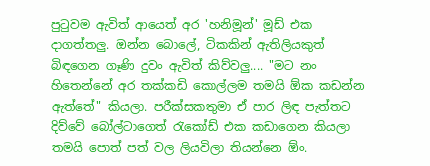පුටුවම ඇවිත් ආයෙත් අර 'හනිමූන්' මූඩ් එක දාගත්තලු. ඔන්න බොලේ, ටිකකින් ඇතිලියකුත් බිඳගෙන ගෑණි දුවං ඇවිත් කිව්වලු.... "මට නං හිතෙන්නේ අර තක්කඩි කොල්ලම තමයි ඕක කඩන්න ඇත්තේ" කියලා. පරීක්සකතුමා ඒ පාර ලිඳ පැත්තට දිව්වේ බෝල්ටාගෙත් රැකෝඩ් එක කඩාගෙන කියලා තමයි පොත් පත් වල ලියවිලා තියන්නෙ ඕං.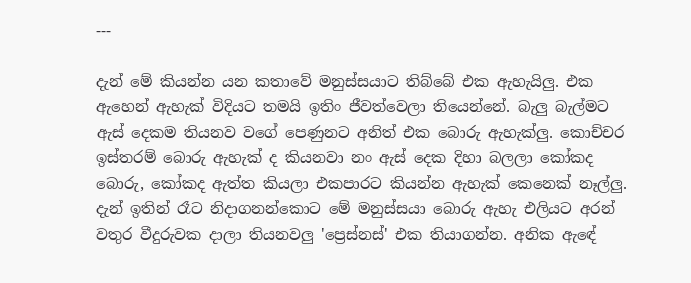---

දැන් මේ කියන්න යන කතාවේ මනුස්සයාට තිබ්බේ එක ඇහැයිලු. එක ඇහෙන් ඇහැක් විදියට තමයි ඉතිං ජීවත්වෙලා තියෙන්නේ. බැලු බැල්මට ඇස් දෙකම තියනව වගේ පෙණුනට අනිත් එක බොරු ඇහැක්ලු. කොච්චර ඉස්තරම් බොරු ඇහැක් ද කියනවා නං ඇස් දෙක දිහා බලලා කෝකද බොරු, කෝකද ඇත්ත කියලා එකපාරට කියන්න ඇහැක් කෙනෙක් නෑල්ලු. දැන් ඉතින් රෑට නිදාගනන්කොට මේ මනුස්සයා බොරු ඇහැ එලියට අරන් වතුර වීදුරුවක දාලා තියනවලු 'ප්‍රෙස්නස්' එක තියාගන්න. අනික ඇඳේ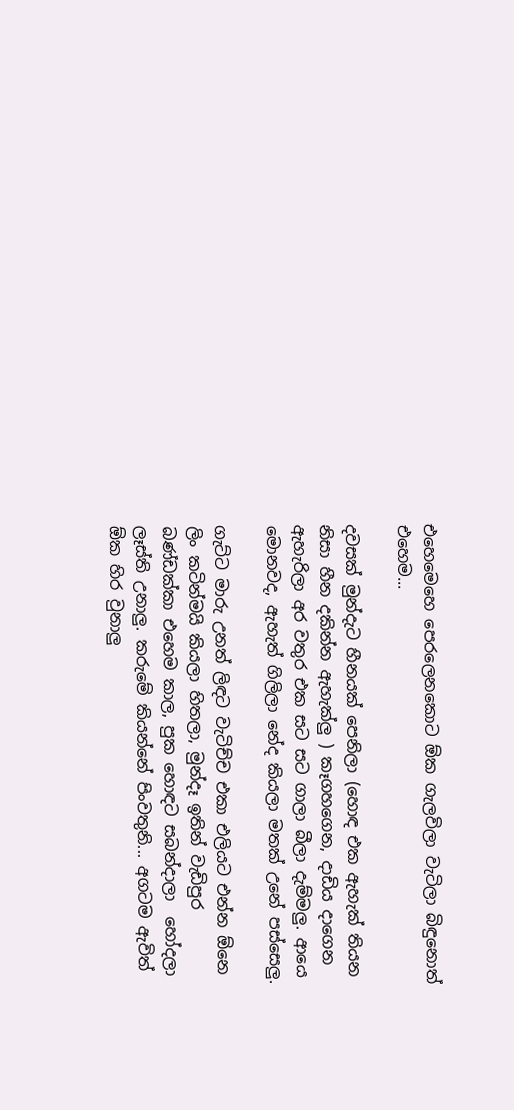එහෙමෙහෙ පෙරලෙනකොට ඕක ගැලවිලා වැටිලා බිඳුනොත් එහෙම...

දවසක් මුන්දැට හීනයක් පෙනිලා (හොඳ එක ඇහැක් තියන නිසා හීන දකින්න ඇහැක්ලු ) කෑගහගෙන, දාඩිය දාගෙන ඇහැරිලා අර වතුර එක සට සට ගාලා බීලා දැම්මලු. ආයෙ මොනවද, ඇහැත් ගිලිලා නේද කියලා මතක් උනේ පස්සෙලු.

ගැට්ට මාරු උනත් ලිඳට වැටිච්ච එකා එලියට එන්න ඕනෙ ලිං කටින්මයි කියලා හිතලා, මුන්දෑ ඉතින් වැඩිපුර බණ්ඩක්කා එහෙම කාල, පුක හොඳට සබන්දාලා  හෝදලා ලෑස්ති උනාලු. කරුමේ කියන්නේ පිංවතුනි... අගටම ඇවිත් ඕක හිර වුනාලු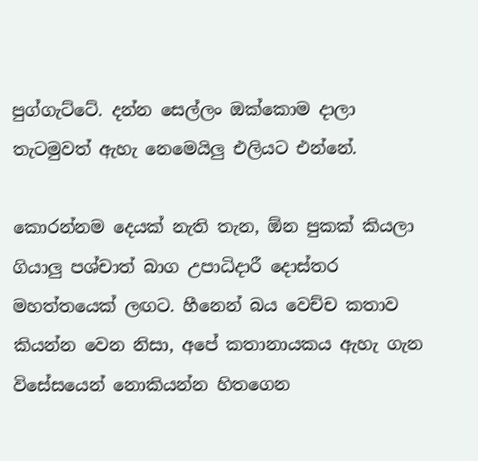පුග්ගැට්ටේ. දන්න සෙල්ලං ඔක්කොම දාලා තැටමුවත් ඇහැ නෙමෙයිලු එලියට එන්නේ.

කොරන්නම දෙයක් නැති තැන, ඕන පුකක් කියලා ගියාලු පශ්චාත් බාග උපාධිදාරී දොස්තර මහත්තයෙක් ලඟට. හීනෙන් බය වෙච්ච කතාව කියන්න වෙන නිසා, අපේ කතානායකය ඇහැ ගැන විසේසයෙන් නොකියන්න හිතගෙන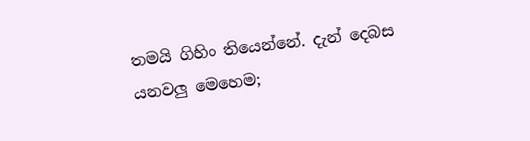තමයි ගිහිං තියෙන්නේ. දැන් දෙබස යනවලු මෙහෙම;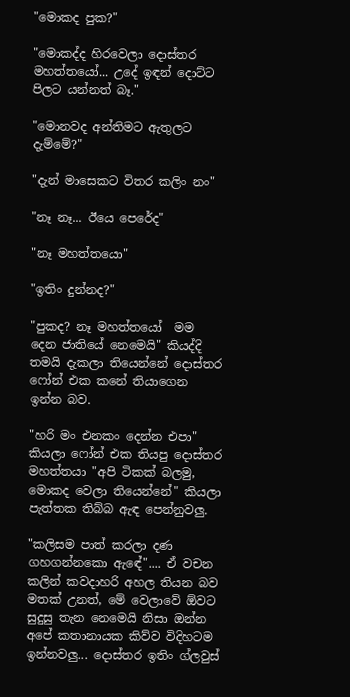"මොකද පුක?"

"මොකද්ද හිරවෙලා දොස්තර මහත්තයෝ... උදේ ඉඳන් දොට්ට පිලට යන්නත් බෑ."

"මොනවද අන්තිමට ඇතුලට දැම්මේ?"

"දැන් මාසෙකට විතර කලිං නං"

"නෑ නෑ... ඊයෙ පෙරේද"

"නෑ මහත්තයො"

"ඉතිං දුන්නද?"

"පුකද? නෑ මහත්තයෝ  මම දෙන ජාතියේ නෙමෙයි" කියද්දි තමයි දැකලා තියෙන්නේ දොස්තර ෆෝන් එක කනේ තියාගෙන ඉන්න බව.

"හරි මං එනකං දෙන්න එපා" කියලා ෆෝන් එක තියපු දොස්තර මහත්තයා "අපි ටිකක් බලමු, මොකද වෙලා තියෙන්නේ" කියලා පැත්තක තිබ්බ ඇඳ පෙන්නුවලු.

"කලිසම පාත් කරලා දණ ගහගන්නකො ඇඳේ".... ඒ වචන කලින් කවදාහරි අහල තියන බව මතක් උනත්, මේ වෙලාවේ ඕවට සුදුසු තැන නෙමෙයි නිසා ඔන්න අපේ කතානායක කිව්ව විදිහටම ඉන්නවලු... දොස්තර ඉතිං ග්ලවුස්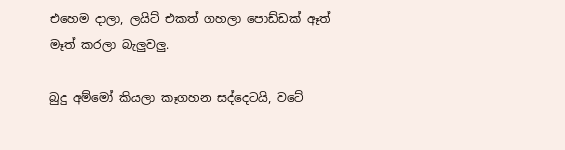එහෙම දාලා, ලයිට් එකත් ගහලා පොඩ්ඩක් ඈත් මෑත් කරලා බැලුවලු.

බුදු අම්මෝ කියලා කෑගහන සද්දෙටයි, වටේ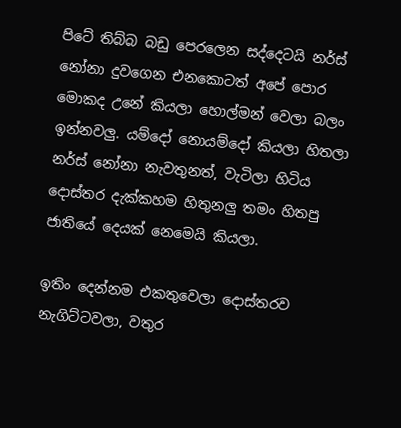පිටේ තිබ්බ බඩු පෙරලෙන සද්දෙටයි නර්ස් නෝනා දුවගෙන එනකොටත් අපේ පොර මොකද උනේ කියලා හොල්මන් වෙලා බලං ඉන්නවලු. යම්දෝ නොයම්දෝ කියලා හිතලා නර්ස් නෝනා නැවතුනත්, වැටිලා හිටිය දොස්තර දැක්කහම හිතුනලු තමං හිතපු ජාතියේ දෙයක් නෙමෙයි කියලා.

ඉතිං දෙන්නම එකතුවෙලා දොස්තරව නැගිට්ටවලා, වතුර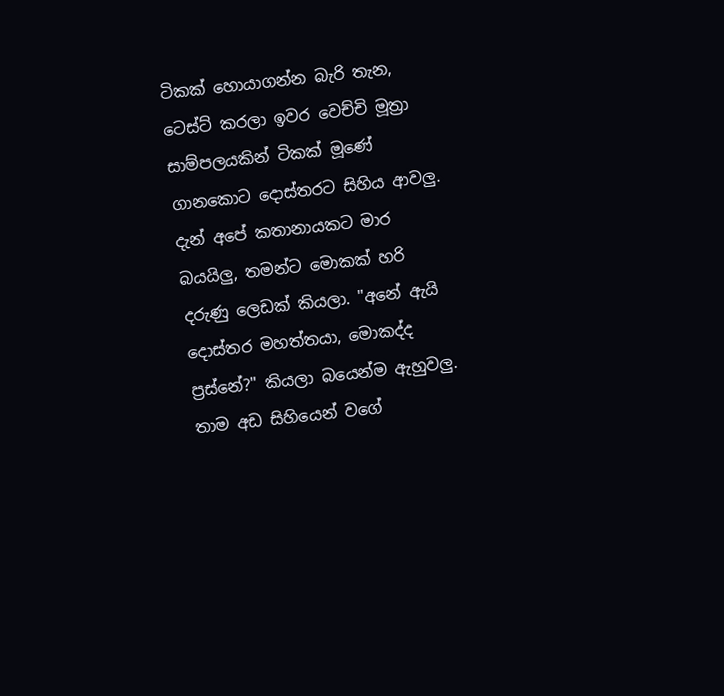ටිකක් හොයාගන්න බැරි තැන, ටෙස්ට් කරලා ඉවර වෙච්චි මූත්‍රා සාම්පලයකින් ටිකක් මූණේ ගානකොට දොස්තරට සිහිය ආවලු. දැන් අපේ කතානායකට මාර බයයිලු, තමන්ට මොකක් හරි දරුණු ලෙඩක් කියලා. "අනේ ඇ‍යි දොස්තර මහත්තයා, මොකද්ද ප්‍රස්නේ?" කියලා බයෙන්ම ඇහුවලු. තාම අඩ සිහියෙන් වගේ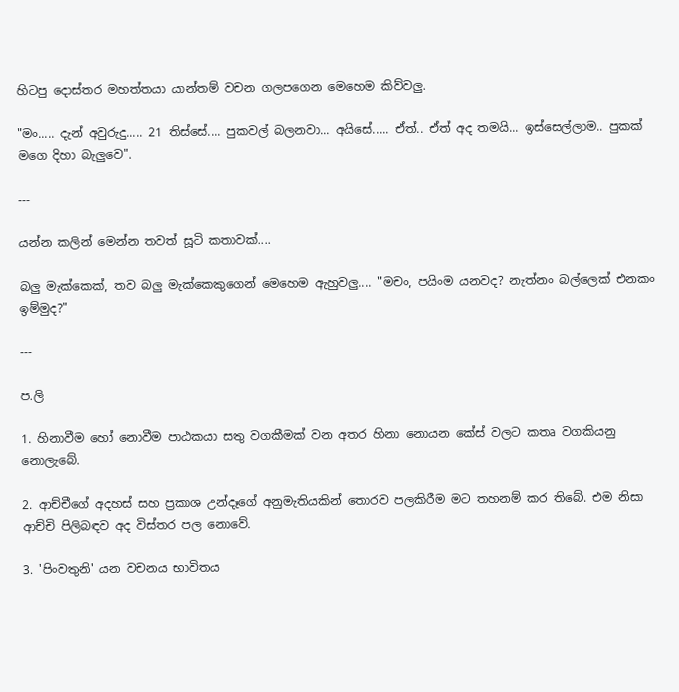හිටපු දොස්තර මහත්තයා යාන්තම් වචන ගලපගෙන මෙහෙම කිව්වලු.

"මං..... දැන් අවුරුදු..... 21 තිස්සේ.... පුකවල් බලනවා... අයිසේ..... ඒත්.. ඒත් අද තමයි... ඉස්සෙල්ලාම.. පුකක් මගෙ දිහා බැලුවෙ".

---

යන්න කලින් මෙන්න තවත් සූටි කතාවක්....

බලු මැක්කෙක්, තව බලු මැක්කෙකුගෙන් මෙහෙම ඇහුවලු.... "මචං, පයිංම යනවද? නැත්නං බල්ලෙක් එනකං ඉම්මුද?"

---

ප.ලි

1. හිනාවීම හෝ නොවීම පාඨකයා සතු වගකීමක් වන අතර හිනා නොයන කේස් වලට කතෘ වගකියනු නොලැබේ.

2. ආච්චීගේ අදහස් සහ ප්‍රකාශ උන්දෑගේ අනුමැතියකින් තොරව පලකිරීම මට තහනම් කර තිබේ. එම නිසා ආච්චි පිලිබඳව අද විස්තර පල නොවේ.

3. 'පිංවතුනි' යන වචනය භාවිතය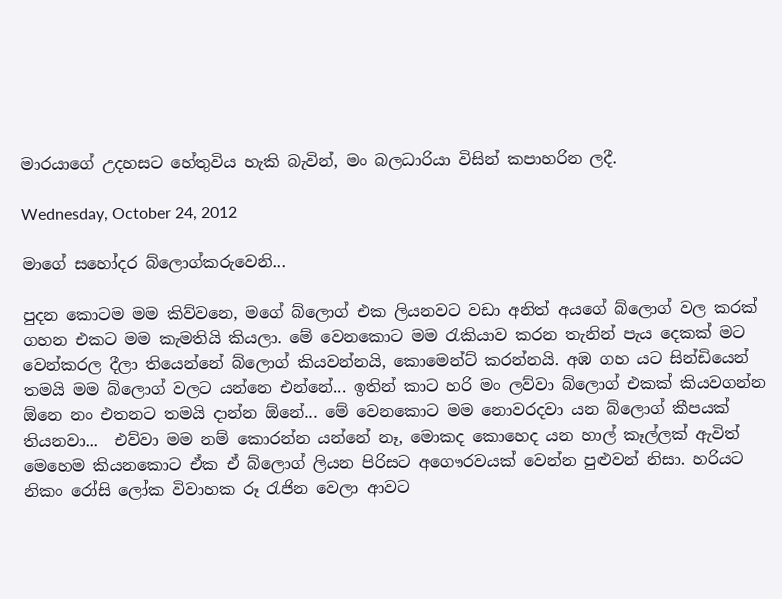මාරයාගේ උදහසට හේතුවිය හැකි බැවින්, මං බලධාරියා විසින් කපාහරින ලදී.

Wednesday, October 24, 2012

මාගේ සහෝදර බ්ලොග්කරුවෙනි...

පුදන කොටම මම කිව්වනෙ, මගේ බ්ලොග් එක ලියනවට වඩා අනිත් අයගේ බ්ලොග් වල කරක් ගහන එකට මම කැමතියි කියලා. මේ වෙනකොට මම රැකියාව කරන තැනින් පැය දෙකක් මට වෙන්කරල දීලා තියෙන්නේ බ්ලොග් කියවන්නයි, කොමෙන්ට් කරන්නයි. අඹ ගහ යට සින්ඩියෙන් තමයි මම බ්ලොග් වලට යන්නෙ එන්නේ... ඉතින් කාට හරි මං ලව්වා බ්ලොග් එකක් කියවගන්න ඕනෙ නං එතනට තමයි දාන්න ඕනේ... මේ වෙනකොට මම නොවරදවා යන බ්ලොග් කීපයක් තියනවා...  එව්වා මම නම් කොරන්න යන්නේ නෑ, මොකද කොහෙද යන හාල් කෑල්ලක් ඇවිත් මෙහෙම කියනකොට ඒක ඒ බ්ලොග් ලියන පිරිසට අගෞරවයක් වෙන්න පුළුවන් නිසා. හරියට නිකං රෝසි ලෝක විවාහක රූ රැජින වෙලා ආවට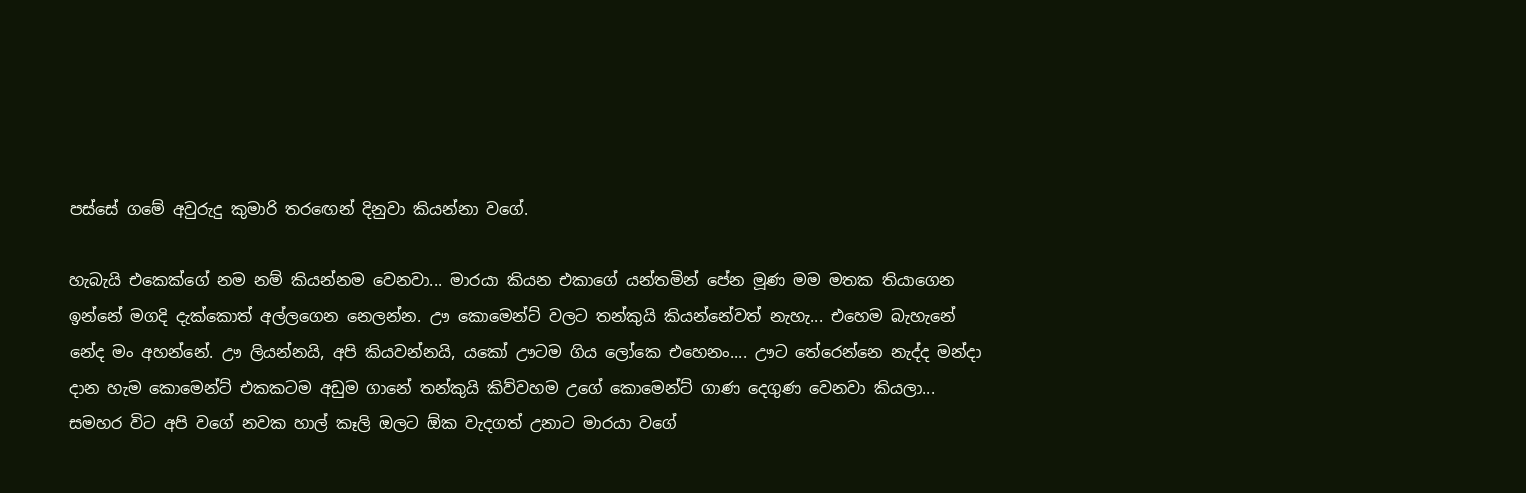පස්සේ ගමේ අවුරුදු කුමාරි තරඟෙන් දිනුවා කියන්නා වගේ.

හැබැයි එකෙක්ගේ නම නම් කියන්නම වෙනවා... මාරයා කියන එකාගේ යන්තමින් පේන මූණ මම මතක තියාගෙන ඉන්නේ මගදි දැක්කොත් අල්ලගෙන නෙලන්න. ඌ කොමෙන්ට් වලට තන්කුයි කියන්නේවත් නැහැ... එහෙම බැහැනේ නේද මං අහන්නේ. ඌ ලියන්නයි, අපි කියවන්නයි, යකෝ ඌටම ගිය ලෝකෙ එහෙනං.... ඌට තේරෙන්නෙ නැද්ද මන්දා දාන හැම කොමෙන්ට් එකකටම අඩුම ගානේ තන්කුයි කිව්වහම උගේ කොමෙන්ට් ගාණ දෙගුණ වෙනවා කියලා... සමහර විට අපි වගේ නවක හාල් කෑලි ඔලට ඕක වැදගත් උනාට මාරයා වගේ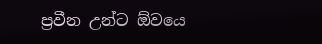ප්‍රවීන උන්ට ඕවයෙ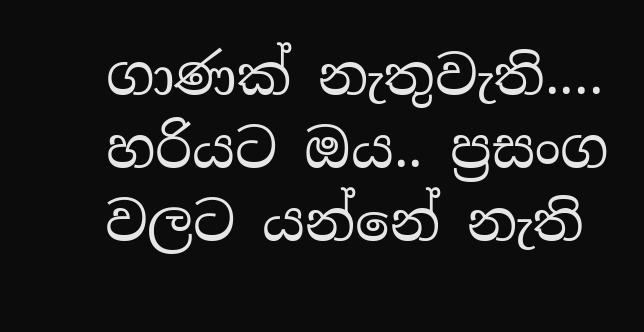ගාණක් නැතුවැති.... හරියට ඔය.. ප්‍රසංග වලට යන්නේ නැති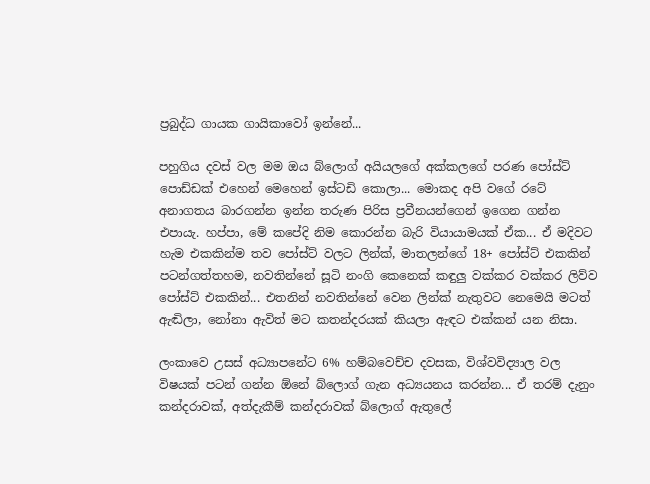ප්‍රබුද්ධ ගායක ගායිකාවෝ ඉන්නේ...

පහුගිය දවස් වල මම ඔය බ්ලොග් අයියලගේ අක්කලගේ පරණ පෝස්ට් පොඩ්ඩක් එහෙන් මෙහෙන් ඉස්ටඩි කොලා... මොකද අපි වගේ රටේ අනාගතය බාරගන්න ඉන්න තරුණ පිරිස ප්‍රවීනයන්ගෙන් ඉගෙන ගන්න එපායැ. හප්පා, මේ කපේදි නිම කොරන්න බැරි වියායාමයක් ඒක... ඒ මදිවට හැම එකකින්ම තව පෝස්ට් වලට ලින්ක්, මාතලන්ගේ 18+ පෝස්ට් එකකින් පටන්ගත්තහම, නවතින්නේ සූටි නංගි කෙනෙක් කඳුලු වක්කර වක්කර ලිව්ව පෝස්ට් එකකින්... එතනින් නවතින්නේ වෙන ලින්ක් නැතුවට නෙමෙයි මටත් ඇඬිලා, නෝනා ඇවිත් මට කතන්දරයක් කියලා ඇඳට එක්කන් යන නිසා.

ලංකාවෙ උසස් අධ්‍යාපනේට 6% හම්බවෙච්ච දවසක, විශ්වවිද්‍යාල වල විෂයක් පටන් ගන්න ඕනේ බ්ලොග් ගැන අධ්‍යයනය කරන්න... ඒ තරම් දැනුං කන්දරාවක්, අත්දැකීම් කන්දරාවක් බ්ලොග් ඇතුලේ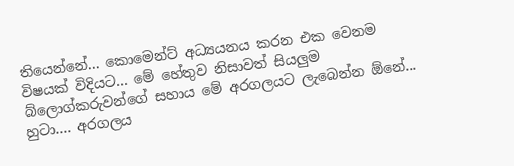තියෙන්නේ... කොමෙන්ට් අධ්‍යයනය කරන එක වෙනම විෂයක් විදියට... මේ හේතුව නිසාවත් සියලුම බ්ලොග්කරුවන්ගේ සහාය මේ අරගලයට ලැබෙන්න ඕනේ... හුටා.... අරගලය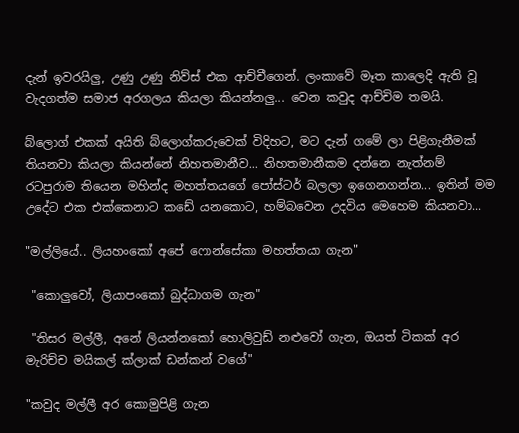දැන් ඉවරයිලු, උණු උණු නිව්ස් එක ආච්චීගෙන්. ලංකාවේ මෑත කාලෙදි ඇති වූ වැදගත්ම සමාජ අරගලය කියලා කියන්නලු... වෙන කවුද ආච්චිම තමයි.

බ්ලොග් එකක් අයිති බ්ලොග්කරුවෙක් විදිහට, මට දැන් ගමේ ලා පිළිගැනීමක් තියනවා කියලා කියන්නේ නිහතමානීව... නිහතමානීකම දන්නෙ නැත්නම් රටපුරාම තියෙන මහින්ද මහත්තයගේ පෝස්ටර් බලලා ඉගෙනගන්න... ඉතින් මම උදේට එක එක්කෙනාට කඩේ යනකොට, හම්බවෙන උදවිය මෙහෙම කියනවා...

"මල්ලියේ.. ලියහංකෝ අපේ ෆොන්සේකා මහත්තයා ගැන"

 "කොලුවෝ, ලියාපංකෝ බුද්ධාගම ගැන"

 "තිසර මල්ලී, අනේ ලියන්නකෝ හොලිවුඩ් නළුවෝ ගැන, ඔයත් ටිකක් අර මැරිච්ච මයිකල් ක්ලාක් ඩන්කන් වගේ"

"කවුද මල්ලී අර කොමුපිළි ගැන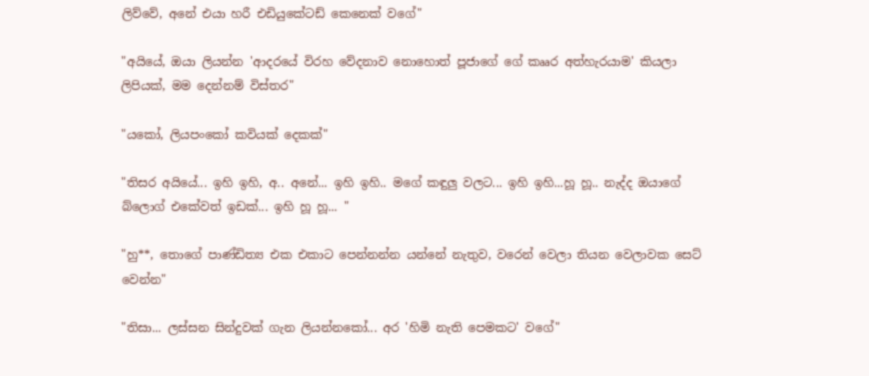ලිව්වේ, අනේ එයා හරී එඩියුකේටඩ් කෙනෙක් වගේ"

"අයියේ, ඔයා ලියන්න 'ආදරයේ විරහ වේදනාව නොහොත් පූජාගේ ගේ කෲර අත්හැරයාම' කියලා ලිපියක්, මම දෙන්නම් විස්තර"

"යකෝ, ලියපංකෝ කවියක් දෙකක්"

"තිසර අයියේ... ඉහි ඉහි, අ.. අනේ... ඉහි ඉහි.. මගේ කඳුලු වලට... ඉහි ඉහි...හූ හූ.. නැද්ද ඔයාගේ බ්ලොග් එකේවත් ඉඩක්... ඉහි හූ හූ... "

"හු**, තොගේ පාණ්ඩිත්‍ය එක එකාට පෙන්නන්න යන්නේ නැතුව, වරෙන් වෙලා තියන වෙලාවක සෙට් වෙන්න"

"තිසා... ලස්සන සින්දුවක් ගැන ලියන්නකෝ... අර 'හිමි නැති පෙමකට' වගේ"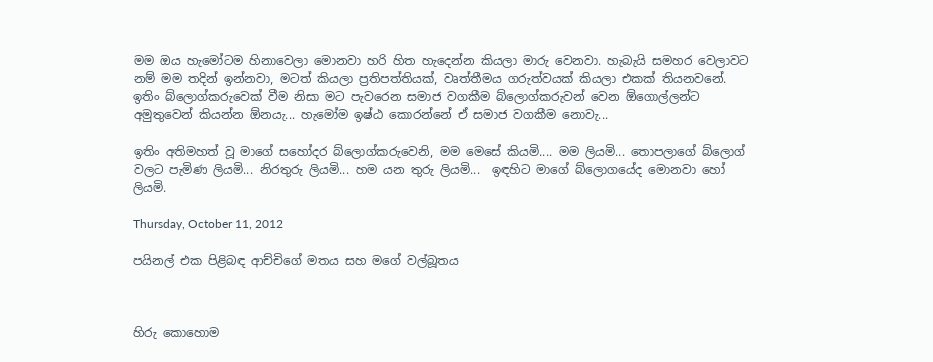මම ඔය හැමෝටම හිනාවෙලා මොනවා හරි හිත හැදෙන්න කියලා මාරු වෙනවා. හැබැ‍යි සමහර වෙලාවට නම් මම තදින් ඉන්නවා, මටත් කියලා ප්‍රතිපත්තියක්, වෘත්තීමය ගරුත්වයක් කියලා එකක් තියනවනේ. ඉතිං බ්ලොග්කරුවෙක් වීම නිසා මට පැවරෙන සමාජ වගකීම බ්ලොග්කරුවන් වෙන ඕගොල්ලන්ට අමුතුවෙන් කියන්න ඕනයැ... හැමෝම ඉෂ්ඨ කොරන්නේ ඒ සමාජ වගකීම නොවැ...

ඉතිං අතිමහත් වූ මාගේ සහෝදර බ්ලොග්කරුවෙනි, මම මෙසේ කියමි.... මම ලියමි... තොපලාගේ බ්ලොග් වලට පැමිණ ලියමි... නිරතුරු ලියමි... හම යන තුරු ලියමි...  ඉඳහිට මාගේ බ්ලොගයේද මොනවා හෝ ලියමි.

Thursday, October 11, 2012

පයිනල් එක පිළිබඳ ආච්චිගේ මතය සහ මගේ වල්බූතය



හිරු කොහොම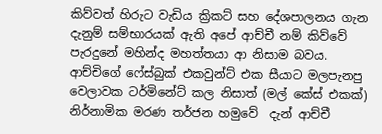කිව්වත් හිරුට වැඩිය ක්‍රිකට් සහ දේශපාලනය ගැන දැනුම් සම්භාරයක් ඇති අපේ ආච්චී නම් කිව්වේ පැරදුනේ මහින්ද මහත්තයා ආ නිසාම බවය. ආච්චිගේ ෆේස්බුක් එකවුන්ට් එක සීයාට මලපැනපු වෙලාවක ටර්මිනේට් කල නිසාත් (මල් කේස් එකක්)  නිර්නාමික මරණ තර්ජන හමුවේ  දැන් ආච්චී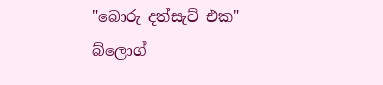"බොරු දත්සැට් එක" බ්ලොග්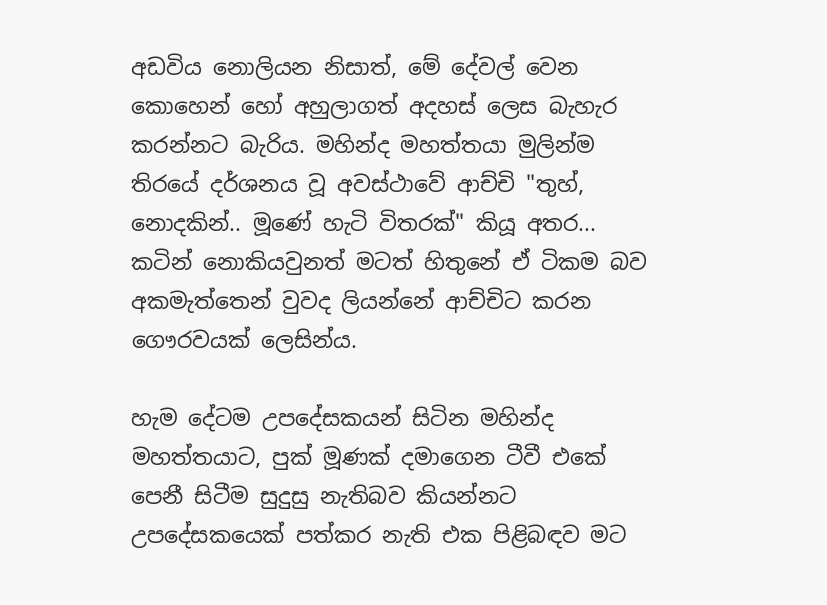අඩවිය නොලියන නිසාත්, මේ දේවල් වෙන කොහෙන් හෝ අහුලාගත් අදහස් ලෙස බැහැර කරන්නට බැරිය. මහින්ද මහත්තයා මුලින්ම තිරයේ දර්ශනය වූ අවස්ථාවේ ආච්චි "තුහ්, නොදකින්.. මූණේ හැටි විතරක්" කියූ අතර...  කටින් නොකියවුනත් මටත් හිතුනේ ඒ ටිකම බව අකමැත්තෙන් වුවද ලියන්නේ ආච්චිට කරන ගෞරවයක් ලෙසින්ය.

හැම දේටම උපදේසකයන් සිටින මහින්ද මහත්තයාට, පුක් මූණක් දමාගෙන ටීවී එකේ පෙනී සිටීම සුදුසු නැතිබව කියන්නට උපදේසකයෙක් පත්කර නැති එක පිළිබඳව මට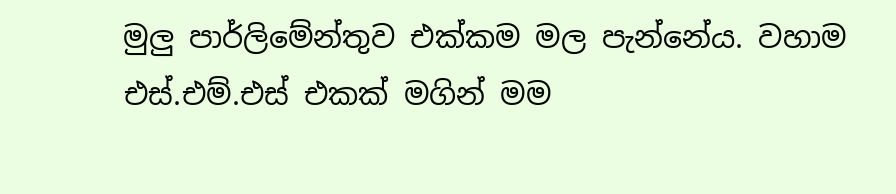මුලු පාර්ලිමේන්තුව එක්කම මල පැන්නේය. වහාම එස්.එම්.එස් එකක් මගින් මම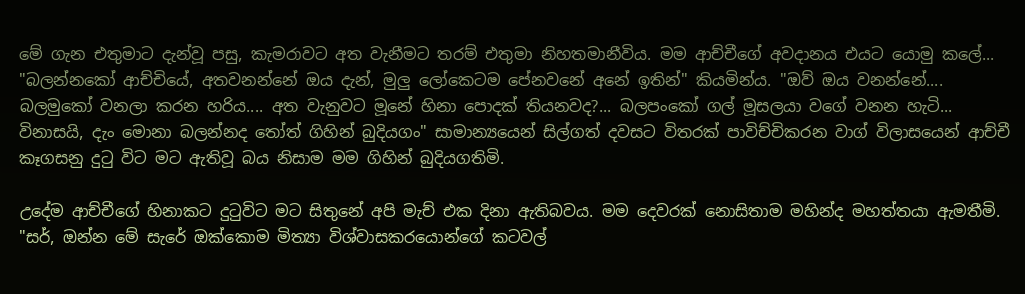මේ ගැන එතුමාට දැන්වූ පසු, කැමරාවට අත වැනීමට තරම් එතුමා නිහතමානීවිය. මම ආච්චීගේ අවදානය එයට යොමු කලේ... "බලන්නකෝ ආච්චියේ, අතවනන්නේ ඔය දැන්, මුලු ලෝකෙටම පේනවනේ අනේ ඉතින්" කියමින්ය. "ඔව් ඔය වනන්නේ.... බලමුකෝ වනලා කරන හරිය.... අත වැනුවට මූනේ හිනා පොදක් තියනවද?... බලපංකෝ ගල් මූසලයා වගේ වනන හැටි... විනාසයි, දැං මොනා බලන්නද තෝත් ගිහින් බුදියගං" සාමාන්‍යයෙන් සිල්ගත් දවසට විතරක් පාවිච්චිකරන වාග් විලාසයෙන් ආච්චී කෑගසනු දුටු විට මට ඇතිවූ බය නිසාම මම ගිහින් බුදියගතිමි.

උදේම ආච්චීගේ හිනාකට දුටුවිට මට සිතුනේ අපි මැච් එක දිනා ඇතිබවය. මම දෙවරක් නොසිතාම මහින්ද මහත්තයා ඇමතීමි. "සර්, ඔන්න මේ සැරේ ඔක්කොම මිත්‍යා විශ්වාසකරයොන්ගේ කටවල්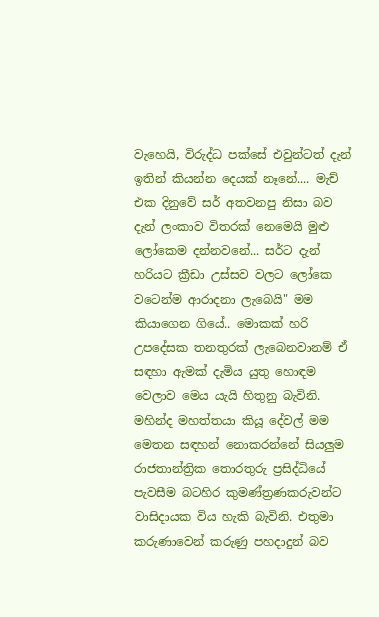වැහෙයි, විරුද්ධ පක්සේ එවුන්ටත් දැන් ඉතින් කියන්න දෙයක් නෑනේ.... මැච් එක දිනුවේ සර් අතවනපු නිසා බව දැන් ලංකාව විතරක් නෙමෙයි මුළු ලෝකෙම දන්නවනේ... සර්ට දැන් හරියට ක්‍රීඩා උස්සව වලට ලෝකෙ වටෙන්ම ආරාදනා ලැබෙයි" මම කියාගෙන ගියේ.. මොකක් හරි උපදේසක තනතුරක් ලැබෙනවානම් ඒ සඳහා ඇමක් දැමිය යුතු හොඳම වෙලාව මෙය යැයි හිතුනු බැවිනි. මහින්ද මහත්තයා කියූ දේවල් මම මෙතන සඳහන් නොකරන්නේ සියලුම රාජතාන්ත්‍රික තොරතුරු ප්‍රසිද්ධියේ පැවසීම බටහිර කුමණ්ත්‍රණකරුවන්ට වාසිදායක විය හැකි බැවිනි. එතුමා කරුණාවෙන් කරුණු පහදාදුන් බව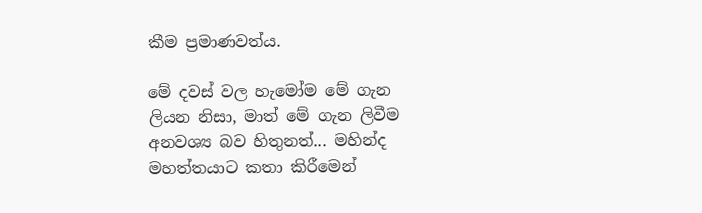කීම ප්‍රමාණවත්ය.

මේ දවස් වල හැමෝම මේ ගැන ලියන නිසා, මාත් මේ ගැන ලිවීම අනවශ්‍ය බව හිතුනත්... මහින්ද මහත්තයාට කතා කිරීමෙන්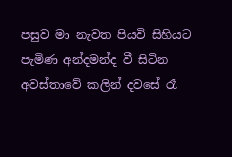පසුව මා නැවත පියවි සිහියට පැමිණ අන්දමන්ද වී සිටින අවස්තාවේ කලින් දවසේ රෑ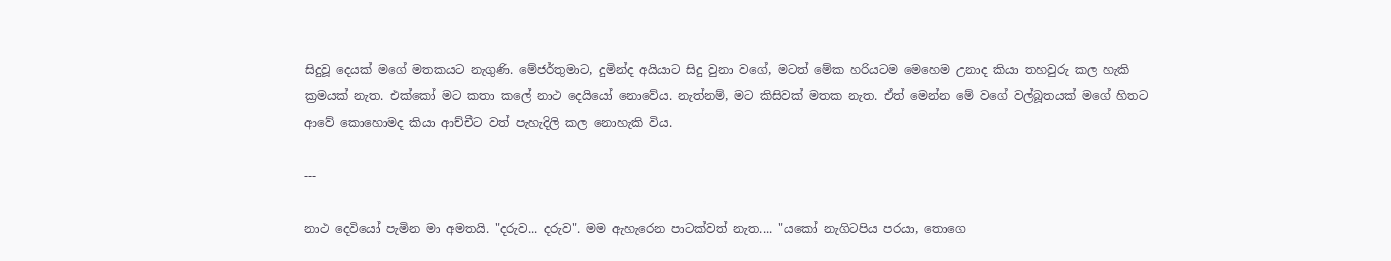සිදුවූ දෙයක් මගේ මතකයට නැගුණි. මේජර්තුමාට, දුමින්ද අයියාට සිදු වුනා වගේ, මටත් මේක හරියටම මෙහෙම උනාද කියා තහවුරු කල හැකි ක්‍රමයක් නැත. එක්කෝ මට කතා කලේ නාථ දෙයියෝ නොවේය. නැත්නම්, මට කිසිවක් මතක නැත. ඒත් මෙන්න මේ වගේ වල්බූතයක් මගේ හිතට ආවේ කොහොමද කියා ආච්චීට වත් පැහැදිලි කල නොහැකි විය.

---

නාථ දෙවියෝ පැමින මා අමතයි. "දරුව... දරුව". මම ඇහැරෙන පාටක්වත් නැත.... "යකෝ නැගිටපිය පරයා, තොගෙ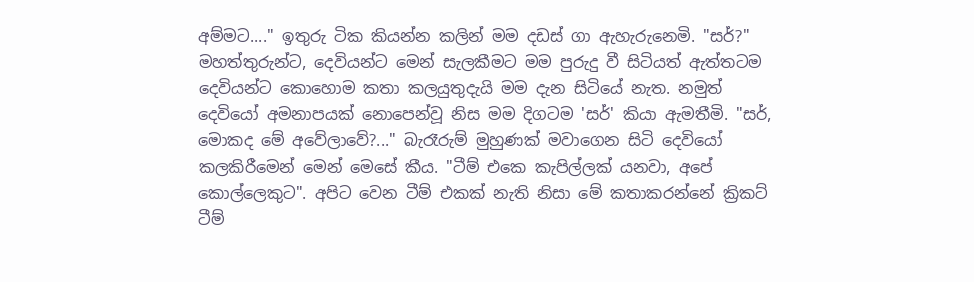අම්මට...." ඉතුරු ටික කියන්න කලින් මම දඩස් ගා ඇහැරුනෙමි. "සර්?" මහත්තුරුන්ට, දෙවියන්ට මෙන් සැලකීමට මම පුරුදු වී සිටියත් ඇත්තටම දෙවියන්ට කොහොම කතා කලයුතුදැයි මම දැන සිටියේ නැත. නමුත් දෙවියෝ අමනාපයක් නොපෙන්වූ නිස මම දිගටම 'සර්' කියා ඇමතීමි. "සර්, මොකද මේ අවේලාවේ?..." බැරෑරුම් මුහුණක් මවාගෙන සිටි දෙවියෝ කලකිරීමෙන් මෙන් මෙසේ කීය. "ටීම් එකෙ කැපිල්ලක් යනවා, අපේ කොල්ලෙකුට". අපිට වෙන ටීම් එකක් නැති නිසා මේ කතාකරන්නේ ක්‍රිකට් ටීම්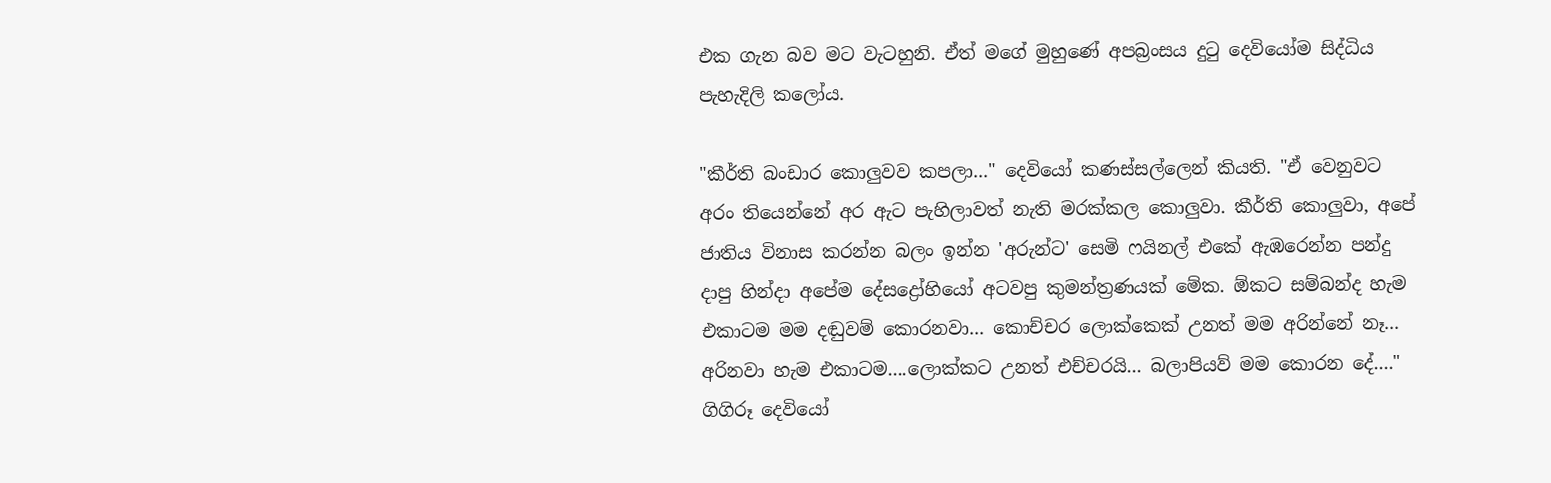එක ගැන බව මට වැටහුනි. ඒත් මගේ මුහුණේ අපබ්‍රංසය දුටු දෙවියෝම සිද්ධිය පැහැදිලි කලෝය.

"කීර්ති බංඩාර කොලුවව කපලා..." දෙවියෝ කණස්සල්ලෙන් කියති. "ඒ වෙනුවට අරං තියෙන්නේ අර ඇට පැහිලාවත් නැති මරක්කල කොලුවා. කීර්ති කොලුවා, අපේ ජාතිය විනාස කරන්න බලං ඉන්න 'අරුන්ට' සෙමි ෆයිනල් එකේ ඇඹරෙන්න පන්දු දාපු හින්දා අපේම දේසද්‍රෝහියෝ අටවපු කුමන්ත්‍රණයක් මේක. ඕකට සම්බන්ද හැම එකාටම මම දඬුවම් කොරනවා... කොච්චර ලොක්කෙක් උනත් මම අරින්නේ නෑ... අරිනවා හැම එකාටම....ලොක්කට උනත් එච්චරයි... බලාපියව් මම කොරන දේ...." ගිගිරූ දෙවියෝ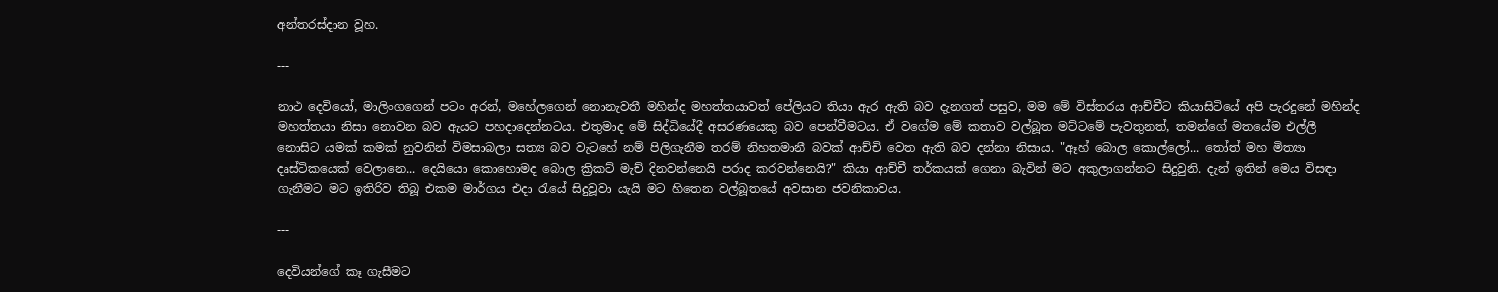අන්තරස්දාන වූහ.

---

නාථ දෙවියෝ, මාලිංගගෙන් පටං අරන්, මහේලගෙන් නොනැවතී මහින්ද මහත්තයාවත් පේලියට තියා ඇර ඇති බව දැනගත් පසුව, මම මේ විස්තරය ආච්චීට කියාසිටියේ අපි පැරදුනේ මහින්ද මහත්තයා නිසා නොවන බව ඇයට පහදාදෙන්නටය. එතුමාද මේ සිද්ධියේදී අසරණයෙකු බව පෙන්වීමටය. ඒ වගේම මේ කතාව වල්බූත මට්ටමේ පැවතුනත්, තමන්ගේ මතයේම එල්ලී නොසිට යමක් කමක් නුවනින් විමසාබලා සත්‍ය බව වැටහේ නම් පිලිගැනීම තරම් නිහතමානී බවක් ආච්චි වෙත ඇති බව දන්නා නිසාය. "ඈහ් බොල කොල්ලෝ... තෝත් මහ මිත්‍යා දෘස්ටිකයෙක් වෙලානෙ... දෙයියො කොහොමද බොල ක්‍රිකට් මැච් දිනවන්නෙයි පරාද කරවන්නෙයි?" කියා ආච්චී තර්කයක් ගෙනා බැවින් මට අකුලාගන්නට සිදුවුනි. දැන් ඉතින් මෙය විසඳා ගැනීමට මට ඉතිරිව තිබූ එකම මාර්ගය එදා රැයේ සිදුවූවා යැයි මට හිතෙන වල්බූතයේ අවසාන ජවනිකාවය.

---

දෙවියන්ගේ කෑ ගැසීමට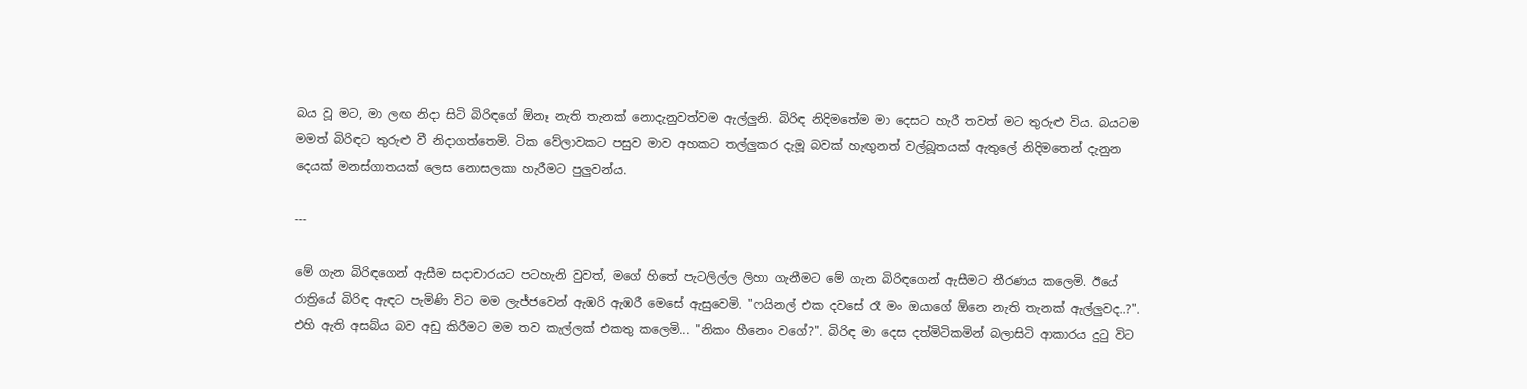බය වූ මට, මා ලඟ නිදා සිටි බිරිඳගේ ඕනෑ නැති තැනක් නොදැනුවත්වම ඇල්ලුනි. බිරිඳ නිදිමතේම මා දෙසට හැරී තවත් මට තුරුළු විය. බයටම මමත් බිරිඳට තුරුළු වී නිදාගත්තෙමි. ටික වේලාවකට පසුව මාව අහකට තල්ලුකර දැමූ බවක් හැඟුනත් වල්බූතයක් ඇතුලේ නිදිමතෙන් දැනුන දෙයක් මනස්ගාතයක් ලෙස නොසලකා හැරීමට පුලුවන්ය.

---

මේ ගැන බිරිඳගෙන් ඇසීම සදාචාරයට පටහැනි වුවත්, මගේ හිතේ පැටලිල්ල ලිහා ගැනීමට මේ ගැන බිරිඳගෙන් ඇසීමට තීරණය කලෙමි. ඊයේ රාත්‍රියේ බිරිඳ ඇඳට පැමිණි විට මම ලැජ්ජවෙන් ඇඹරි ඇඹරී මෙසේ ඇසුවෙමි. "ෆයිනල් එක දවසේ රෑ මං ඔයාගේ ඕනෙ නැති තැනක් ඇල්ලුවද..?". එහි ඇති අසබ්ය බව අඩු කිරීමට මම තව කැල්ලක් එකතු කලෙමි... "නිකං හීනෙං වගේ?". බිරිඳ මා දෙස දත්මිටිකමින් බලාසිටි ආකාරය දුටු විට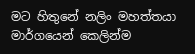මට හිතුනේ නලිං මහත්තයා මාර්ගයෙන් කෙලින්ම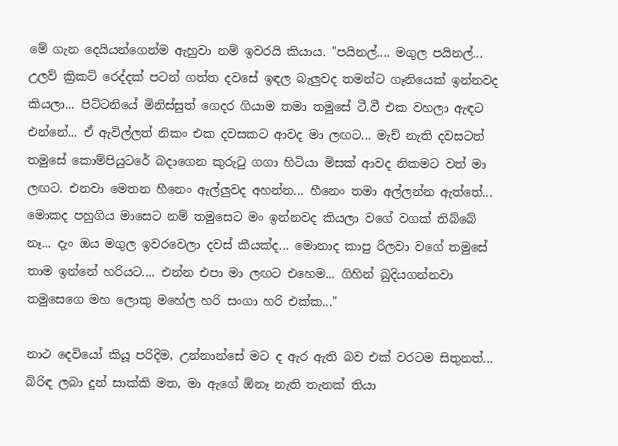මේ ගැන දෙයියන්ගෙන්ම ඇහුවා නම් ඉවරයි කියාය. "පයිනල්.... මගුල පයිනල්... උලව් ක්‍රිකට් රෙද්දක් පටන් ගත්ත දවසේ ඉඳල බැලුවද තමන්ට ගෑනියෙක් ඉන්නවද කියලා... පිට්ටනියේ මිනිස්සුත් ගෙදර ගියාම තමා තමුසේ ටී.වී එක වහලා ඇඳට එන්නේ... ඒ ඇවිල්ලත් නිකං එක දවසකට ආවද මා ලඟට... මැච් නැති දවසටත් තමුසේ කොම්පියුටරේ බදාගෙන කුරුටු ගගා හිටියා මිසක් ආවද නිකමට වත් මා ලඟට. එනවා මෙතන හීනෙං ඇල්ලුවද අහන්න... හීනෙං තමා අල්ලන්න ඇත්තේ... මොකද පහුගිය මාසෙට නම් තමුසෙට මං ඉන්නවද කියලා වගේ වගක් තිබ්බේ නෑ... දැං ඔය මගුල ඉවරවෙලා දවස් කීයක්ද... මොනාද කාපු රිලවා වගේ තමුසේ තාම ඉන්නේ හරියට.... එන්න එපා මා ලඟට එහෙම... ගිහින් බුදියගන්නවා තමුසෙගෙ මහ ලොකු මහේල හරි සංගා හරි එක්ක..."

නාථ දෙවියෝ කියූ පරිදිම, උන්නාන්සේ මට ද ඇර ඇති බව එක් වරටම සිතුනත්... බිරිඳ ලබා දුන් සාක්කි මත, මා ඇගේ ඕනෑ නැති තැනක් තියා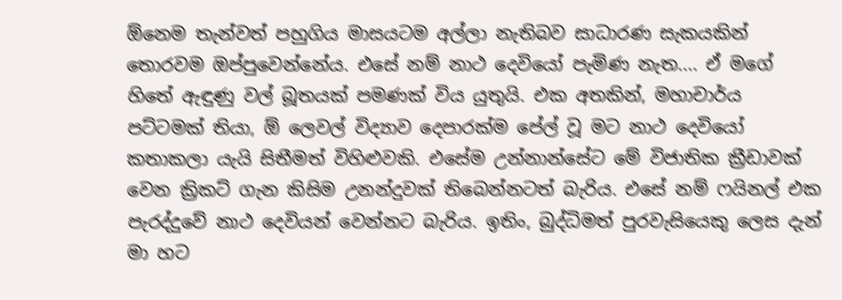ඕනෙම තැන්වත් පහුගිය මාසයටම අල්ලා නැතිබව සාධාරණ සැකයකින් තොරවම ඔප්පුවෙන්නේය. එසේ නම් නාථ දෙවියෝ පැමිණ නැත.... ඒ මගේ හිතේ ඇඳුණු වල් බූතයක් පමණක් විය යුතුයි. එක අතකින්, මහාචාර්ය පට්ටමක් තියා, ඕ ලෙවල් විද්‍යාව දෙපාරක්ම පේල් වූ මට නාථ දෙවියෝ කතාකලා යැයි සිතීමත් විහිළුවකි. එසේම උන්නාන්සේට මේ විජාතික ක්‍රීඩාවක් වෙන ක්‍රිකට් ගැන කිසිම උනන්දුවක් තිබෙන්නටත් බැරිය. එසේ නම් ෆයිනල් එක පැරද්දුවේ නාථ දෙවියන් වෙන්නට බැරිය. ඉතිං, බුද්ධිමත් පුරවැසියෙකු ලෙස දැන් මා හට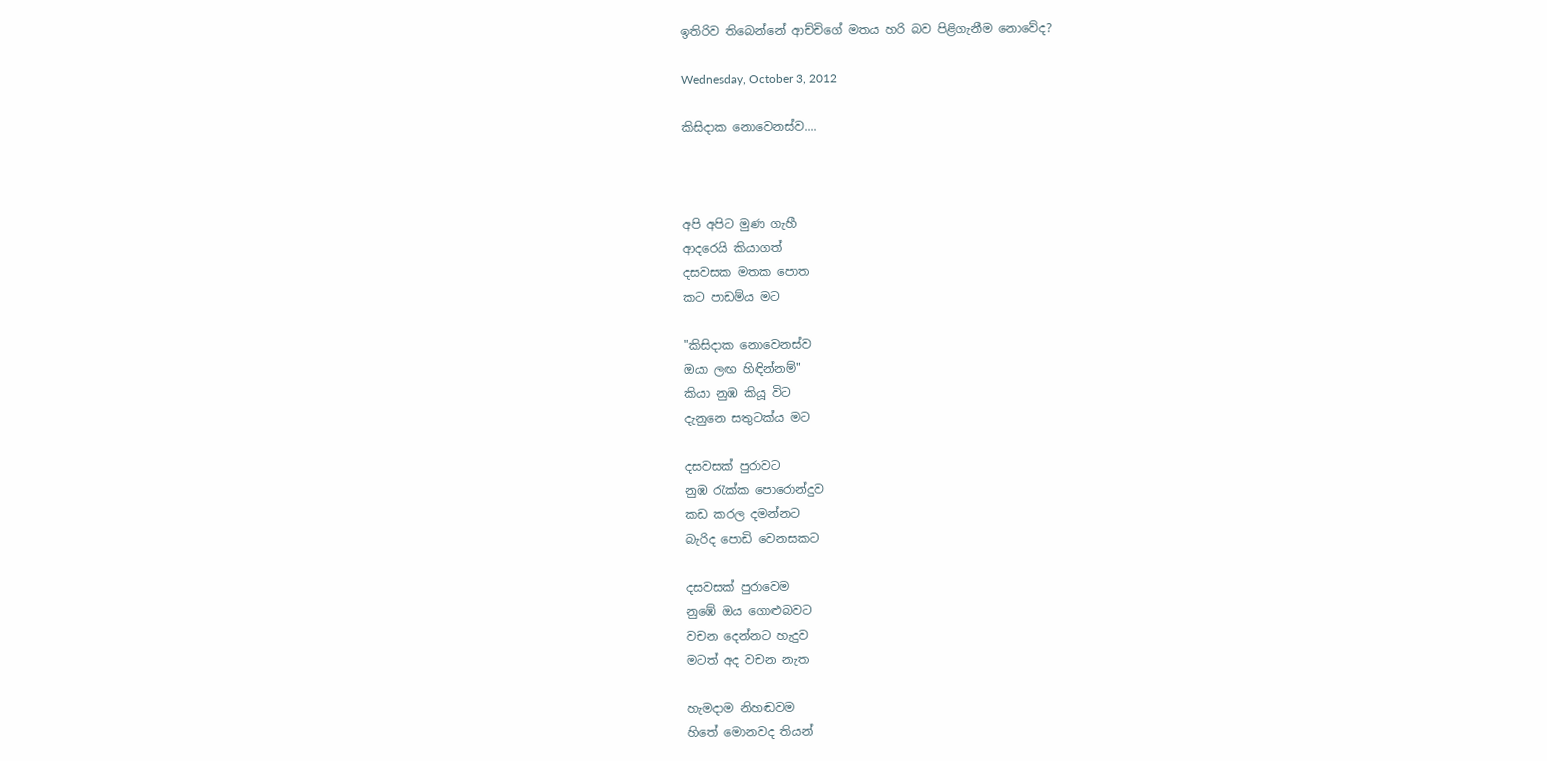ඉතිරිව තිබෙන්නේ ආච්චිගේ මතය හරි බව පිළිගැනීම නොවේද?

Wednesday, October 3, 2012

කිසිදාක නොවෙනස්ව....



අපි අපිට මුණ ගැහී
ආදරෙයි කියාගත්
දසවසක මතක පොත
කට පාඩම්ය මට

"කිසිදාක නොවෙනස්ව
ඔයා ලඟ හිඳින්නම්"
කියා නුඹ කියූ විට
දැනුනෙ සතුටක්ය මට

දසවසක් පුරාවට
නුඹ රැක්ක පොරොන්දුව
කඩ කරල දමන්නට
බැරිද පොඩි වෙනසකට

දසවසක් පුරාවෙම
නුඹේ ඔය ගොළුබවට
වචන දෙන්නට හැදුව
මටත් අද වචන නැත

හැමදාම නිහඬවම
හිතේ මොනවද තියන්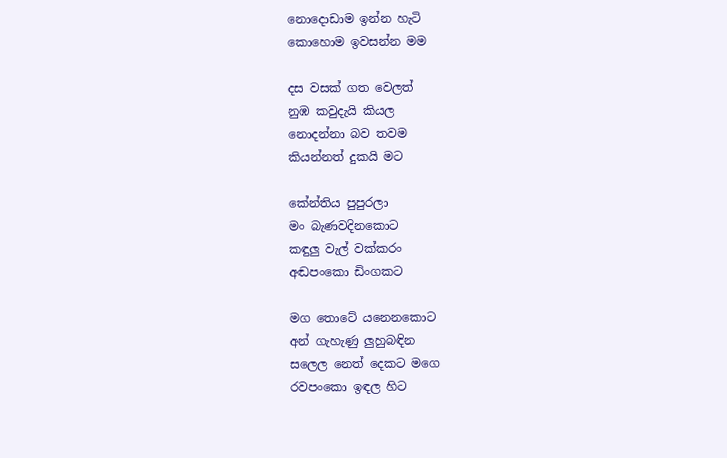නොදොඩාම ඉන්න හැටි
කොහොම ඉවසන්න මම

දස වසක් ගත වෙලත්
නුඹ කවුදැයි කියල
නොදන්නා බව තවම
කියන්නත් දුකයි මට

කේන්තිය පුපුරලා
මං බැණවදිනකොට
කඳුලු වැල් වක්කරං
අඬපංකො ඩිංගකට

මග තොටේ යනෙනකොට
අන් ගැහැණු ලුහුබඳින
සලෙල නෙත් දෙකට මගෙ
රවපංකො ඉඳල හිට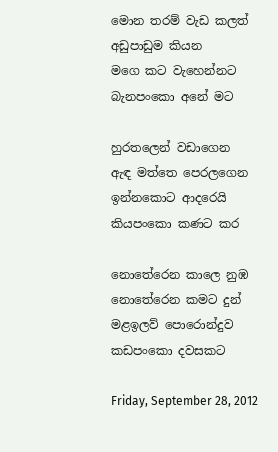මොන තරම් වැඩ කලත්
අඩුපාඩුම කියන
මගෙ කට වැහෙන්නට
බැනපංකො අනේ මට

හුරතලෙන් වඩාගෙන
ඇඳ මත්තෙ පෙරලගෙන
ඉන්නකොට ආදරෙයි
කියපංකො කණට කර

නොතේරෙන කාලෙ නුඹ
නොතේරෙන කමට දුන්
මළඉලව් පොරොන්දුව
කඩපංකො දවසකට

Friday, September 28, 2012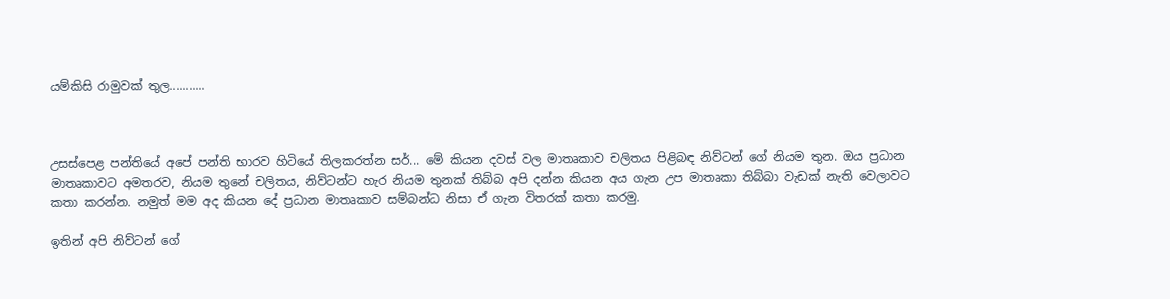යම්කිසි රාමුවක් තුල...........



උසස්පෙළ පන්තියේ අපේ පන්ති භාරව හිටියේ තිලකරත්න සර්... මේ කියන දවස් වල මාතෘකාව චලිතය පිළිබඳ නිව්ටන් ගේ නියම තුන. ඔය ප්‍රධාන මාතෘකාවට අමතරව, නියම තුනේ චලිතය, නිව්ටන්ට හැර නියම තුනක් තිබ්බ අපි දන්න කියන අය ගැන උප මාතෘකා තිබ්බා වැඩක් නැති වෙලාවට කතා කරන්න. නමුත් මම අද කියන දේ ප්‍රධාන මාතෘකාව සම්බන්ධ නිසා ඒ ගැන විතරක් කතා කරමු.

ඉතින් අපි නිව්ටන් ගේ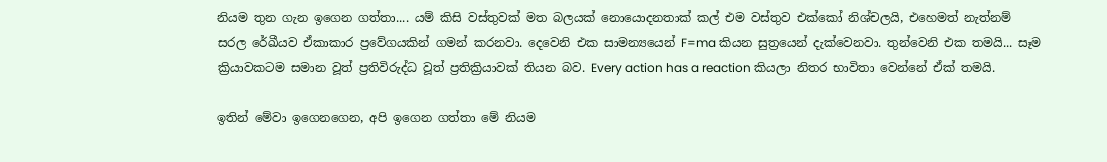නියම තුන ගැන ඉගෙන ගත්තා.... යම් කිසි වස්තුවක් මත බලයක් නොයොදනතාක් කල් එම වස්තුව එක්කෝ නිශ්චලයි, එහෙමත් නැත්නම් සරල රේඛීයව ඒකාකාර ප්‍රවේගයකින් ගමන් කරනවා. දෙවෙනි එක සාමන්‍යයෙන් F=ma කියන සුත්‍රයෙන් දැක්වෙනවා. තුන්වෙනි එක තමයි... සෑම ක්‍රියාවකටම සමාන වූත් ප්‍රතිවිරුද්ධ වූත් ප්‍රතික්‍රියාවක් තියන බව. Every action has a reaction කියලා නිතර භාවිතා වෙන්නේ ඒක් තමයි.

ඉතින් මේවා ඉගෙනගෙන, අපි ඉගෙන ගත්තා මේ නියම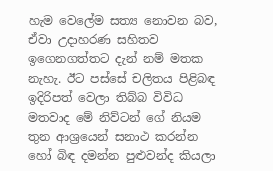හැම වෙලේම සත්‍ය නොවන බව, ඒවා උදාහරණ සහිතව ඉගෙනගත්තට දැන් නම් මතක නැහැ. ඊට පස්සේ චලිතය පිළිබඳ ඉදිරිපත් වෙලා තිබ්බ විවිධ මතවාද මේ නිව්ටන් ගේ නියම තුන ආශ්‍රයෙන් සනාථ කරන්න හෝ බිඳ දමන්න පුළුවන්ද කියලා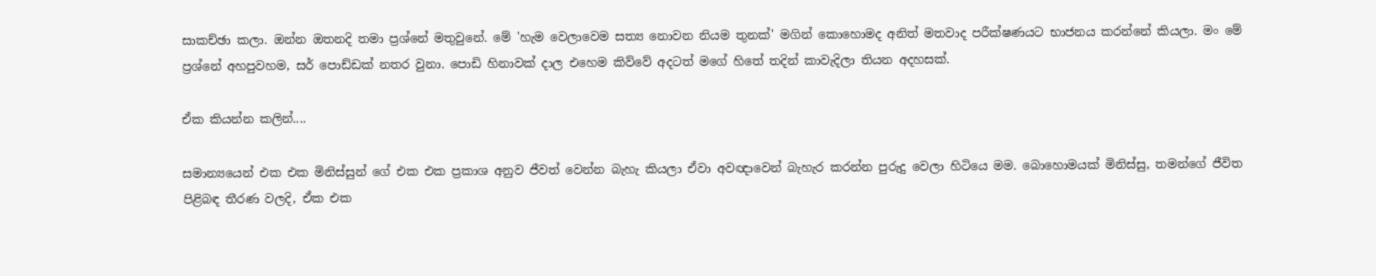සාකච්ඡා කලා. ඔන්න ඔතනදි තමා ප්‍රශ්නේ මතුවුනේ. මේ 'හැම වෙලාවෙම සත්‍ය නොවන නියම තුනක්' මගින් කොහොමද අනිත් මතවාද පරීක්ෂණයට භාජනය කරන්නේ කියලා. මං මේ ප්‍රශ්නේ අහපුවහම, සර් පොඩ්ඩක් නතර වුනා. පොඩි හිනාවක් දාල එහෙම කිව්වේ අදටත් මගේ හිතේ තදින් කාවැදිලා තියන අදහසක්.

ඒක කියන්න කලින්....

සමාන්‍යයෙන් එක එක මිනිස්සුන් ගේ එක එක ප්‍රකාශ අනුව ජීවත් වෙන්න බැහැ කියලා ඒවා අවඥාවෙන් බැහැර කරන්න පුරුදු වෙලා හිටියෙ මම. බොහොමයක් මිනිස්සු, තමන්ගේ ජීවිත පිළිබඳ තීරණ වලදි, ඒක එක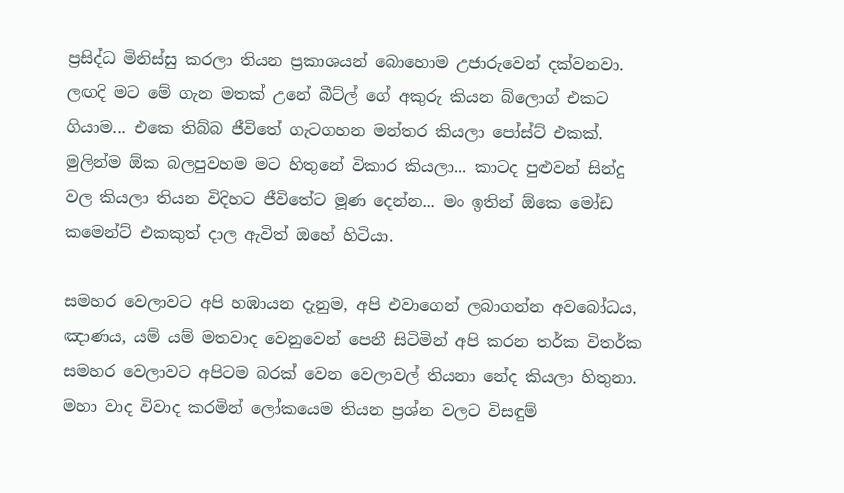ප්‍රසිද්ධ මිනිස්සු කරලා තියන ප්‍රකාශයන් බොහොම උජාරුවෙන් දක්වනවා. ලඟදි මට මේ ගැන මතක් උනේ බීට්ල් ගේ අකුරු කියන බ්ලොග් එකට ගියාම... එකෙ තිබ්බ ජීවිතේ ගැටගහන මන්තර කියලා පෝස්ට් එකක්. මුලින්ම ඕක බලපුවහම මට හිතුනේ විකාර කියලා... කාටද පුළුවන් සින්දු වල කියලා තියන විදිහට ජීවිතේට මූණ දෙන්න... මං ඉතින් ඕකෙ මෝඩ කමෙන්ට් එකකුත් දාල ඇවිත් ඔහේ හිටියා.

සමහර වෙලාවට අපි හඹායන දැනුම, අපි එවාගෙන් ලබාගන්න අවබෝධය, ඤාණය, යම් යම් මතවාද වෙනුවෙන් පෙනී සිටිමින් අපි කරන තර්ක විතර්ක සමහර වෙලාවට අපිටම බරක් වෙන වෙලාවල් තියනා නේද කියලා හිතුනා. මහා වාද විවාද කරමින් ලෝකයෙම තියන ප්‍රශ්න වලට විසඳුම්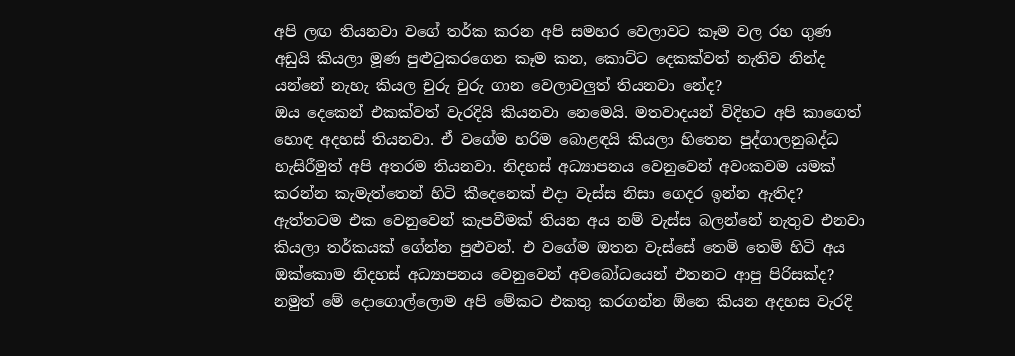අපි ලඟ තියනවා වගේ තර්ක කරන අපි සමහර වෙලාවට කෑම වල රහ ගුණ අඩුයි කියලා මූණ පුළුටුකරගෙන කෑම කන, කොට්ට දෙකක්වත් නැතිව නින්ද යන්නේ නැහැ කියල චුරු චුරු ගාන වෙලාවලුත් තියනවා නේද?
ඔය දෙකෙන් එකක්වත් වැරදියි කියනවා නෙමෙයි. මතවාදයන් විදිහට අපි කාගෙත් හොඳ අදහස් තියනවා. ඒ වගේම හරිම බොළඳයි කියලා හිතෙන පුද්ගාලනුබද්ධ හැසිරීමුත් අපි අතරම තියනවා. නිදහස් අධ්‍යාපනය වෙනුවෙන් අවංකවම යමක් කරන්න කැමැත්තෙන් හිටි කීදෙනෙක් එදා වැස්ස නිසා ගෙදර ඉන්න ඇතිද? ඇත්තටම එක වෙනුවෙන් කැපවීමක් තියන අය නම් වැස්ස බලන්නේ නැතුව එනවා කියලා තර්කයක් ගේන්න පුළුවන්. එ වගේම ඔතන වැස්සේ තෙමි තෙමි හිටි අය ඔක්කොම නිදහස් අධ්‍යාපනය වෙනුවෙන් අවබෝධයෙන් එතනට ආපු පිරිසක්ද? නමුත් මේ දොගොල්ලොම අපි මේකට එකතු කරගන්න ඕනෙ කියන අදහස වැරදි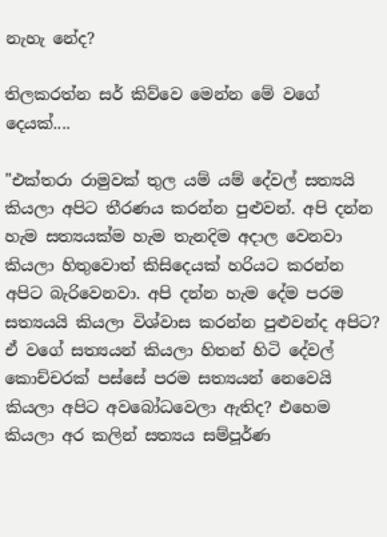නැහැ නේද?

තිලකරත්න සර් කිව්වෙ මෙන්න මේ වගේ දෙයක්....

"එක්තරා රාමුවක් තුල යම් යම් දේවල් සත්‍යයි කියලා අපිට තීරණය කරන්න පුළුවන්. අපි දන්න හැම සත්‍යයක්ම හැම තැනදිම අදාල වෙනවා කියලා හිතුවොත් කිසිදෙයක් හරියට කරන්න අපිට බැරිවෙනවා. අපි දන්න හැම දේම පරම සත්‍යයයි කියලා විශ්වාස කරන්න පුළුවන්ද අපිට? ඒ වගේ සත්‍යයන් කියලා හිතන් හිටි දේවල් කොච්චරක් පස්සේ පරම සත්‍යයන් නෙවෙයි කියලා අපිට අවබෝධවෙලා ඇතිද? එහෙම කියලා අර කලින් සත්‍යය සම්පූර්ණ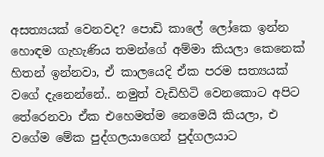අසත්‍යයක් වෙනවද? පොඩි කාලේ ලෝකෙ ඉන්න හොඳම ගැහැණිය තමන්ගේ අම්මා කියලා කෙනෙක් හිතන් ඉන්නවා, ඒ කාලයෙදි ඒක පරම සත්‍යයක් වගේ දැනෙන්නේ.. නමුත් වැඩිහිටි වෙනකොට අපිට තේරෙනවා ඒක එහෙමත්ම නෙමෙයි කියලා, එ වගේම මේක පුද්ගලයාගෙන් පුද්ගලයාට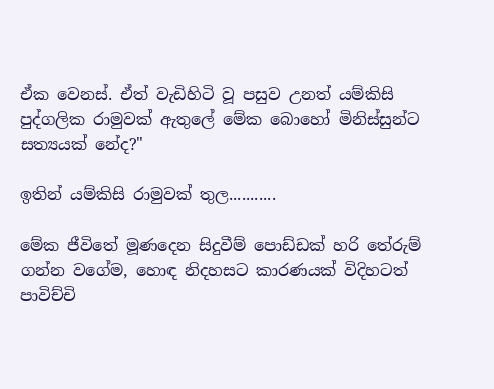ඒක වෙනස්. ඒත් වැඩිහිටි වූ පසුව උනත් යම්කිසි පුද්ගලික රාමුවක් ඇතුලේ මේක බොහෝ මිනිස්සුන්ට සත්‍යයක් නේද?"

ඉතින් යම්කිසි රාමුවක් තුල...........

මේක ජීවිතේ මූණදෙන සිදුවීම් පොඩ්ඩක් හරි තේරුම් ගන්න වගේම, හොඳ නිදහසට කාරණයක් විදිහටත් පාවිච්චි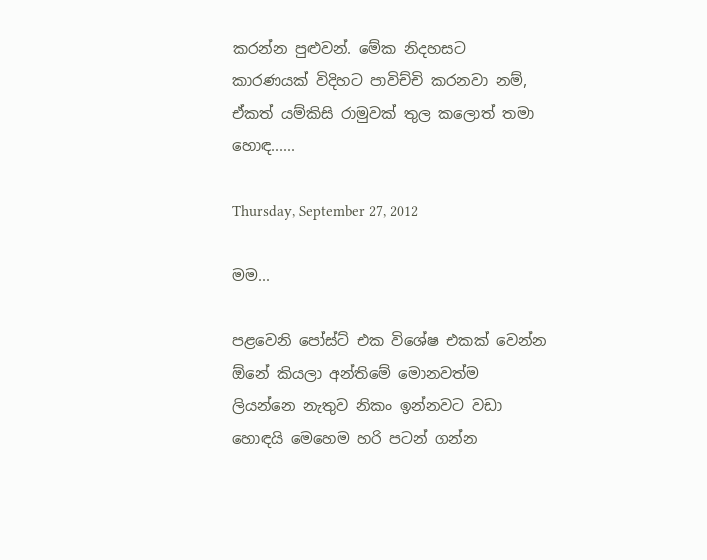කරන්න පුළුවන්. මේක නිදහසට කාරණයක් විදිහට පාවිච්චි කරනවා නම්, ඒකත් යම්කිසි රාමුවක් තුල කලොත් තමා හොඳ......

Thursday, September 27, 2012

මම...

පළවෙනි පෝස්ට් එක විශේෂ එකක් වෙන්න ඕනේ කියලා අන්තිමේ මොනවත්ම ලියන්නෙ නැතුව නිකං ඉන්නවට වඩා හොඳයි මෙහෙම හරි පටන් ගන්න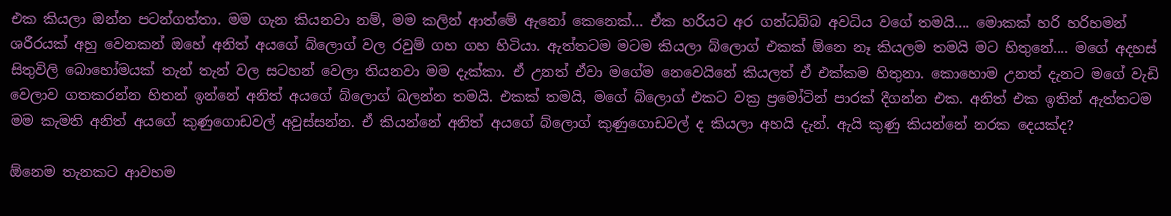එක කියලා ඔන්න පටන්ගත්තා. මම ගැන කියනවා නම්, මම කලින් ආත්මේ ඇනෝ කෙනෙක්... ඒක හරියට අර ගන්ධබ්බ අවධිය වගේ තමයි.... මොකක් හරි හරිහමන් ශරීරයක් අහු වෙනකන් ඔහේ අනිත් අයගේ බ්ලොග් වල රවුම් ගහ ගහ හිටියා. ඇත්තටම මටම කියලා බ්ලොග් එකක් ඕනෙ නෑ කියලම තමයි මට හිතුනේ.... මගේ අදහස් සිතුවිලි බොහෝමයක් තැන් තැන් වල සටහන් වෙලා තියනවා මම දැක්කා. ඒ උනත් ඒවා මගේම නෙවෙයිනේ කියලත් ඒ එක්කම හිතුනා. කොහොම උනත් දැනට මගේ වැඩි වෙලාව ගතකරන්න හිතන් ඉන්නේ අනිත් අයගේ බ්ලොග් බලන්න තමයි. එකක් තමයි, මගේ බ්ලොග් එකට වක්‍ර ප්‍රමෝටින් පාරක් දීගන්න එක. අනිත් එක ඉතින් ඇත්තටම මම කැමති අනිත් අයගේ කුණුගොඩවල් අවුස්සන්න. ඒ කියන්නේ අනිත් අයගේ බ්ලොග් කුණුගොඩවල් ද කියලා අහයි දැන්. ඇයි කුණු කියන්නේ නරක දෙයක්ද?

ඕනෙම තැනකට ආවහම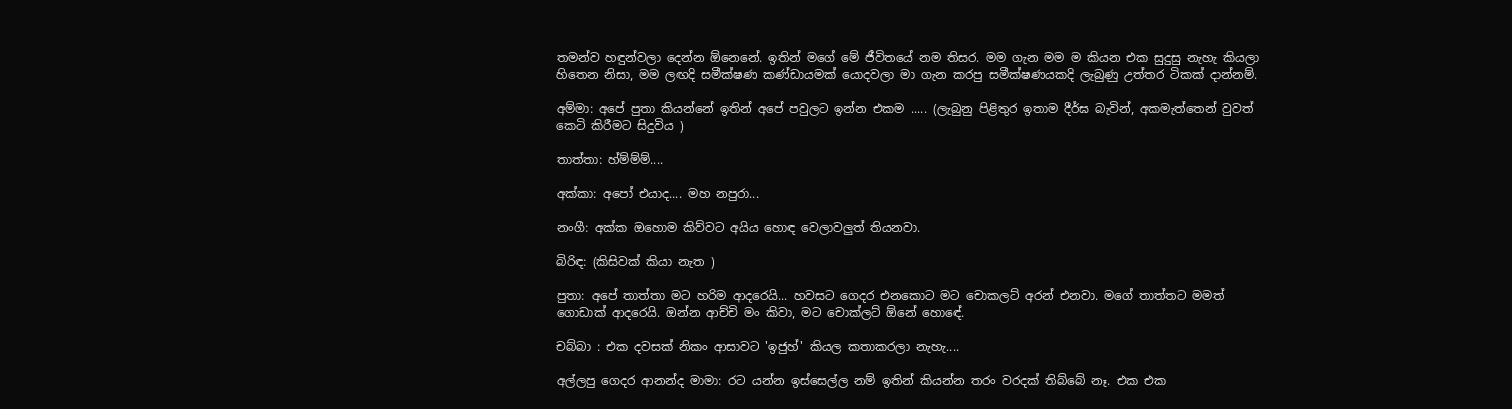තමන්ව හඳුන්වලා දෙන්න ඕනෙනේ. ඉතින් මගේ මේ ජීවිතයේ නම තිසර. මම ගැන මම ම කියන එක සුදුසු නැහැ කියලා හිතෙන නිසා, මම ලඟදි සමීක්ෂණ කණ්ඩායමක් යොදවලා මා ගැන කරපු සමීක්ෂණයකදි ලැබුණු උත්තර ටිකක් දාන්නම්.

අම්මා: අපේ පුතා කියන්නේ ඉතින් අපේ පවුලට ඉන්න එකම ..... (ලැබුනු පිළිතුර ඉතාම දීර්ඝ බැවින්, අකමැත්තෙන් වුවත් කෙටි කිරීමට සිදුවිය )

තාත්තා: හ්ම්ම්ම්....

අක්කා: අපෝ එයාද.... මහ නපුරා...

නංගී: අක්ක ඔහොම කිව්වට අයිය හොඳ වෙලාවලුත් තියනවා.

බිරිඳ: (කිසිවක් කියා නැත )

පුතා: අපේ තාත්තා මට හරිම ආදරෙයි... හවසට ගෙදර එනකොට මට චොකලට් අරන් එනවා. මගේ තාත්තට මමත් ගොඩාක් ආදරෙයි. ඔන්න ආච්චි මං කිවා, මට චොක්ලට් ඕනේ හොඳේ.

චබ්බා : එක දවසක් නිකං ආසාවට 'ඉජුහ්' කියල කතාකරලා නැහැ....

අල්ලපු ගෙදර ආනන්ද මාමා: රට යන්න ඉස්සෙල්ල නම් ඉතින් කියන්න තරං වරදක් තිබ්බේ නෑ. එක එක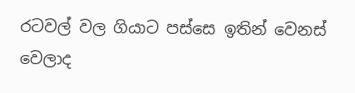රටවල් වල ගියාට පස්සෙ ඉතින් වෙනස් වෙලාද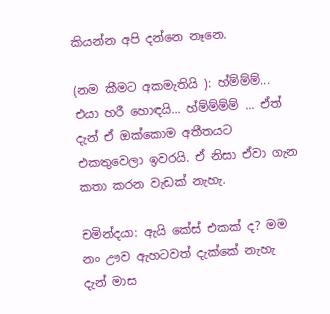කියන්න අපි දන්නෙ නෑනෙ.

(නම කීමට අකමැතියි ): හ්ම්ම්ම්... එයා හරී හොඳයි... හ්ම්ම්ම්ම් ... ඒත් දැන් ඒ ඔක්කොම අතීතයට එකතුවෙලා ඉවරයි. ඒ නිසා ඒවා ගැන කතා කරන වැඩක් නැහැ.

චමින්දයා: ඇයි කේස් එකක් ද? මම නං ඌව ඇහටවත් දැක්කේ නැහැ දැන් මාස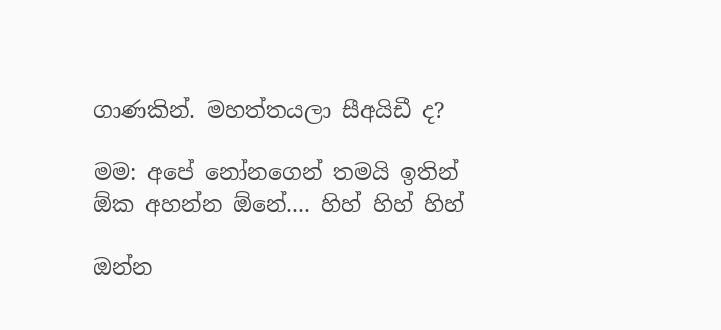ගාණකින්. මහත්තයලා සීඅයිඩී ද?

මම: අපේ නෝනගෙන් තමයි ඉතින් ඕක අහන්න ඕනේ.... හිහ් හිහ් හිහ්

ඔන්න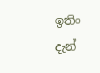ඉතිං දැන්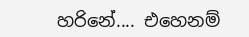හරිනේ.... එහෙනම්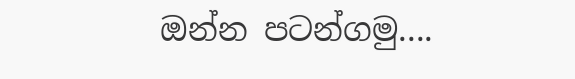ඔන්න පටන්ගමු....